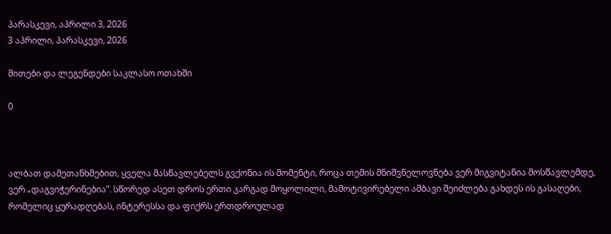პარასკევი, აპრილი 3, 2026
3 აპრილი, პარასკევი, 2026

მითები და ლეგენდები საკლასო ოთახში

0



ალბათ დამეთანხმებით, ყველა მასწავლებელს გვქონია ის მომენტი, როცა თემის მნიშვნელოვნება ვერ მიგვიტანია მოსწავლემდე, ვერ „დაგვიჭერინებია“. სწორედ ასეთ დროს ერთი კარგად მოყოლილი, მამოტივირებელი ამბავი შეიძლება გახდეს ის გასაღები, რომელიც ყურადღებას, ინტერესსა და ფიქრს ერთდროულად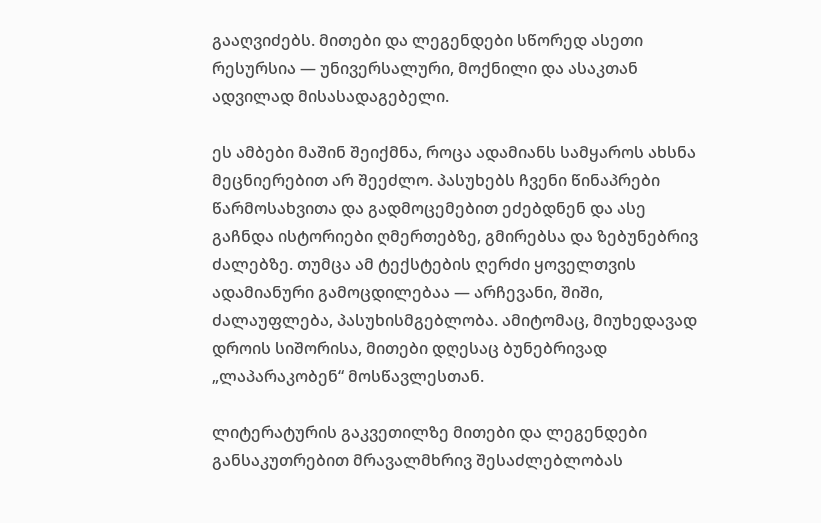გააღვიძებს. მითები და ლეგენდები სწორედ ასეთი რესურსია — უნივერსალური, მოქნილი და ასაკთან ადვილად მისასადაგებელი.

ეს ამბები მაშინ შეიქმნა, როცა ადამიანს სამყაროს ახსნა მეცნიერებით არ შეეძლო. პასუხებს ჩვენი წინაპრები წარმოსახვითა და გადმოცემებით ეძებდნენ და ასე გაჩნდა ისტორიები ღმერთებზე, გმირებსა და ზებუნებრივ ძალებზე. თუმცა ამ ტექსტების ღერძი ყოველთვის ადამიანური გამოცდილებაა — არჩევანი, შიში, ძალაუფლება, პასუხისმგებლობა. ამიტომაც, მიუხედავად დროის სიშორისა, მითები დღესაც ბუნებრივად „ლაპარაკობენ“ მოსწავლესთან.

ლიტერატურის გაკვეთილზე მითები და ლეგენდები განსაკუთრებით მრავალმხრივ შესაძლებლობას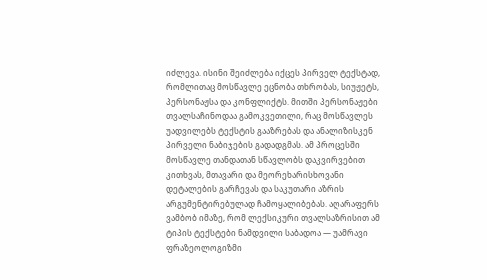იძლევა. ისინი შეიძლება იქცეს პირველ ტექსტად, რომლითაც მოსწავლე ეცნობა თხრობას, სიუჟეტს, პერსონაჟსა და კონფლიქტს. მითში პერსონაჟები თვალსაჩინოდაა გამოკვეთილი, რაც მოსწავლეს უადვილებს ტექსტის გააზრებას და ანალიზისკენ პირველი ნაბიჯების გადადგმას. ამ პროცესში მოსწავლე თანდათან სწავლობს დაკვირვებით კითხვას, მთავარი და მეორეხარისხოვანი დეტალების გარჩევას და საკუთარი აზრის არგუმენტირებულად ჩამოყალიბებას. აღარაფერს ვამბობ იმაზე, რომ ლექსიკური თვალსაზრისით ამ ტიპის ტექსტები ნამდვილი საბადოა — უამრავი ფრაზეოლოგიზმი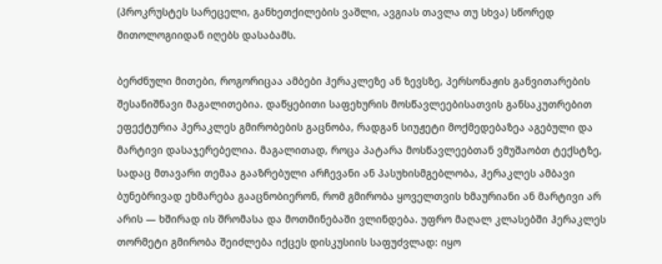(პროკრუსტეს სარეცელი, განხეთქილების ვაშლი, ავგიას თავლა თუ სხვა) სწორედ მითოლოგიიდან იღებს დასაბამს.

ბერძნული მითები, როგორიცაა ამბები ჰერაკლეზე ან ზევსზე, პერსონაჟის განვითარების შესანიშნავი მაგალითებია. დაწყებითი საფეხურის მოსწავლეებისათვის განსაკუთრებით ეფექტურია ჰერაკლეს გმირობების გაცნობა, რადგან სიუჟეტი მოქმედებაზეა აგებული და მარტივი დასაჯერებელია. მაგალითად, როცა პატარა მოსწავლეებთან ვმუშაობთ ტექსტზე, სადაც მთავარი თემაა გააზრებული არჩევანი ან პასუხისმგებლობა, ჰერაკლეს ამბავი ბუნებრივად ეხმარება გააცნობიერონ, რომ გმირობა ყოველთვის ხმაურიანი ან მარტივი არ არის — ხშირად ის შრომასა და მოთმინებაში ვლინდება. უფრო მაღალ კლასებში ჰერაკლეს თორმეტი გმირობა შეიძლება იქცეს დისკუსიის საფუძვლად: იყო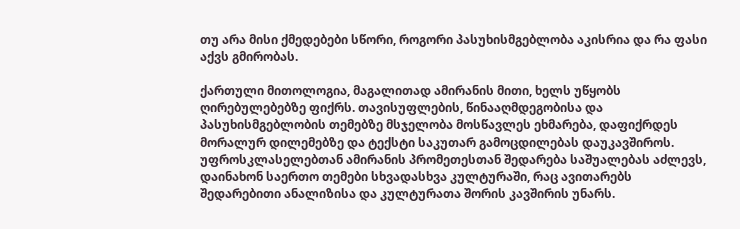თუ არა მისი ქმედებები სწორი, როგორი პასუხისმგებლობა აკისრია და რა ფასი აქვს გმირობას.

ქართული მითოლოგია, მაგალითად ამირანის მითი, ხელს უწყობს ღირებულებებზე ფიქრს. თავისუფლების, წინააღმდეგობისა და პასუხისმგებლობის თემებზე მსჯელობა მოსწავლეს ეხმარება, დაფიქრდეს მორალურ დილემებზე და ტექსტი საკუთარ გამოცდილებას დაუკავშიროს. უფროსკლასელებთან ამირანის პრომეთესთან შედარება საშუალებას აძლევს, დაინახონ საერთო თემები სხვადასხვა კულტურაში, რაც ავითარებს შედარებითი ანალიზისა და კულტურათა შორის კავშირის უნარს.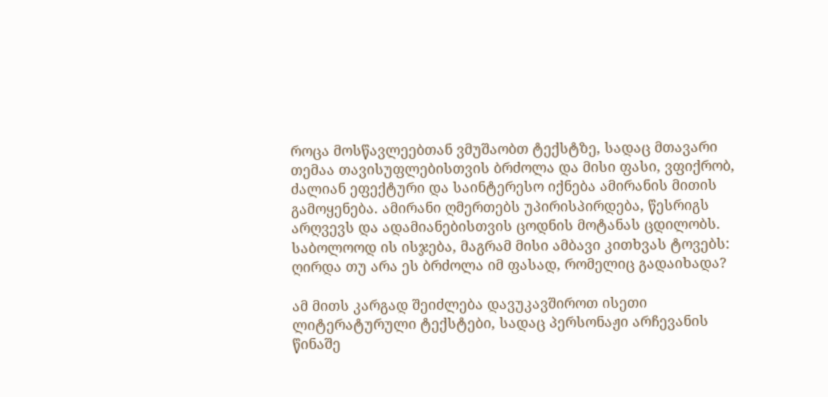როცა მოსწავლეებთან ვმუშაობთ ტექსტზე, სადაც მთავარი თემაა თავისუფლებისთვის ბრძოლა და მისი ფასი, ვფიქრობ, ძალიან ეფექტური და საინტერესო იქნება ამირანის მითის გამოყენება. ამირანი ღმერთებს უპირისპირდება, წესრიგს არღვევს და ადამიანებისთვის ცოდნის მოტანას ცდილობს. საბოლოოდ ის ისჯება, მაგრამ მისი ამბავი კითხვას ტოვებს: ღირდა თუ არა ეს ბრძოლა იმ ფასად, რომელიც გადაიხადა?

ამ მითს კარგად შეიძლება დავუკავშიროთ ისეთი ლიტერატურული ტექსტები, სადაც პერსონაჟი არჩევანის წინაშე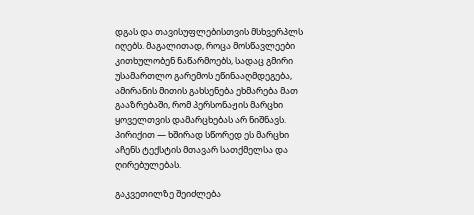დგას და თავისუფლებისთვის მსხვერპლს იღებს. მაგალითად, როცა მოსწავლეები კითხულობენ ნაწარმოებს, სადაც გმირი უსამართლო გარემოს ეწინააღმდეგება, ამირანის მითის გახსენება ეხმარება მათ გააზრებაში, რომ პერსონაჟის მარცხი ყოველთვის დამარცხებას არ ნიშნავს. პირიქით — ხშირად სწორედ ეს მარცხი აჩენს ტექსტის მთავარ სათქმელსა და ღირებულებას.

გაკვეთილზე შეიძლება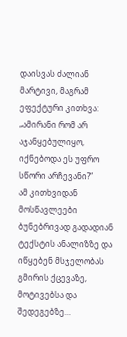დაისვას ძალიან მარტივი, მაგრამ ეფექტური კითხვა:
„ამირანი რომ არ აჯანყებულიყო, იქნებოდა ეს უფრო სწორი არჩევანი?“
ამ კითხვიდან მოსწავლეები ბუნებრივად გადადიან ტექსტის ანალიზზე და იწყებენ მსჯელობას გმირის ქცევაზე, მოტივებსა და შედეგებზე…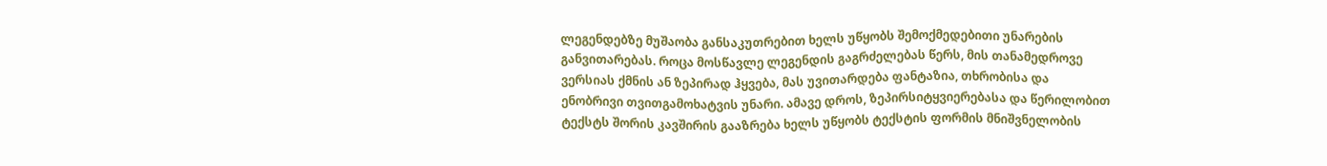ლეგენდებზე მუშაობა განსაკუთრებით ხელს უწყობს შემოქმედებითი უნარების განვითარებას. როცა მოსწავლე ლეგენდის გაგრძელებას წერს, მის თანამედროვე ვერსიას ქმნის ან ზეპირად ჰყვება, მას უვითარდება ფანტაზია, თხრობისა და ენობრივი თვითგამოხატვის უნარი. ამავე დროს, ზეპირსიტყვიერებასა და წერილობით ტექსტს შორის კავშირის გააზრება ხელს უწყობს ტექსტის ფორმის მნიშვნელობის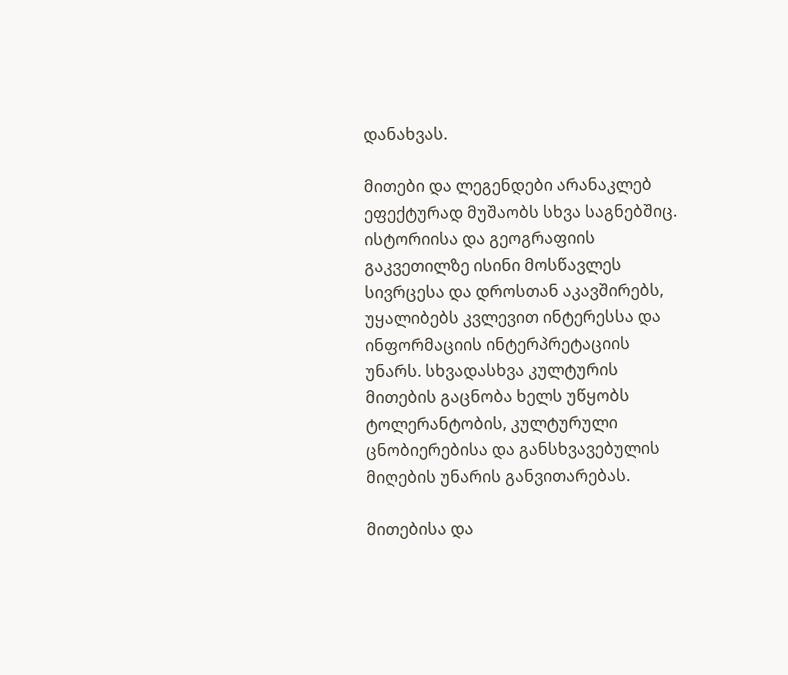დანახვას.

მითები და ლეგენდები არანაკლებ ეფექტურად მუშაობს სხვა საგნებშიც. ისტორიისა და გეოგრაფიის გაკვეთილზე ისინი მოსწავლეს სივრცესა და დროსთან აკავშირებს, უყალიბებს კვლევით ინტერესსა და ინფორმაციის ინტერპრეტაციის უნარს. სხვადასხვა კულტურის მითების გაცნობა ხელს უწყობს ტოლერანტობის, კულტურული ცნობიერებისა და განსხვავებულის მიღების უნარის განვითარებას.

მითებისა და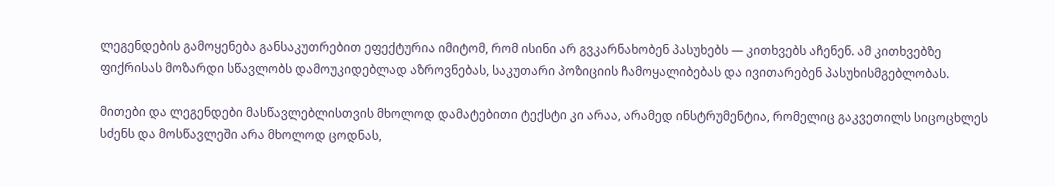ლეგენდების გამოყენება განსაკუთრებით ეფექტურია იმიტომ, რომ ისინი არ გვკარნახობენ პასუხებს — კითხვებს აჩენენ. ამ კითხვებზე ფიქრისას მოზარდი სწავლობს დამოუკიდებლად აზროვნებას, საკუთარი პოზიციის ჩამოყალიბებას და ივითარებენ პასუხისმგებლობას.

მითები და ლეგენდები მასწავლებლისთვის მხოლოდ დამატებითი ტექსტი კი არაა, არამედ ინსტრუმენტია, რომელიც გაკვეთილს სიცოცხლეს სძენს და მოსწავლეში არა მხოლოდ ცოდნას,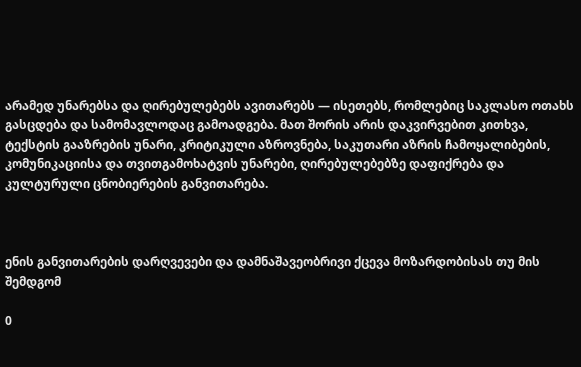არამედ უნარებსა და ღირებულებებს ავითარებს — ისეთებს, რომლებიც საკლასო ოთახს გასცდება და სამომავლოდაც გამოადგება. მათ შორის არის დაკვირვებით კითხვა, ტექსტის გააზრების უნარი, კრიტიკული აზროვნება, საკუთარი აზრის ჩამოყალიბების, კომუნიკაციისა და თვითგამოხატვის უნარები, ღირებულებებზე დაფიქრება და კულტურული ცნობიერების განვითარება.



ენის განვითარების დარღვევები და დამნაშავეობრივი ქცევა მოზარდობისას თუ მის შემდგომ

0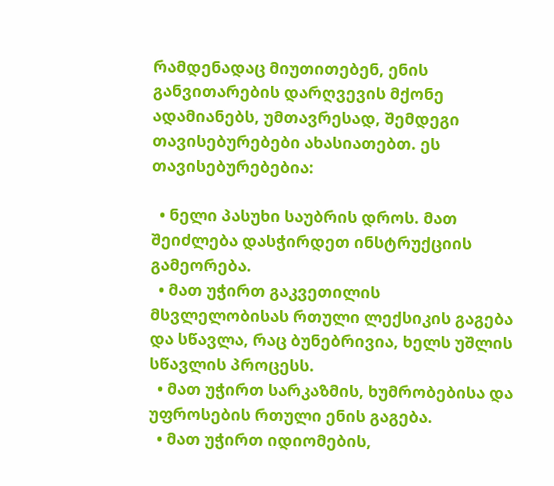რამდენადაც მიუთითებენ, ენის განვითარების დარღვევის მქონე ადამიანებს, უმთავრესად, შემდეგი თავისებურებები ახასიათებთ. ეს თავისებურებებია:

  • ნელი პასუხი საუბრის დროს. მათ შეიძლება დასჭირდეთ ინსტრუქციის გამეორება.
  • მათ უჭირთ გაკვეთილის მსვლელობისას რთული ლექსიკის გაგება და სწავლა, რაც ბუნებრივია, ხელს უშლის სწავლის პროცესს.
  • მათ უჭირთ სარკაზმის, ხუმრობებისა და უფროსების რთული ენის გაგება.
  • მათ უჭირთ იდიომების,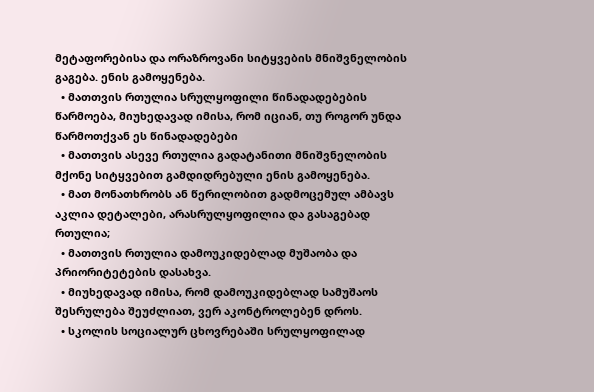მეტაფორებისა და ორაზროვანი სიტყვების მნიშვნელობის გაგება. ენის გამოყენება.
  • მათთვის რთულია სრულყოფილი წინადადებების წარმოება, მიუხედავად იმისა, რომ იციან, თუ როგორ უნდა წარმოთქვან ეს წინადადებები
  • მათთვის ასევე რთულია გადატანითი მნიშვნელობის მქონე სიტყვებით გამდიდრებული ენის გამოყენება.
  • მათ მონათხრობს ან წერილობით გადმოცემულ ამბავს აკლია დეტალები, არასრულყოფილია და გასაგებად რთულია;
  • მათთვის რთულია დამოუკიდებლად მუშაობა და პრიორიტეტების დასახვა.
  • მიუხედავად იმისა, რომ დამოუკიდებლად სამუშაოს შესრულება შეუძლიათ, ვერ აკონტროლებენ დროს.
  • სკოლის სოციალურ ცხოვრებაში სრულყოფილად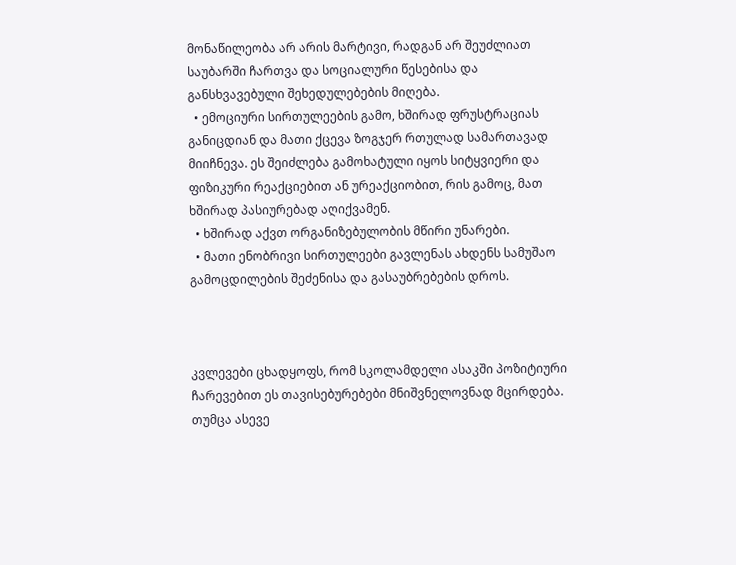მონაწილეობა არ არის მარტივი, რადგან არ შეუძლიათ საუბარში ჩართვა და სოციალური წესებისა და განსხვავებული შეხედულებების მიღება.
  • ემოციური სირთულეების გამო, ხშირად ფრუსტრაციას განიცდიან და მათი ქცევა ზოგჯერ რთულად სამართავად მიიჩნევა. ეს შეიძლება გამოხატული იყოს სიტყვიერი და ფიზიკური რეაქციებით ან ურეაქციობით, რის გამოც, მათ ხშირად პასიურებად აღიქვამენ.
  • ხშირად აქვთ ორგანიზებულობის მწირი უნარები.
  • მათი ენობრივი სირთულეები გავლენას ახდენს სამუშაო გამოცდილების შეძენისა და გასაუბრებების დროს.



კვლევები ცხადყოფს, რომ სკოლამდელი ასაკში პოზიტიური ჩარევებით ეს თავისებურებები მნიშვნელოვნად მცირდება. თუმცა ასევე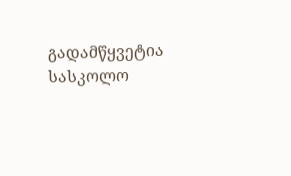გადამწყვეტია სასკოლო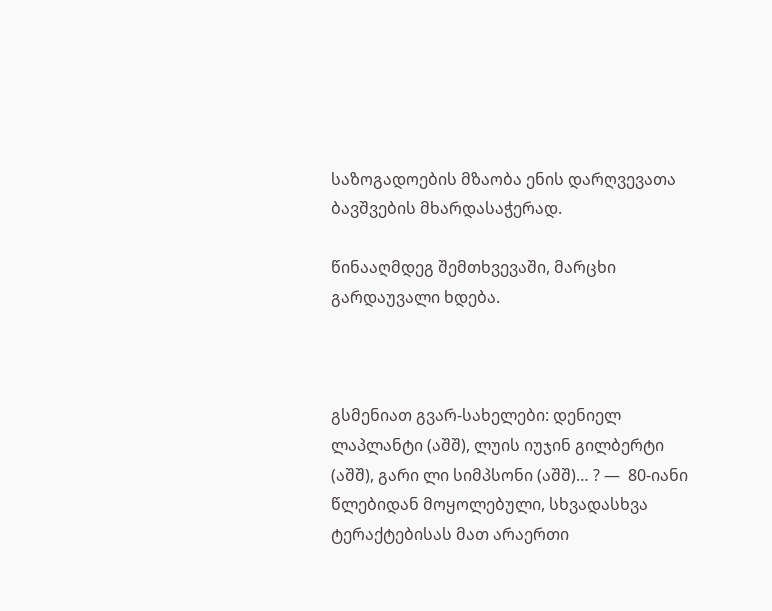საზოგადოების მზაობა ენის დარღვევათა ბავშვების მხარდასაჭერად.

წინააღმდეგ შემთხვევაში, მარცხი გარდაუვალი ხდება.



გსმენიათ გვარ-სახელები: დენიელ ლაპლანტი (აშშ), ლუის იუჯინ გილბერტი (აშშ), გარი ლი სიმპსონი (აშშ)… ? —  80-იანი წლებიდან მოყოლებული, სხვადასხვა ტერაქტებისას მათ არაერთი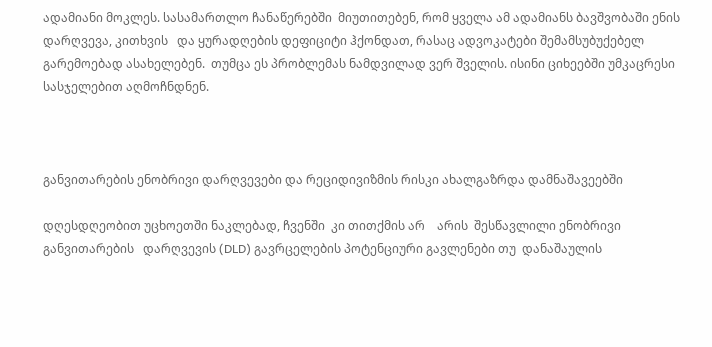ადამიანი მოკლეს. სასამართლო ჩანაწერებში  მიუთითებენ, რომ ყველა ამ ადამიანს ბავშვობაში ენის დარღვევა, კითხვის   და ყურადღების დეფიციტი ჰქონდათ, რასაც ადვოკატები შემამსუბუქებელ გარემოებად ასახელებენ.  თუმცა ეს პრობლემას ნამდვილად ვერ შველის. ისინი ციხეებში უმკაცრესი სასჯელებით აღმოჩნდნენ.



განვითარების ენობრივი დარღვევები და რეციდივიზმის რისკი ახალგაზრდა დამნაშავეებში

დღესდღეობით უცხოეთში ნაკლებად, ჩვენში  კი თითქმის არ    არის  შესწავლილი ენობრივი განვითარების   დარღვევის (DLD) გავრცელების პოტენციური გავლენები თუ  დანაშაულის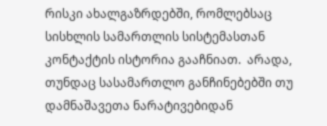რისკი ახალგაზრდებში, რომლებსაც სისხლის სამართლის სისტემასთან კონტაქტის ისტორია გააჩნიათ.  არადა, თუნდაც სასამართლო განჩინებებში თუ დამნაშავეთა ნარატივებიდან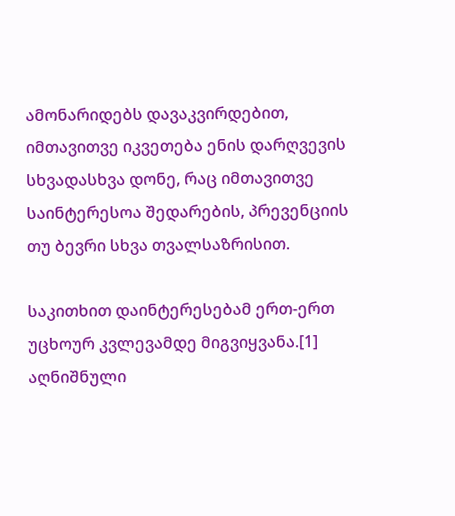ამონარიდებს დავაკვირდებით, იმთავითვე იკვეთება ენის დარღვევის სხვადასხვა დონე, რაც იმთავითვე საინტერესოა შედარების, პრევენციის თუ ბევრი სხვა თვალსაზრისით.

საკითხით დაინტერესებამ ერთ-ერთ უცხოურ კვლევამდე მიგვიყვანა.[1] აღნიშნული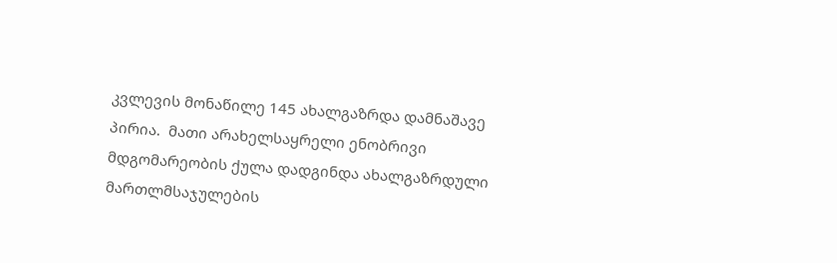კვლევის მონაწილე 145 ახალგაზრდა დამნაშავე პირია.  მათი არახელსაყრელი ენობრივი  მდგომარეობის ქულა დადგინდა ახალგაზრდული მართლმსაჯულების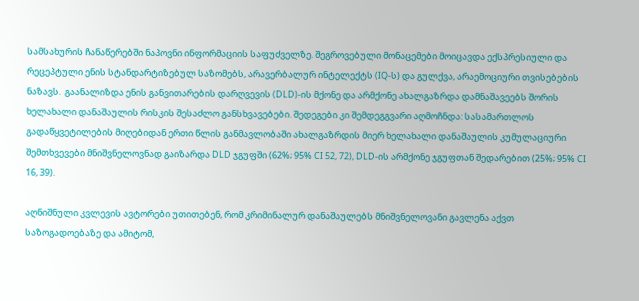სამსახურის ჩანაწერებში ნაპოვნი ინფორმაციის საფუძველზე. შეგროვებული მონაცემები მოიცავდა ექსპრესიული და რეცეპტული ენის სტანდარტიზებულ საზომებს, არავერბალურ ინტელექტს (IQ-ს) და გულქვა, არაემოციური თვისებების ნაზავს.  გაანალიზდა ენის განვითარების დარღვევის (DLD)-ის მქონე და არმქონე ახალგაზრდა დამნაშავეებს შორის ხელახალი დანაშაულის რისკის შესაძლო განსხვავებები. შედეგები კი შემდეგგვარი აღმოჩნდა: სასამართლოს გადაწყვეტილების მიღებიდან ერთი წლის განმავლობაში ახალგაზრდის მიერ ხელახალი დანაშაულის კუმულაციური შემთხვევები მნიშვნელოვნად გაიზარდა DLD ჯგუფში (62%; 95% CI 52, 72), DLD-ის არმქონე ჯგუფთან შედარებით (25%; 95% CI 16, 39).

აღნიშნული კვლევის ავტორები უთითებენ, რომ კრიმინალურ დანაშაულებს მნიშვნელოვანი გავლენა აქვთ საზოგადოებაზე და ამიტომ,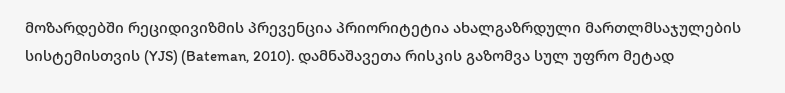მოზარდებში რეციდივიზმის პრევენცია პრიორიტეტია ახალგაზრდული მართლმსაჯულების სისტემისთვის (YJS) (Bateman, 2010). დამნაშავეთა რისკის გაზომვა სულ უფრო მეტად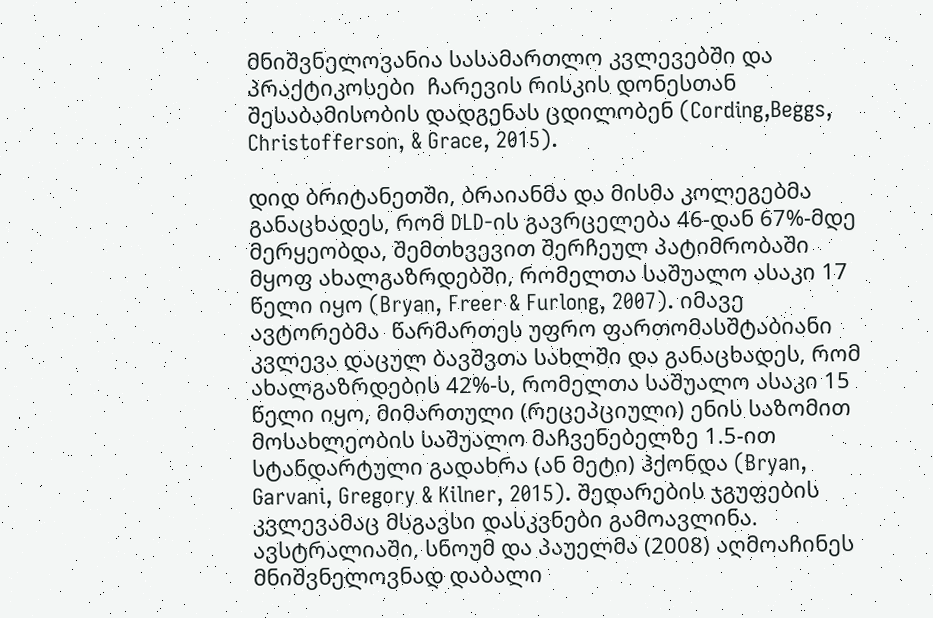მნიშვნელოვანია სასამართლო კვლევებში და პრაქტიკოსები  ჩარევის რისკის დონესთან შესაბამისობის დადგენას ცდილობენ (Cording,Beggs, Christofferson, & Grace, 2015).

დიდ ბრიტანეთში, ბრაიანმა და მისმა კოლეგებმა განაცხადეს, რომ DLD-ის გავრცელება 46-დან 67%-მდე მერყეობდა, შემთხვევით შერჩეულ პატიმრობაში მყოფ ახალგაზრდებში, რომელთა საშუალო ასაკი 17 წელი იყო (Bryan, Freer & Furlong, 2007). იმავე ავტორებმა  წარმართეს უფრო ფართომასშტაბიანი კვლევა დაცულ ბავშვთა სახლში და განაცხადეს, რომ ახალგაზრდების 42%-ს, რომელთა საშუალო ასაკი 15 წელი იყო, მიმართული (რეცეპციული) ენის საზომით  მოსახლეობის საშუალო მაჩვენებელზე 1.5-ით სტანდარტული გადახრა (ან მეტი) ჰქონდა (Bryan, Garvani, Gregory & Kilner, 2015). შედარების ჯგუფების კვლევამაც მსგავსი დასკვნები გამოავლინა. ავსტრალიაში, სნოუმ და პაუელმა (2008) აღმოაჩინეს მნიშვნელოვნად დაბალი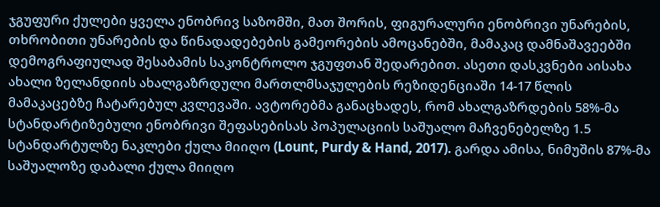ჯგუფური ქულები ყველა ენობრივ საზომში, მათ შორის, ფიგურალური ენობრივი უნარების, თხრობითი უნარების და წინადადებების გამეორების ამოცანებში, მამაკაც დამნაშავეებში დემოგრაფიულად შესაბამის საკონტროლო ჯგუფთან შედარებით. ასეთი დასკვნები აისახა ახალი ზელანდიის ახალგაზრდული მართლმსაჯულების რეზიდენციაში 14-17 წლის მამაკაცებზე ჩატარებულ კვლევაში. ავტორებმა განაცხადეს, რომ ახალგაზრდების 58%-მა სტანდარტიზებული ენობრივი შეფასებისას პოპულაციის საშუალო მაჩვენებელზე 1.5 სტანდარტულზე ნაკლები ქულა მიიღო (Lount, Purdy & Hand, 2017). გარდა ამისა, ნიმუშის 87%-მა საშუალოზე დაბალი ქულა მიიღო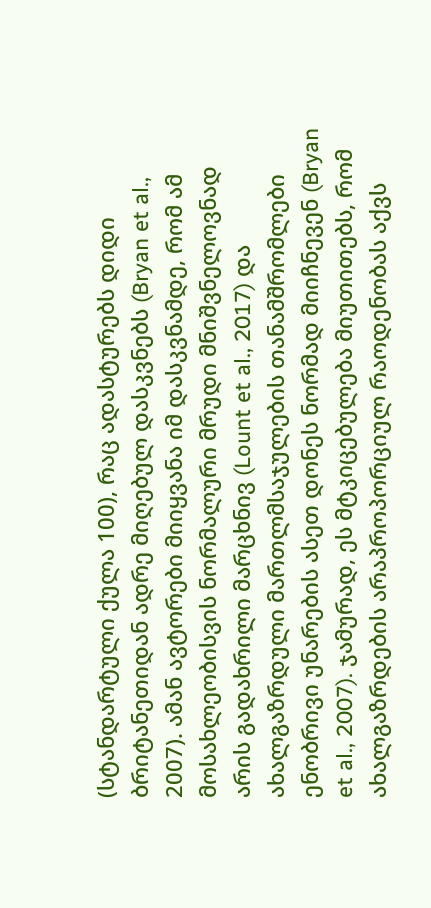(სტანდარტული ქულა 100), რაც ადასტურებს დიდი ბრიტანეთიდან ადრე მიღებულ დასკვნებს (Bryan et al., 2007). ამან ავტორები მიიყვანა იმ დასკვნამდე, რომ ამ მოსახლეობისვის ნორმალური მრუდი მნიშვნელოვნად არის გადახრილი მარცხნივ (Lount et al., 2017) და ახალგაზრდული მართლმსაჯულების თანამშრომლები ენობრივი უნარების ასეთ დონეს ნორმად მიიჩნევენ (Bryan et al., 2007). ჯამურად, ეს მტკიცებულება მიუთითებს, რომ ახალგაზრდების არაპროპორციულ რაოდენობას აქვს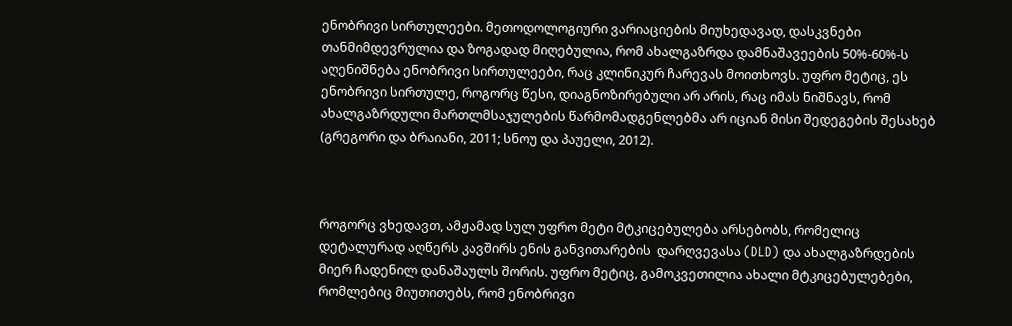ენობრივი სირთულეები. მეთოდოლოგიური ვარიაციების მიუხედავად, დასკვნები თანმიმდევრულია და ზოგადად მიღებულია, რომ ახალგაზრდა დამნაშავეების 50%-60%-ს აღენიშნება ენობრივი სირთულეები, რაც კლინიკურ ჩარევას მოითხოვს. უფრო მეტიც, ეს ენობრივი სირთულე, როგორც წესი, დიაგნოზირებული არ არის, რაც იმას ნიშნავს, რომ ახალგაზრდული მართლმსაჯულების წარმომადგენლებმა არ იციან მისი შედეგების შესახებ (გრეგორი და ბრაიანი, 2011; სნოუ და პაუელი, 2012).



როგორც ვხედავთ, ამჟამად სულ უფრო მეტი მტკიცებულება არსებობს, რომელიც დეტალურად აღწერს კავშირს ენის განვითარების  დარღვევასა (DLD) და ახალგაზრდების მიერ ჩადენილ დანაშაულს შორის. უფრო მეტიც, გამოკვეთილია ახალი მტკიცებულებები, რომლებიც მიუთითებს, რომ ენობრივი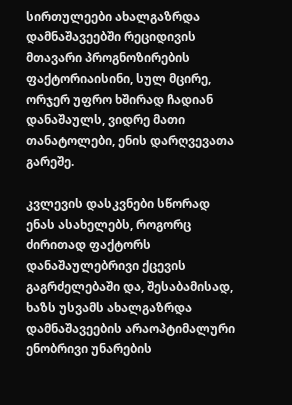სირთულეები ახალგაზრდა დამნაშავეებში რეციდივის მთავარი პროგნოზირების ფაქტორიაისინი, სულ მცირე, ორჯერ უფრო ხშირად ჩადიან დანაშაულს, ვიდრე მათი თანატოლები, ენის დარღვევათა გარეშე.

კვლევის დასკვნები სწორად ენას ასახელებს, როგორც ძირითად ფაქტორს დანაშაულებრივი ქცევის გაგრძელებაში და, შესაბამისად, ხაზს უსვამს ახალგაზრდა დამნაშავეების არაოპტიმალური ენობრივი უნარების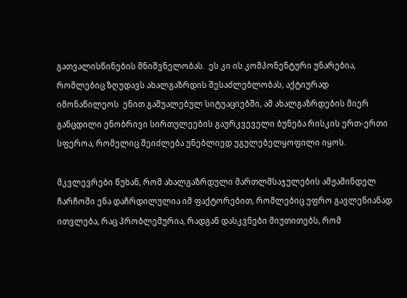გათვალისწინების მნიშვნელობას.  ეს კი ის კომპონენტური უნარებია, რომლებიც ზღუდავს ახალგაზრდის შესაძლებლობას, აქტიურად  იმონაწილეოს  ენით გაშუალებულ სიტუაციებში, ამ ახალგაზრდების მიერ განცდილი ენობრივი სირთულეების გაურკვეველი ბუნება რისკის ერთ-ერთი სფეროა, რომელიც შეიძლება უნებლიედ უგულებელყოფილი იყოს.

მკვლევრები წუხან, რომ ახალგაზრდული მართლმსაჯულების ამჟამინდელ ჩარჩოში ენა დაჩრდილულია იმ ფაქტორებით, რომლებიც უფრო გავლენიანად ითვლება, რაც პრობლემურია, რადგან დასკვნები მიუთითებს, რომ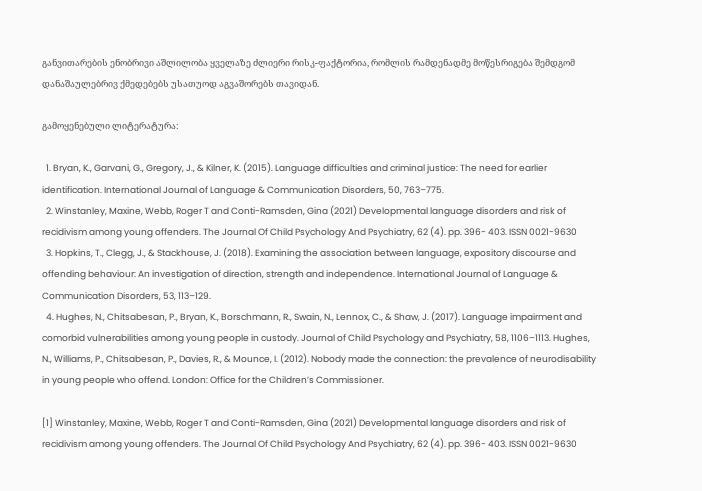განვითარების ენობრივი აშლილობა ყველაზე ძლიერი რისკ-ფაქტორია, რომლის რამდენადმე მოწესრიგება შემდგომ დანაშაულებრივ ქმედებებს უსათუოდ აგვაშორებს თავიდან.

გამოყენებული ლიტერატურა:

  1. Bryan, K., Garvani, G., Gregory, J., & Kilner, K. (2015). Language difficulties and criminal justice: The need for earlier identification. International Journal of Language & Communication Disorders, 50, 763–775.
  2. Winstanley, Maxine, Webb, Roger T and Conti-Ramsden, Gina (2021) Developmental language disorders and risk of recidivism among young offenders. The Journal Of Child Psychology And Psychiatry, 62 (4). pp. 396- 403. ISSN 0021-9630
  3. Hopkins, T., Clegg, J., & Stackhouse, J. (2018). Examining the association between language, expository discourse and offending behaviour: An investigation of direction, strength and independence. International Journal of Language & Communication Disorders, 53, 113–129.
  4. Hughes, N., Chitsabesan, P., Bryan, K., Borschmann, R., Swain, N., Lennox, C., & Shaw, J. (2017). Language impairment and comorbid vulnerabilities among young people in custody. Journal of Child Psychology and Psychiatry, 58, 1106–1113. Hughes, N., Williams, P., Chitsabesan, P., Davies, R., & Mounce, I. (2012). Nobody made the connection: the prevalence of neurodisability in young people who offend. London: Office for the Children’s Commissioner.

[1] Winstanley, Maxine, Webb, Roger T and Conti-Ramsden, Gina (2021) Developmental language disorders and risk of recidivism among young offenders. The Journal Of Child Psychology And Psychiatry, 62 (4). pp. 396- 403. ISSN 0021-9630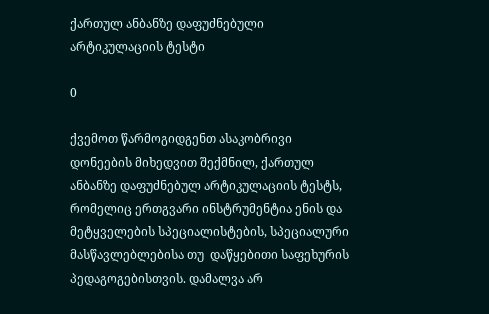ქართულ ანბანზე დაფუძნებული არტიკულაციის ტესტი

0

ქვემოთ წარმოგიდგენთ ასაკობრივი დონეების მიხედვით შექმნილ, ქართულ ანბანზე დაფუძნებულ არტიკულაციის ტესტს, რომელიც ერთგვარი ინსტრუმენტია ენის და მეტყველების სპეციალისტების, სპეციალური მასწავლებლებისა თუ  დაწყებითი საფეხურის პედაგოგებისთვის. დამალვა არ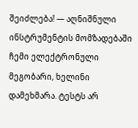შეიძლება! — აღნიშნული ინსტრუმენტის მომზადებაში ჩემი ელექტრონული მეგობარი, ხელინი დამეხმარა. ტესტს არ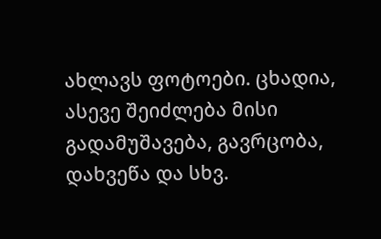ახლავს ფოტოები. ცხადია, ასევე შეიძლება მისი გადამუშავება, გავრცობა, დახვეწა და სხვ.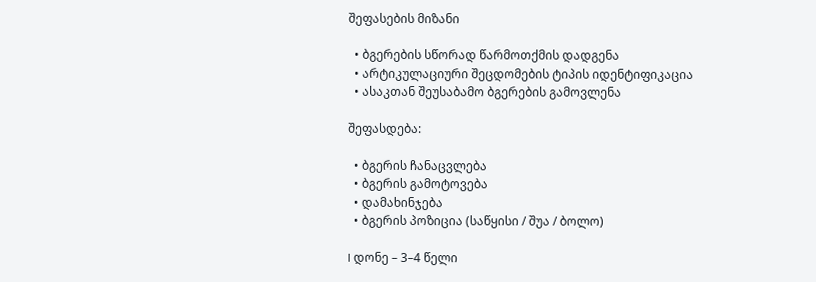შეფასების მიზანი

  • ბგერების სწორად წარმოთქმის დადგენა
  • არტიკულაციური შეცდომების ტიპის იდენტიფიკაცია
  • ასაკთან შეუსაბამო ბგერების გამოვლენა

შეფასდება:

  • ბგერის ჩანაცვლება
  • ბგერის გამოტოვება
  • დამახინჯება
  • ბგერის პოზიცია (საწყისი / შუა / ბოლო)

I დონე – 3–4 წელი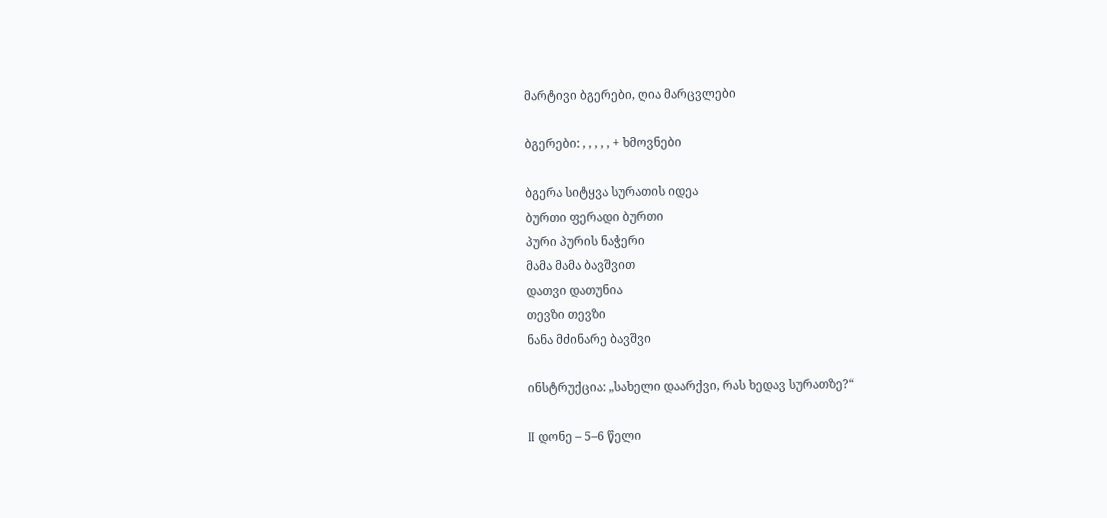მარტივი ბგერები, ღია მარცვლები

ბგერები: , , , , , + ხმოვნები

ბგერა სიტყვა სურათის იდეა
ბურთი ფერადი ბურთი
პური პურის ნაჭერი
მამა მამა ბავშვით
დათვი დათუნია
თევზი თევზი
ნანა მძინარე ბავშვი

ინსტრუქცია: „სახელი დაარქვი, რას ხედავ სურათზე?“

II დონე – 5–6 წელი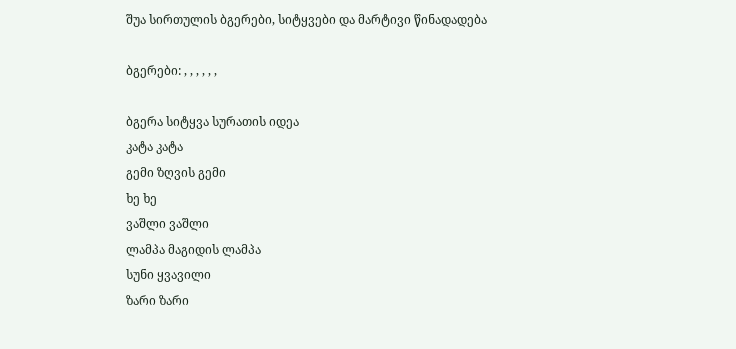შუა სირთულის ბგერები, სიტყვები და მარტივი წინადადება

ბგერები: , , , , , ,

ბგერა სიტყვა სურათის იდეა
კატა კატა
გემი ზღვის გემი
ხე ხე
ვაშლი ვაშლი
ლამპა მაგიდის ლამპა
სუნი ყვავილი
ზარი ზარი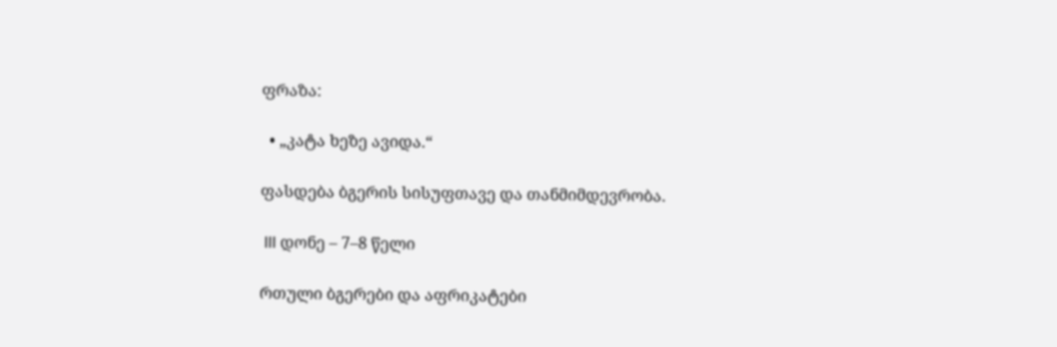ფრაზა:

  • „კატა ხეზე ავიდა.“

ფასდება ბგერის სისუფთავე და თანმიმდევრობა.

 III დონე – 7–8 წელი

რთული ბგერები და აფრიკატები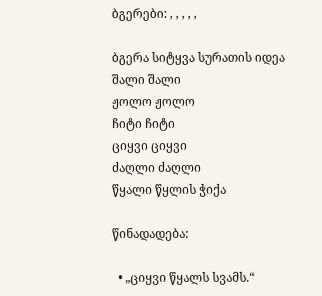ბგერები: , , , , ,

ბგერა სიტყვა სურათის იდეა
შალი შალი
ჟოლო ჟოლო
ჩიტი ჩიტი
ციყვი ციყვი
ძაღლი ძაღლი
წყალი წყლის ჭიქა

წინადადება:

  • „ციყვი წყალს სვამს.“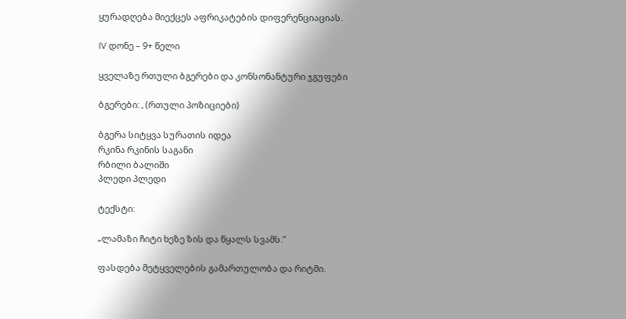ყურადღება მიექცეს აფრიკატების დიფერენციაციას.

IV დონე – 9+ წელი

ყველაზე რთული ბგერები და კონსონანტური ჯგუფები

ბგერები: , (რთული პოზიციები)

ბგერა სიტყვა სურათის იდეა
რკინა რკინის საგანი
რბილი ბალიში
პლედი პლედი

ტექსტი:

„ლამაზი ჩიტი ხეზე ზის და წყალს სვამს.“

ფასდება მეტყველების გამართულობა და რიტმი.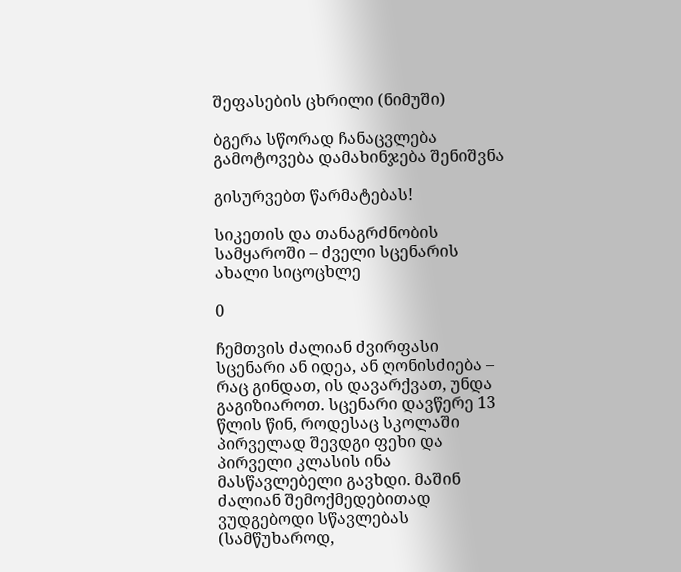შეფასების ცხრილი (ნიმუში)

ბგერა სწორად ჩანაცვლება გამოტოვება დამახინჯება შენიშვნა

გისურვებთ წარმატებას!

სიკეთის და თანაგრძნობის სამყაროში – ძველი სცენარის ახალი სიცოცხლე

0

ჩემთვის ძალიან ძვირფასი სცენარი ან იდეა, ან ღონისძიება – რაც გინდათ, ის დავარქვათ, უნდა გაგიზიაროთ. სცენარი დავწერე 13 წლის წინ, როდესაც სკოლაში პირველად შევდგი ფეხი და პირველი კლასის ინა მასწავლებელი გავხდი. მაშინ ძალიან შემოქმედებითად ვუდგებოდი სწავლებას (სამწუხაროდ,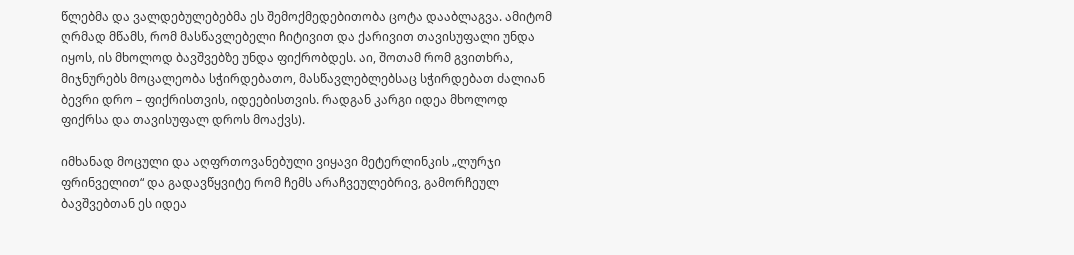წლებმა და ვალდებულებებმა ეს შემოქმედებითობა ცოტა დააბლაგვა. ამიტომ ღრმად მწამს, რომ მასწავლებელი ჩიტივით და ქარივით თავისუფალი უნდა იყოს, ის მხოლოდ ბავშვებზე უნდა ფიქრობდეს. აი, შოთამ რომ გვითხრა, მიჯნურებს მოცალეობა სჭირდებათო, მასწავლებლებსაც სჭირდებათ ძალიან ბევრი დრო – ფიქრისთვის, იდეებისთვის. რადგან კარგი იდეა მხოლოდ ფიქრსა და თავისუფალ დროს მოაქვს).

იმხანად მოცული და აღფრთოვანებული ვიყავი მეტერლინკის „ლურჯი ფრინველით“ და გადავწყვიტე რომ ჩემს არაჩვეულებრივ, გამორჩეულ ბავშვებთან ეს იდეა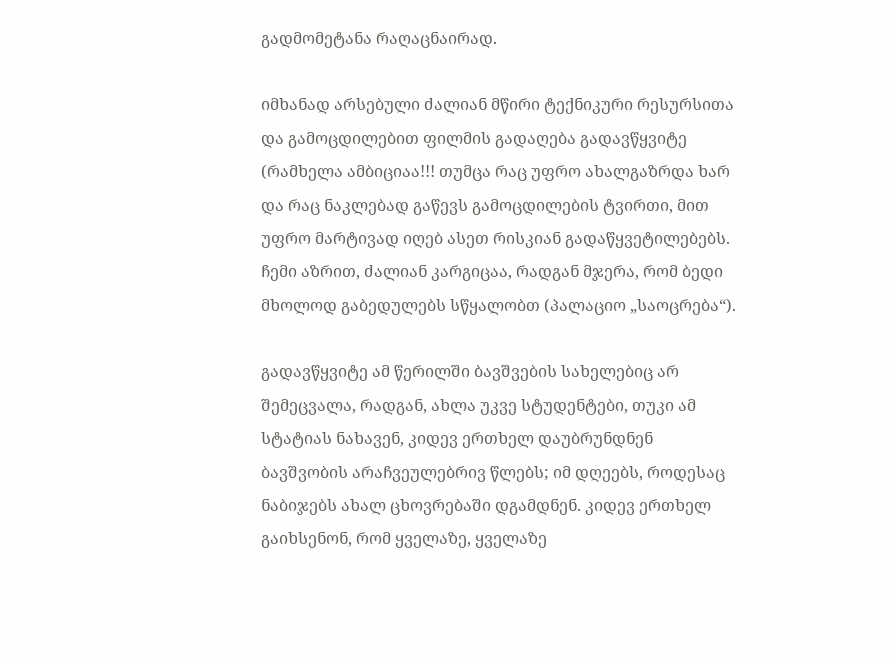გადმომეტანა რაღაცნაირად.

იმხანად არსებული ძალიან მწირი ტექნიკური რესურსითა და გამოცდილებით ფილმის გადაღება გადავწყვიტე (რამხელა ამბიციაა!!! თუმცა რაც უფრო ახალგაზრდა ხარ და რაც ნაკლებად გაწევს გამოცდილების ტვირთი, მით უფრო მარტივად იღებ ასეთ რისკიან გადაწყვეტილებებს. ჩემი აზრით, ძალიან კარგიცაა, რადგან მჯერა, რომ ბედი მხოლოდ გაბედულებს სწყალობთ (პალაციო „საოცრება“).

გადავწყვიტე ამ წერილში ბავშვების სახელებიც არ შემეცვალა, რადგან, ახლა უკვე სტუდენტები, თუკი ამ სტატიას ნახავენ, კიდევ ერთხელ დაუბრუნდნენ ბავშვობის არაჩვეულებრივ წლებს; იმ დღეებს, როდესაც ნაბიჯებს ახალ ცხოვრებაში დგამდნენ. კიდევ ერთხელ გაიხსენონ, რომ ყველაზე, ყველაზე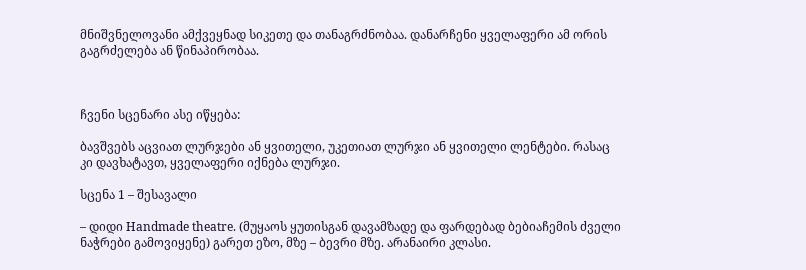მნიშვნელოვანი ამქვეყნად სიკეთე და თანაგრძნობაა. დანარჩენი ყველაფერი ამ ორის გაგრძელება ან წინაპირობაა.



ჩვენი სცენარი ასე იწყება:

ბავშვებს აცვიათ ლურჯები ან ყვითელი, უკეთიათ ლურჯი ან ყვითელი ლენტები. რასაც კი დავხატავთ, ყველაფერი იქნება ლურჯი.

სცენა 1 – შესავალი

– დიდი Handmade theatre. (მუყაოს ყუთისგან დავამზადე და ფარდებად ბებიაჩემის ძველი ნაჭრები გამოვიყენე) გარეთ ეზო, მზე – ბევრი მზე. არანაირი კლასი.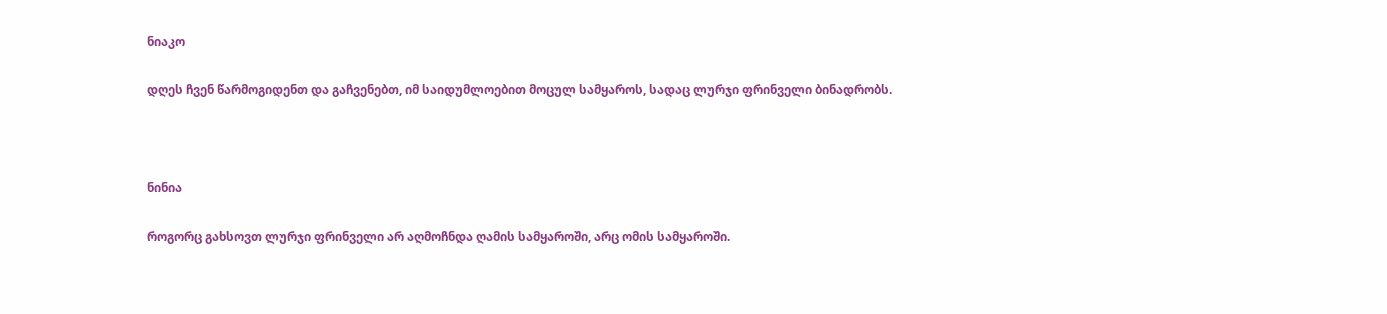ნიაკო

დღეს ჩვენ წარმოგიდენთ და გაჩვენებთ, იმ საიდუმლოებით მოცულ სამყაროს, სადაც ლურჯი ფრინველი ბინადრობს.



ნინია

როგორც გახსოვთ ლურჯი ფრინველი არ აღმოჩნდა ღამის სამყაროში, არც ომის სამყაროში.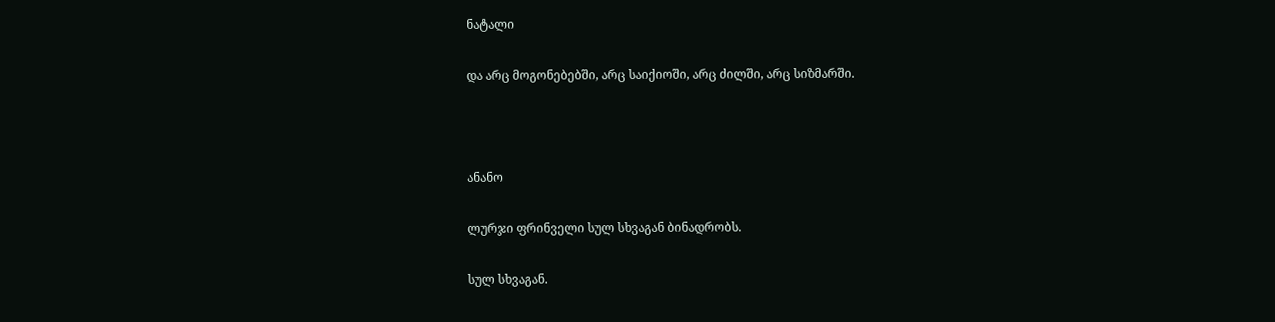ნატალი

და არც მოგონებებში, არც საიქიოში, არც ძილში, არც სიზმარში.



ანანო

ლურჯი ფრინველი სულ სხვაგან ბინადრობს.

სულ სხვაგან.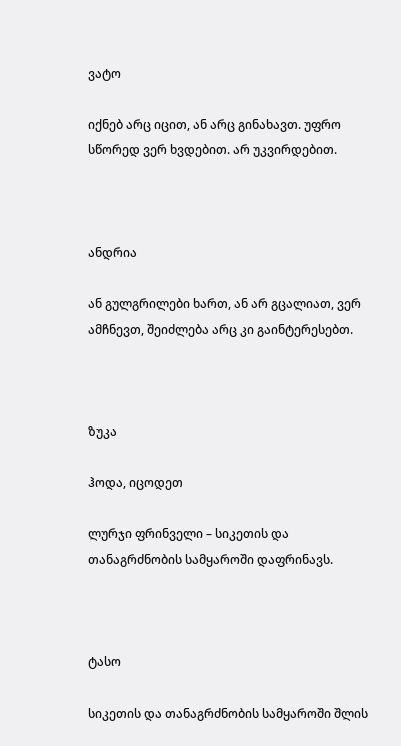ვატო

იქნებ არც იცით, ან არც გინახავთ. უფრო სწორედ ვერ ხვდებით. არ უკვირდებით.



ანდრია

ან გულგრილები ხართ, ან არ გცალიათ, ვერ ამჩნევთ, შეიძლება არც კი გაინტერესებთ.



ზუკა

ჰოდა, იცოდეთ

ლურჯი ფრინველი – სიკეთის და თანაგრძნობის სამყაროში დაფრინავს.



ტასო

სიკეთის და თანაგრძნობის სამყაროში შლის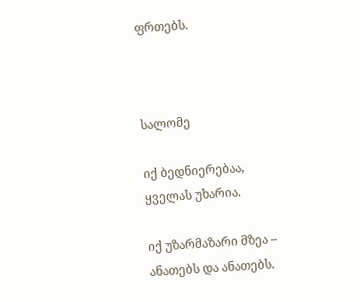ფრთებს.



სალომე

იქ ბედნიერებაა, ყველას უხარია.

იქ უზარმაზარი მზეა – ანათებს და ანათებს.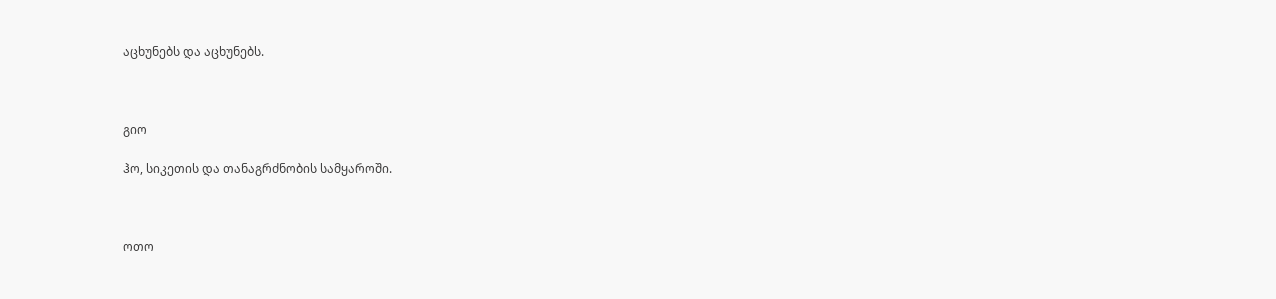აცხუნებს და აცხუნებს.



გიო

ჰო, სიკეთის და თანაგრძნობის სამყაროში.



ოთო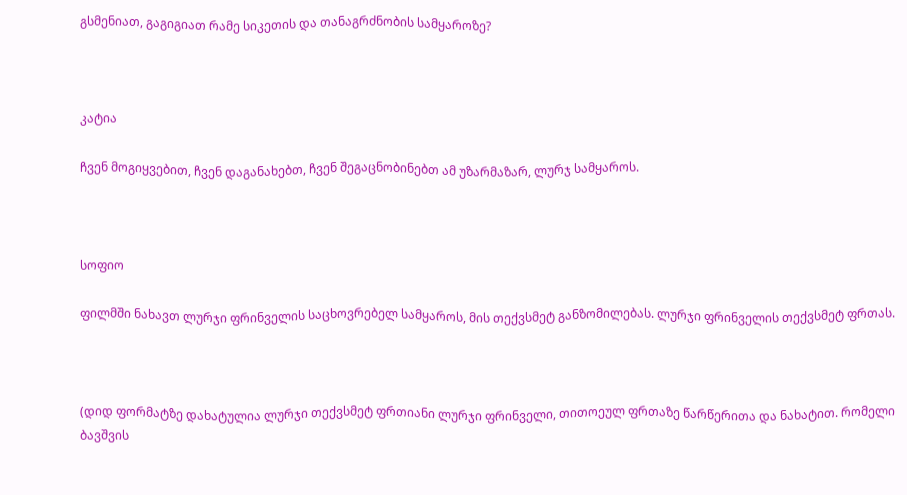გსმენიათ, გაგიგიათ რამე სიკეთის და თანაგრძნობის სამყაროზე?



კატია

ჩვენ მოგიყვებით, ჩვენ დაგანახებთ, ჩვენ შეგაცნობინებთ ამ უზარმაზარ, ლურჯ სამყაროს.



სოფიო

ფილმში ნახავთ ლურჯი ფრინველის საცხოვრებელ სამყაროს, მის თექვსმეტ განზომილებას. ლურჯი ფრინველის თექვსმეტ ფრთას.



(დიდ ფორმატზე დახატულია ლურჯი თექვსმეტ ფრთიანი ლურჯი ფრინველი, თითოეულ ფრთაზე წარწერითა და ნახატით. რომელი ბავშვის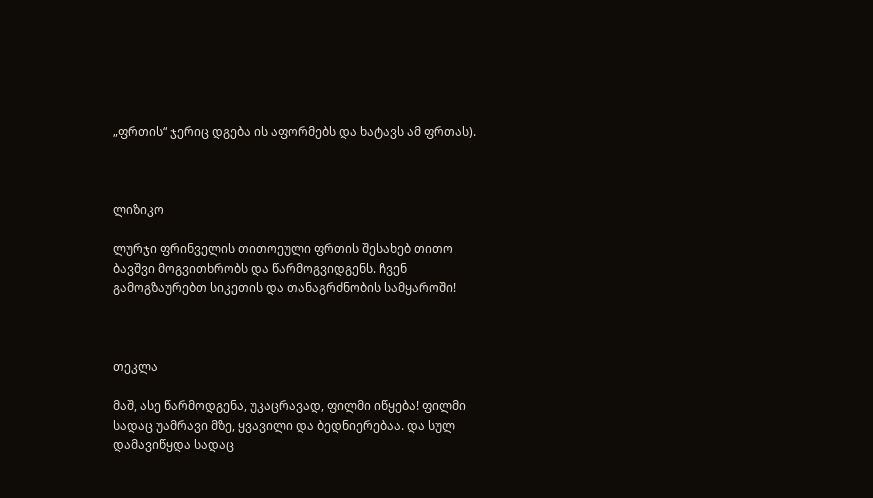„ფრთის“ ჯერიც დგება ის აფორმებს და ხატავს ამ ფრთას).



ლიზიკო

ლურჯი ფრინველის თითოეული ფრთის შესახებ თითო ბავშვი მოგვითხრობს და წარმოგვიდგენს. ჩვენ გამოგზაურებთ სიკეთის და თანაგრძნობის სამყაროში!



თეკლა

მაშ, ასე წარმოდგენა, უკაცრავად, ფილმი იწყება! ფილმი სადაც უამრავი მზე, ყვავილი და ბედნიერებაა. და სულ დამავიწყდა სადაც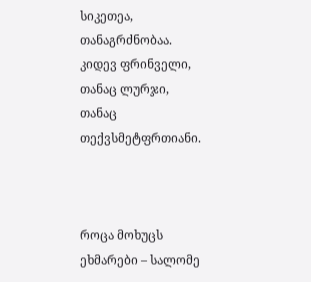სიკეთეა, თანაგრძნობაა. კიდევ ფრინველი, თანაც ლურჯი, თანაც თექვსმეტფრთიანი.



როცა მოხუცს ეხმარები – სალომე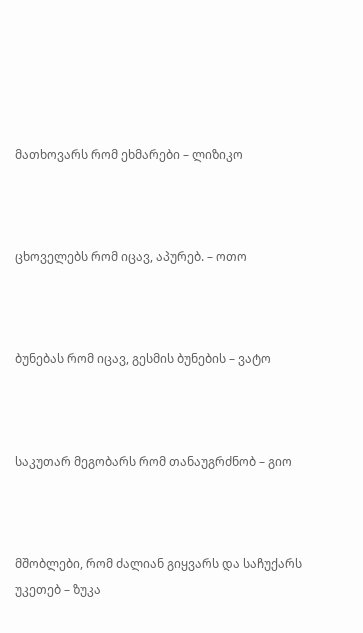მათხოვარს რომ ეხმარები – ლიზიკო



ცხოველებს რომ იცავ, აპურებ. – ოთო



ბუნებას რომ იცავ, გესმის ბუნების – ვატო



საკუთარ მეგობარს რომ თანაუგრძნობ – გიო



მშობლები, რომ ძალიან გიყვარს და საჩუქარს უკეთებ – ზუკა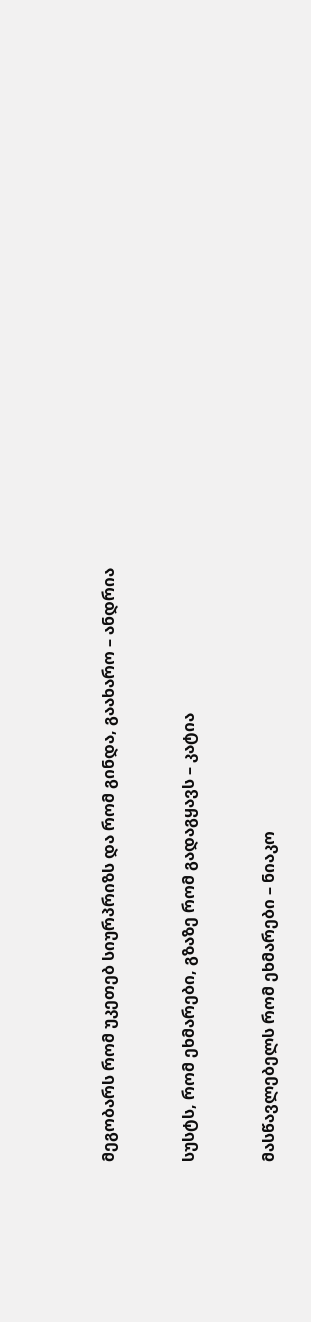მეგობარს რომ უკეთებ სიურპრიზს და რომ გინდა, გაახარო – ანდრია



სუსტს, რომ ეხმარები, გზაზე რომ გადაგყავს – კატია



მასწავლებელს რომ ეხმარები – ნიაკო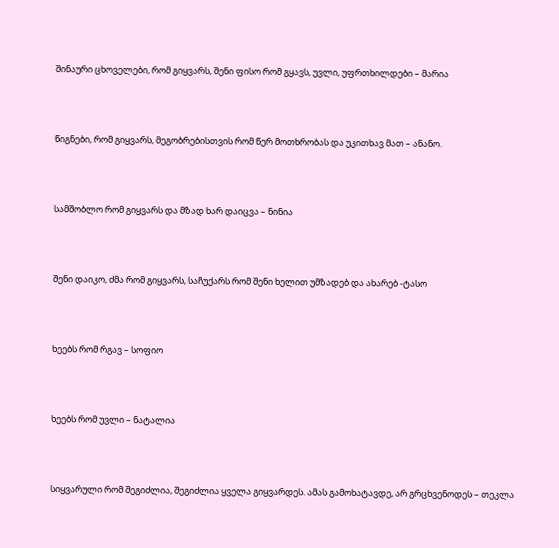შინაური ცხოველები, რომ გიყვარს, შენი ფისო რომ გყავს, უვლი, უფრთხილდები – მარია



წიგნები, რომ გიყვარს, მეგობრებისთვის რომ წერ მოთხრობას და უკითხავ მათ – ანანო.



სამშობლო რომ გიყვარს და მზად ხარ დაიცვა – ნინია



შენი დაიკო, ძმა რომ გიყვარს, საჩუქარს რომ შენი ხელით უმზადებ და ახარებ -ტასო



ხეებს რომ რგავ – სოფიო



ხეებს რომ უვლი – ნატალია



სიყვარული რომ შეგიძლია, შეგიძლია ყველა გიყვარდეს. ამას გამოხატავდე, არ გრცხვენოდეს – თეკლა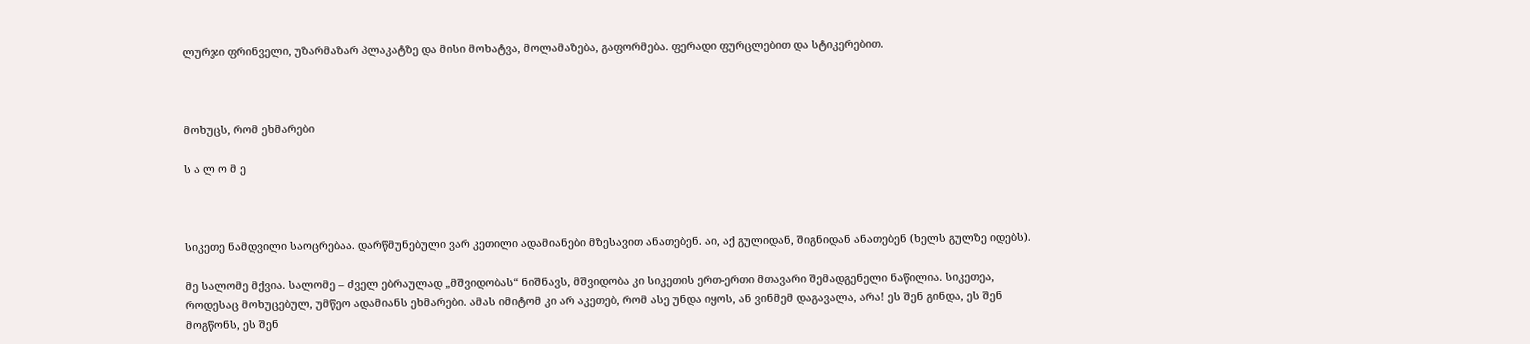ლურჯი ფრინველი, უზარმაზარ პლაკატზე და მისი მოხატვა, მოლამაზება, გაფორმება. ფერადი ფურცლებით და სტიკერებით.



მოხუცს, რომ ეხმარები

ს ა ლ ო მ ე



სიკეთე ნამდვილი საოცრებაა. დარწმუნებული ვარ კეთილი ადამიანები მზესავით ანათებენ. აი, აქ გულიდან, შიგნიდან ანათებენ (ხელს გულზე იდებს).

მე სალომე მქვია. სალომე – ძველ ებრაულად „მშვიდობას“ ნიშნავს, მშვიდობა კი სიკეთის ერთ-ერთი მთავარი შემადგენელი ნაწილია. სიკეთეა, როდესაც მოხუცებულ, უმწეო ადამიანს ეხმარები. ამას იმიტომ კი არ აკეთებ, რომ ასე უნდა იყოს, ან ვინმემ დაგავალა, არა! ეს შენ გინდა, ეს შენ მოგწონს, ეს შენ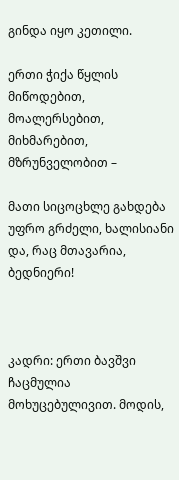გინდა იყო კეთილი.

ერთი ჭიქა წყლის მიწოდებით, მოალერსებით, მიხმარებით, მზრუნველობით –

მათი სიცოცხლე გახდება უფრო გრძელი, ხალისიანი და, რაც მთავარია, ბედნიერი!



კადრი: ერთი ბავშვი ჩაცმულია მოხუცებულივით. მოდის,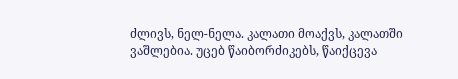ძლივს, ნელ-ნელა. კალათი მოაქვს, კალათში ვაშლებია. უცებ წაიბორძიკებს, წაიქცევა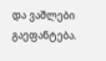და ვაშლები გაეფანტება.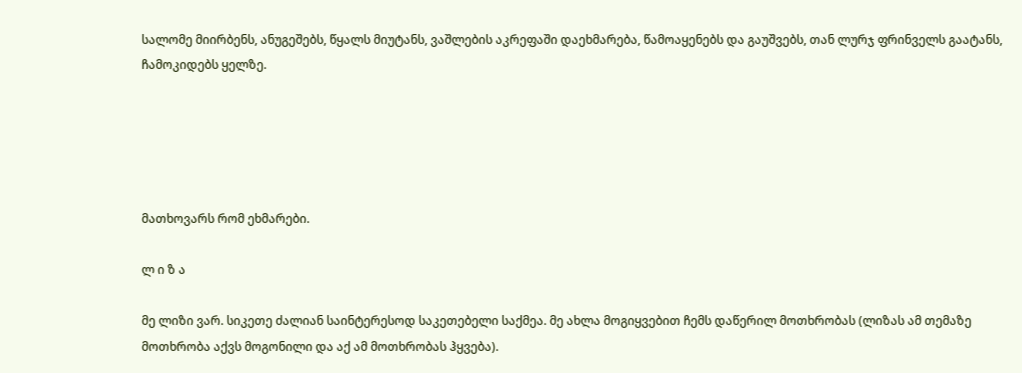სალომე მიირბენს, ანუგეშებს, წყალს მიუტანს, ვაშლების აკრეფაში დაეხმარება, წამოაყენებს და გაუშვებს, თან ლურჯ ფრინველს გაატანს, ჩამოკიდებს ყელზე.





მათხოვარს რომ ეხმარები.

ლ ი ზ ა

მე ლიზი ვარ. სიკეთე ძალიან საინტერესოდ საკეთებელი საქმეა. მე ახლა მოგიყვებით ჩემს დაწერილ მოთხრობას (ლიზას ამ თემაზე მოთხრობა აქვს მოგონილი და აქ ამ მოთხრობას ჰყვება).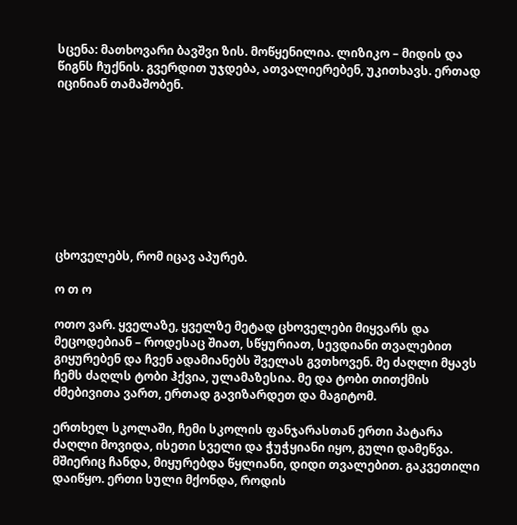სცენა: მათხოვარი ბავშვი ზის. მოწყენილია. ლიზიკო – მიდის და წიგნს ჩუქნის. გვერდით უჯდება, ათვალიერებენ, უკითხავს. ერთად იცინიან თამაშობენ.









ცხოველებს, რომ იცავ აპურებ.

ო თ ო

ოთო ვარ. ყველაზე, ყველზე მეტად ცხოველები მიყვარს და მეცოდებიან – როდესაც შიათ, სწყურიათ, სევდიანი თვალებით გიყურებენ და ჩვენ ადამიანებს შველას გვთხოვენ. მე ძაღლი მყავს ჩემს ძაღლს ტობი ჰქვია, ულამაზესია. მე და ტობი თითქმის ძმებივითა ვართ, ერთად გავიზარდეთ და მაგიტომ.

ერთხელ სკოლაში, ჩემი სკოლის ფანჯარასთან ერთი პატარა ძაღლი მოვიდა, ისეთი სველი და ჭუჭყიანი იყო, გული დამეწვა. მშიერიც ჩანდა, მიყურებდა წყლიანი, დიდი თვალებით. გაკვეთილი დაიწყო. ერთი სული მქონდა, როდის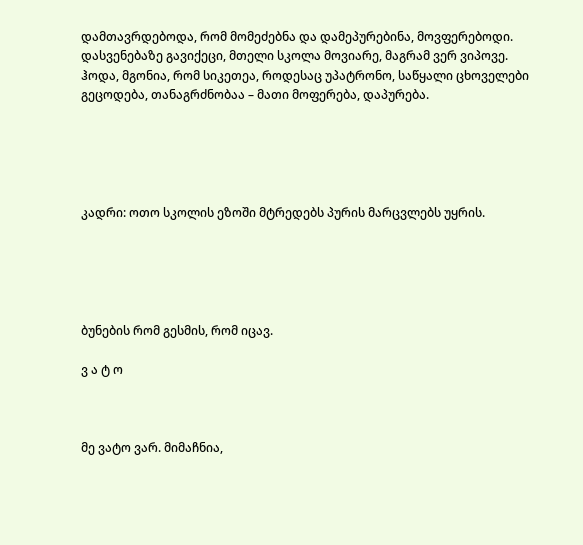დამთავრდებოდა, რომ მომეძებნა და დამეპურებინა, მოვფერებოდი. დასვენებაზე გავიქეცი, მთელი სკოლა მოვიარე, მაგრამ ვერ ვიპოვე. ჰოდა, მგონია, რომ სიკეთეა, როდესაც უპატრონო, საწყალი ცხოველები გეცოდება, თანაგრძნობაა – მათი მოფერება, დაპურება.





კადრი: ოთო სკოლის ეზოში მტრედებს პურის მარცვლებს უყრის.





ბუნების რომ გესმის, რომ იცავ.

ვ ა ტ ო



მე ვატო ვარ. მიმაჩნია,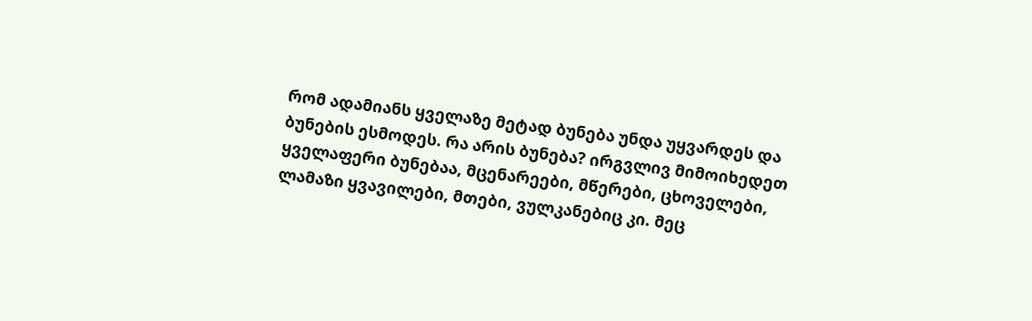რომ ადამიანს ყველაზე მეტად ბუნება უნდა უყვარდეს და ბუნების ესმოდეს. რა არის ბუნება? ირგვლივ მიმოიხედეთ ყველაფერი ბუნებაა, მცენარეები, მწერები, ცხოველები, ლამაზი ყვავილები, მთები, ვულკანებიც კი. მეც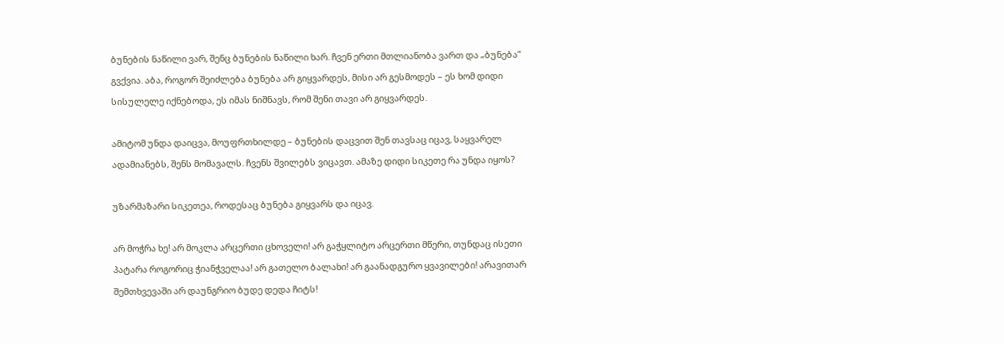ბუნების ნაწილი ვარ, შენც ბუნების ნაწილი ხარ. ჩვენ ერთი მთლიანობა ვართ და „ბუნება“ გვქვია. აბა, როგორ შეიძლება ბუნება არ გიყვარდეს, მისი არ გესმოდეს – ეს ხომ დიდი სისულელე იქნებოდა, ეს იმას ნიშნავს, რომ შენი თავი არ გიყვარდეს.

ამიტომ უნდა დაიცვა, მოუფრთხილდე – ბუნების დაცვით შენ თავსაც იცავ, საყვარელ ადამიანებს, შენს მომავალს. ჩვენს შვილებს ვიცავთ. ამაზე დიდი სიკეთე რა უნდა იყოს?

უზარმაზარი სიკეთეა, როდესაც ბუნება გიყვარს და იცავ.

არ მოჭრა ხე! არ მოკლა არცერთი ცხოველი! არ გაჭყლიტო არცერთი მწერი, თუნდაც ისეთი პატარა როგორიც ჭიანჭველაა! არ გათელო ბალახი! არ გაანადგურო ყვავილები! არავითარ შემთხვევაში არ დაუნგრიო ბუდე დედა ჩიტს!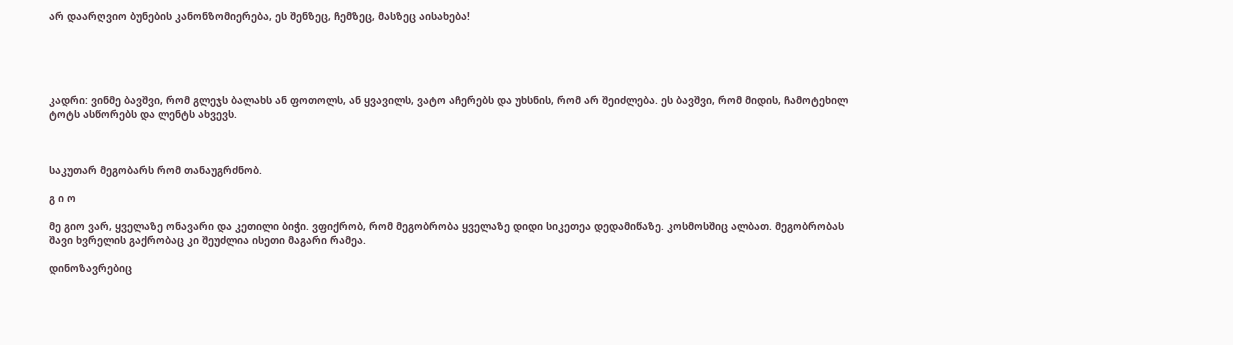არ დაარღვიო ბუნების კანონზომიერება, ეს შენზეც, ჩემზეც, მასზეც აისახება!





კადრი: ვინმე ბავშვი, რომ გლეჯს ბალახს ან ფოთოლს, ან ყვავილს, ვატო აჩერებს და უხსნის, რომ არ შეიძლება. ეს ბავშვი, რომ მიდის, ჩამოტეხილ ტოტს ასწორებს და ლენტს ახვევს.



საკუთარ მეგობარს რომ თანაუგრძნობ.

გ ი ო

მე გიო ვარ, ყველაზე ონავარი და კეთილი ბიჭი. ვფიქრობ, რომ მეგობრობა ყველაზე დიდი სიკეთეა დედამიწაზე. კოსმოსშიც ალბათ. მეგობრობას შავი ხვრელის გაქრობაც კი შეუძლია ისეთი მაგარი რამეა.

დინოზავრებიც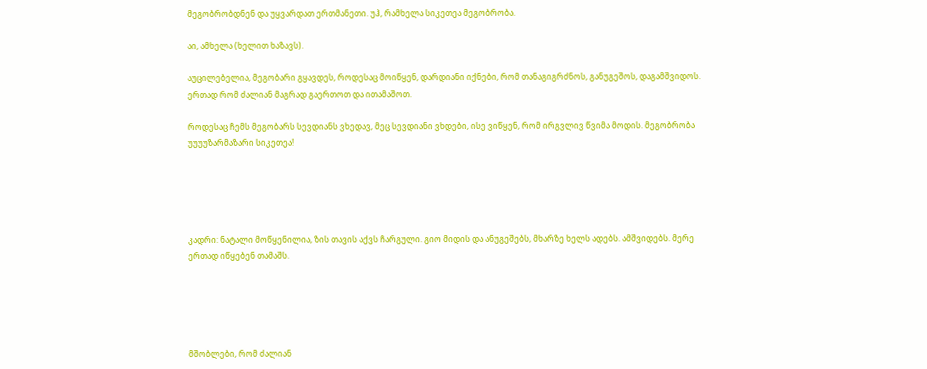მეგობრობდნენ და უყვარდათ ერთმანეთი. უჰ, რამხელა სიკეთეა მეგობრობა.

აი, ამხელა (ხელით ხაზავს).

აუცილებელია, მეგობარი გყავდეს, როდესაც მოიწყენ, დარდიანი იქნები, რომ თანაგიგრძნოს, განუგეშოს, დაგამშვიდოს. ერთად რომ ძალიან მაგრად გაერთოთ და ითამაშოთ.

როდესაც ჩემს მეგობარს სევდიანს ვხედავ, მეც სევდიანი ვხდები, ისე ვიწყენ, რომ ირგვლივ წვიმა მოდის. მეგობრობა უუუუზარმაზარი სიკეთეა!





კადრი: ნატალი მოწყენილია, ზის თავის აქვს ჩარგული. გიო მიდის და ანუგეშებს, მხარზე ხელს ადებს. ამშვიდებს. მერე ერთად იწყებენ თამაშს.





მშობლები, რომ ძალიან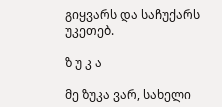გიყვარს და საჩუქარს უკეთებ.

ზ უ კ ა

მე ზუკა ვარ, სახელი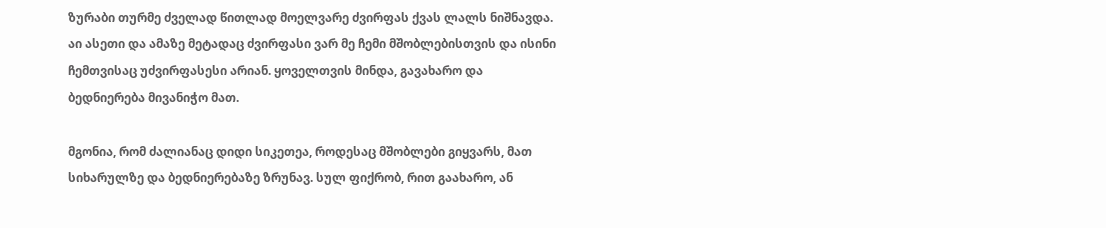ზურაბი თურმე ძველად წითლად მოელვარე ძვირფას ქვას ლალს ნიშნავდა. აი ასეთი და ამაზე მეტადაც ძვირფასი ვარ მე ჩემი მშობლებისთვის და ისინი ჩემთვისაც უძვირფასესი არიან. ყოველთვის მინდა, გავახარო და ბედნიერება მივანიჭო მათ.

მგონია, რომ ძალიანაც დიდი სიკეთეა, როდესაც მშობლები გიყვარს, მათ სიხარულზე და ბედნიერებაზე ზრუნავ. სულ ფიქრობ, რით გაახარო, ან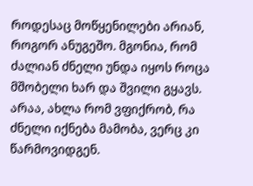როდესაც მოწყენილები არიან, როგორ ანუგეშო. მგონია, რომ ძალიან ძნელი უნდა იყოს როცა მშობელი ხარ და შვილი გყავს. არაა, ახლა რომ ვფიქრობ, რა ძნელი იქნება მამობა, ვერც კი წარმოვიდგენ.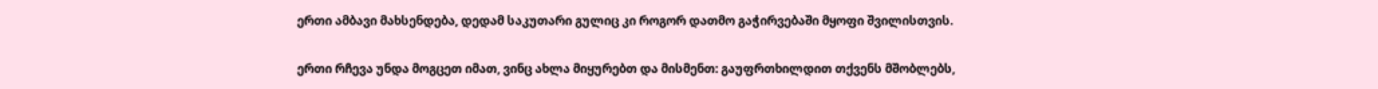ერთი ამბავი მახსენდება, დედამ საკუთარი გულიც კი როგორ დათმო გაჭირვებაში მყოფი შვილისთვის.

ერთი რჩევა უნდა მოგცეთ იმათ, ვინც ახლა მიყურებთ და მისმენთ: გაუფრთხილდით თქვენს მშობლებს,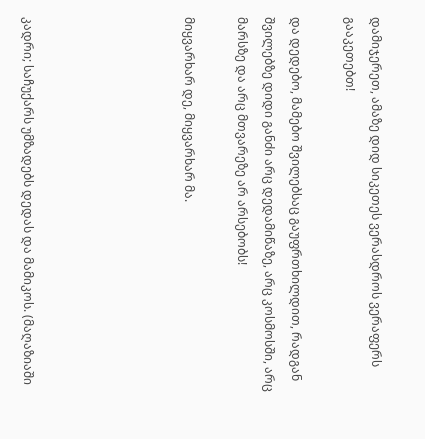დამიჯერეთ, ამაზე დიდ სიკეთეს ვერასდროს ვერაფერს გააკეთებთ!

და დედებო, მამებო შვილებსაც გაუფრთხილდით, რადგან შვილებზე დიდი განძი არც დედამიწაზე, არც კოსმოსში, არც მარსზე და არც მთვარეზე არ არსებობს!

მიყვარხარ დე, მიყვარხარ მა.





კადრი; საჩუქარს უმზადებს დედას და მამიკოს. (მაღაზიაში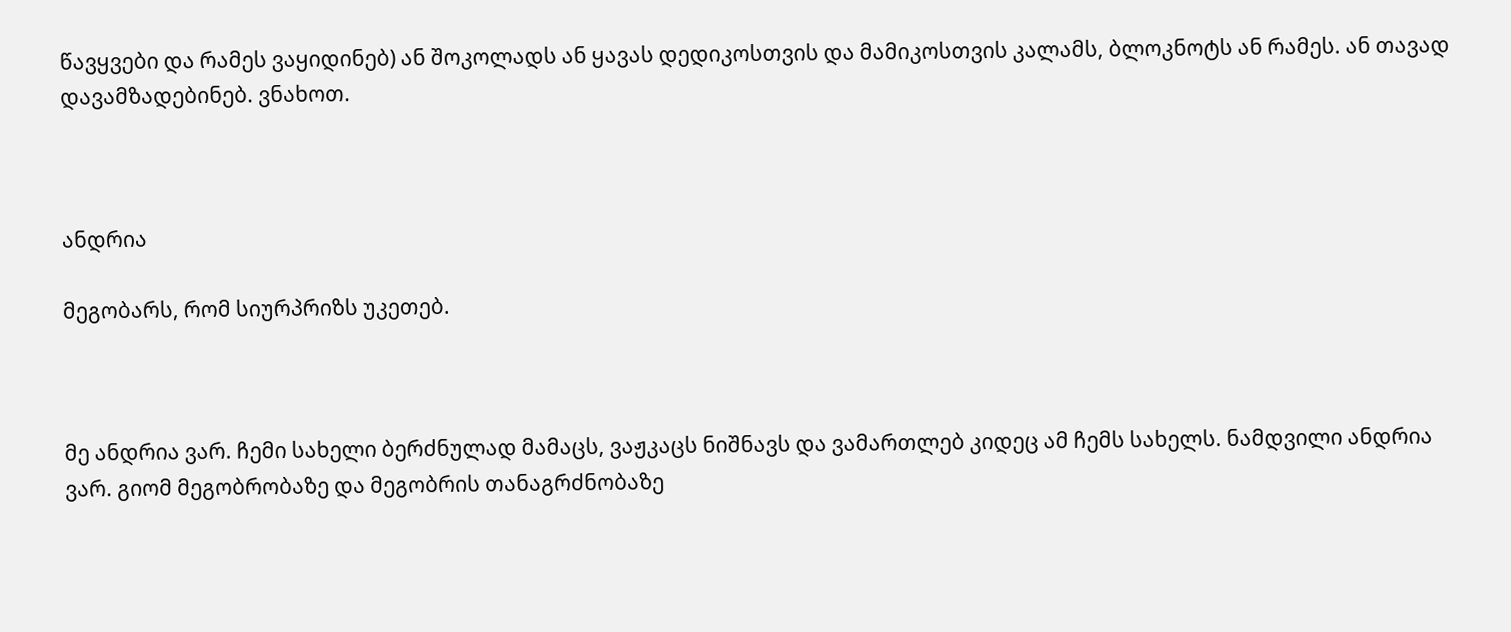წავყვები და რამეს ვაყიდინებ) ან შოკოლადს ან ყავას დედიკოსთვის და მამიკოსთვის კალამს, ბლოკნოტს ან რამეს. ან თავად დავამზადებინებ. ვნახოთ.



ანდრია

მეგობარს, რომ სიურპრიზს უკეთებ.



მე ანდრია ვარ. ჩემი სახელი ბერძნულად მამაცს, ვაჟკაცს ნიშნავს და ვამართლებ კიდეც ამ ჩემს სახელს. ნამდვილი ანდრია ვარ. გიომ მეგობრობაზე და მეგობრის თანაგრძნობაზე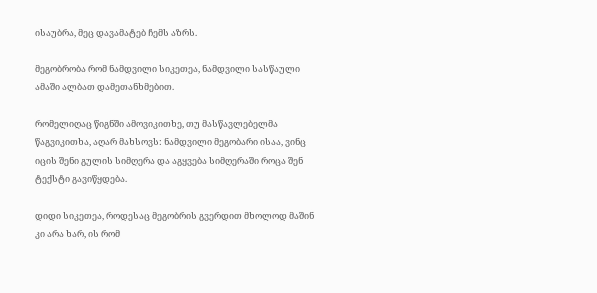ისაუბრა, მეც დავამატებ ჩემს აზრს.

მეგობრობა რომ ნამდვილი სიკეთეა, ნამდვილი სასწაული ამაში ალბათ დამეთანხმებით.

რომელიღაც წიგნში ამოვიკითხე, თუ მასწავლებელმა წაგვიკითხა, აღარ მახსოვს: ნამდვილი მეგობარი ისაა, ვინც იცის შენი გულის სიმღერა და აგყვება სიმღერაში როცა შენ ტექსტი გავიწყდება.

დიდი სიკეთეა, როდესაც მეგობრის გვერდით მხოლოდ მაშინ კი არა ხარ, ის რომ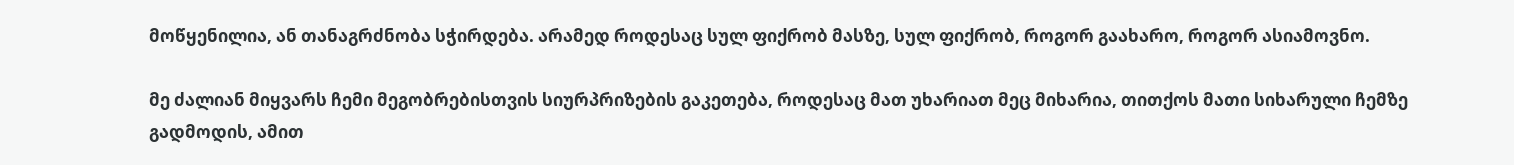მოწყენილია, ან თანაგრძნობა სჭირდება. არამედ როდესაც სულ ფიქრობ მასზე, სულ ფიქრობ, როგორ გაახარო, როგორ ასიამოვნო.

მე ძალიან მიყვარს ჩემი მეგობრებისთვის სიურპრიზების გაკეთება, როდესაც მათ უხარიათ მეც მიხარია, თითქოს მათი სიხარული ჩემზე გადმოდის, ამით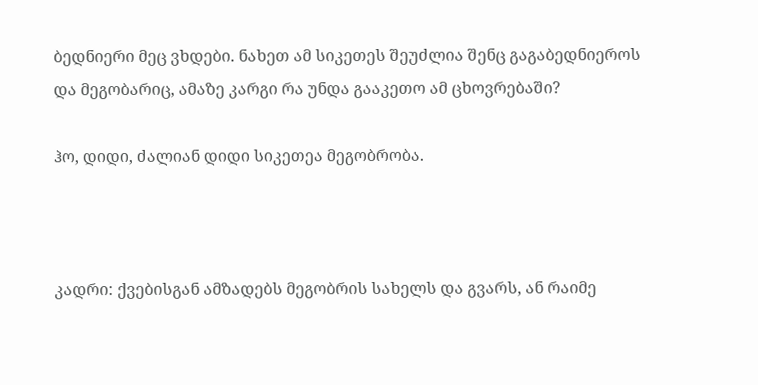ბედნიერი მეც ვხდები. ნახეთ ამ სიკეთეს შეუძლია შენც გაგაბედნიეროს და მეგობარიც, ამაზე კარგი რა უნდა გააკეთო ამ ცხოვრებაში?

ჰო, დიდი, ძალიან დიდი სიკეთეა მეგობრობა.



კადრი: ქვებისგან ამზადებს მეგობრის სახელს და გვარს, ან რაიმე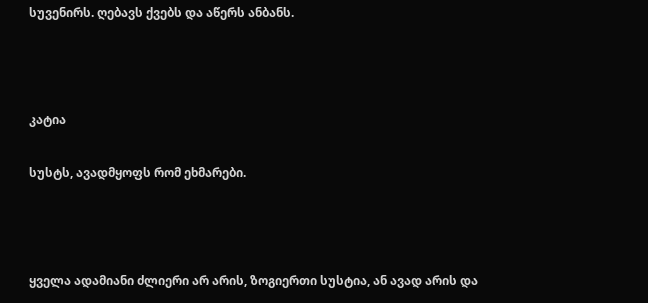სუვენირს. ღებავს ქვებს და აწერს ანბანს.



კატია

სუსტს, ავადმყოფს რომ ეხმარები.



ყველა ადამიანი ძლიერი არ არის, ზოგიერთი სუსტია, ან ავად არის და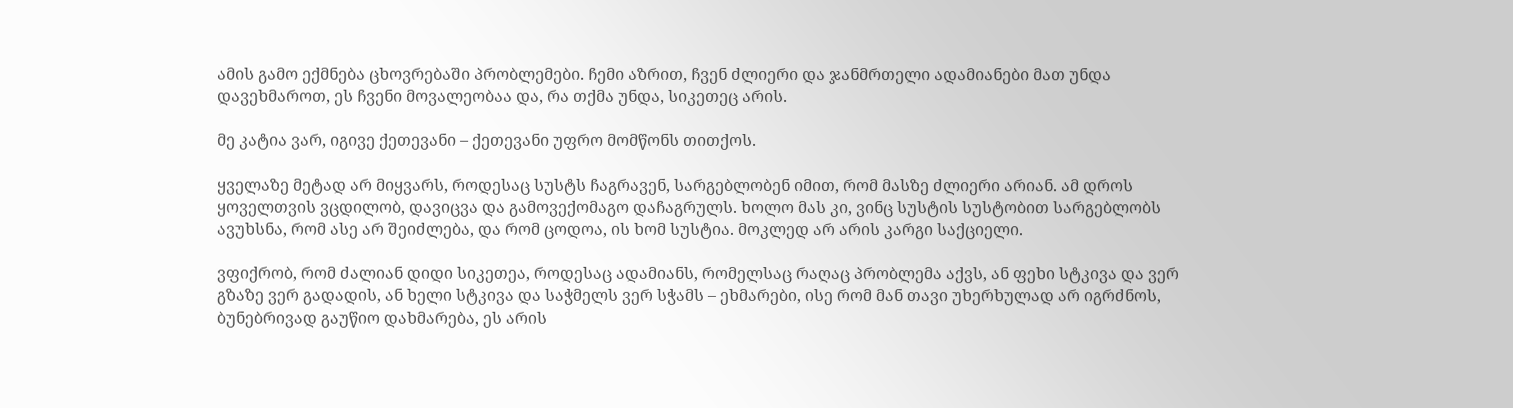ამის გამო ექმნება ცხოვრებაში პრობლემები. ჩემი აზრით, ჩვენ ძლიერი და ჯანმრთელი ადამიანები მათ უნდა დავეხმაროთ, ეს ჩვენი მოვალეობაა და, რა თქმა უნდა, სიკეთეც არის.

მე კატია ვარ, იგივე ქეთევანი – ქეთევანი უფრო მომწონს თითქოს.

ყველაზე მეტად არ მიყვარს, როდესაც სუსტს ჩაგრავენ, სარგებლობენ იმით, რომ მასზე ძლიერი არიან. ამ დროს ყოველთვის ვცდილობ, დავიცვა და გამოვექომაგო დაჩაგრულს. ხოლო მას კი, ვინც სუსტის სუსტობით სარგებლობს ავუხსნა, რომ ასე არ შეიძლება, და რომ ცოდოა, ის ხომ სუსტია. მოკლედ არ არის კარგი საქციელი.

ვფიქრობ, რომ ძალიან დიდი სიკეთეა, როდესაც ადამიანს, რომელსაც რაღაც პრობლემა აქვს, ან ფეხი სტკივა და ვერ გზაზე ვერ გადადის, ან ხელი სტკივა და საჭმელს ვერ სჭამს – ეხმარები, ისე რომ მან თავი უხერხულად არ იგრძნოს, ბუნებრივად გაუწიო დახმარება, ეს არის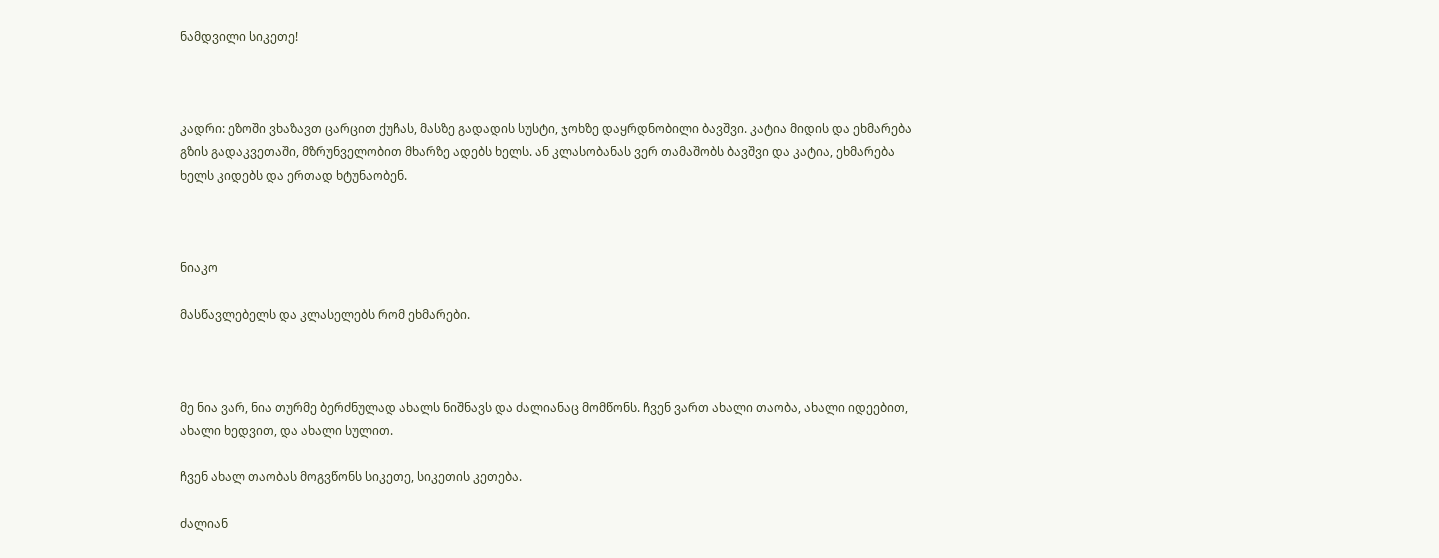ნამდვილი სიკეთე!



კადრი: ეზოში ვხაზავთ ცარცით ქუჩას, მასზე გადადის სუსტი, ჯოხზე დაყრდნობილი ბავშვი. კატია მიდის და ეხმარება გზის გადაკვეთაში, მზრუნველობით მხარზე ადებს ხელს. ან კლასობანას ვერ თამაშობს ბავშვი და კატია, ეხმარება ხელს კიდებს და ერთად ხტუნაობენ.



ნიაკო

მასწავლებელს და კლასელებს რომ ეხმარები.



მე ნია ვარ, ნია თურმე ბერძნულად ახალს ნიშნავს და ძალიანაც მომწონს. ჩვენ ვართ ახალი თაობა, ახალი იდეებით, ახალი ხედვით, და ახალი სულით.

ჩვენ ახალ თაობას მოგვწონს სიკეთე, სიკეთის კეთება.

ძალიან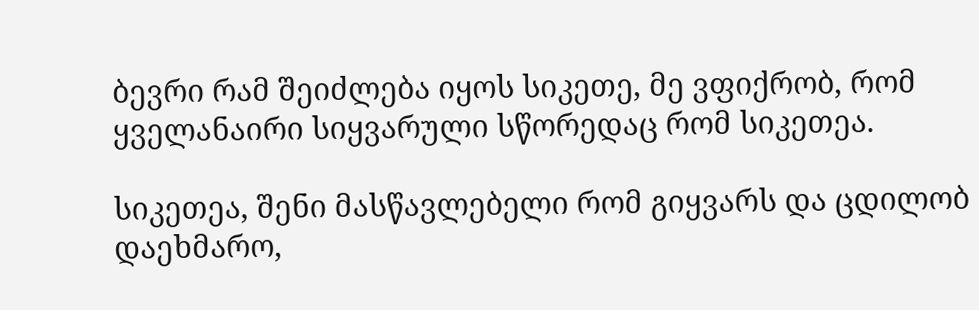ბევრი რამ შეიძლება იყოს სიკეთე, მე ვფიქრობ, რომ ყველანაირი სიყვარული სწორედაც რომ სიკეთეა.

სიკეთეა, შენი მასწავლებელი რომ გიყვარს და ცდილობ დაეხმარო,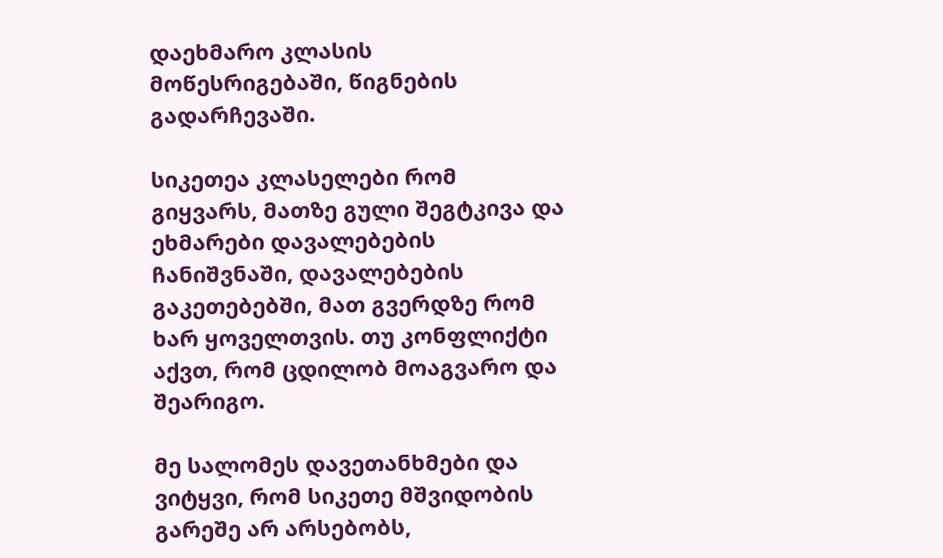დაეხმარო კლასის მოწესრიგებაში, წიგნების გადარჩევაში.

სიკეთეა კლასელები რომ გიყვარს, მათზე გული შეგტკივა და ეხმარები დავალებების ჩანიშვნაში, დავალებების გაკეთებებში, მათ გვერდზე რომ ხარ ყოველთვის. თუ კონფლიქტი აქვთ, რომ ცდილობ მოაგვარო და შეარიგო.

მე სალომეს დავეთანხმები და ვიტყვი, რომ სიკეთე მშვიდობის გარეშე არ არსებობს,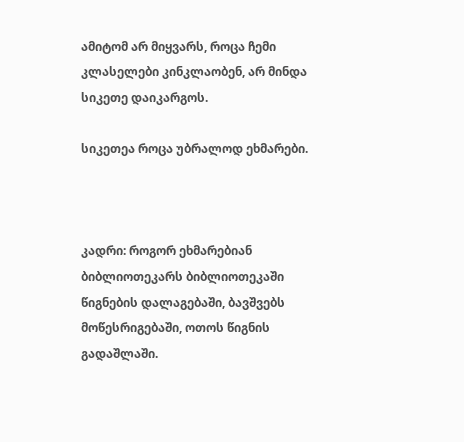ამიტომ არ მიყვარს, როცა ჩემი კლასელები კინკლაობენ, არ მინდა სიკეთე დაიკარგოს.

სიკეთეა როცა უბრალოდ ეხმარები.



კადრი: როგორ ეხმარებიან ბიბლიოთეკარს ბიბლიოთეკაში წიგნების დალაგებაში, ბავშვებს მოწესრიგებაში, ოთოს წიგნის გადაშლაში.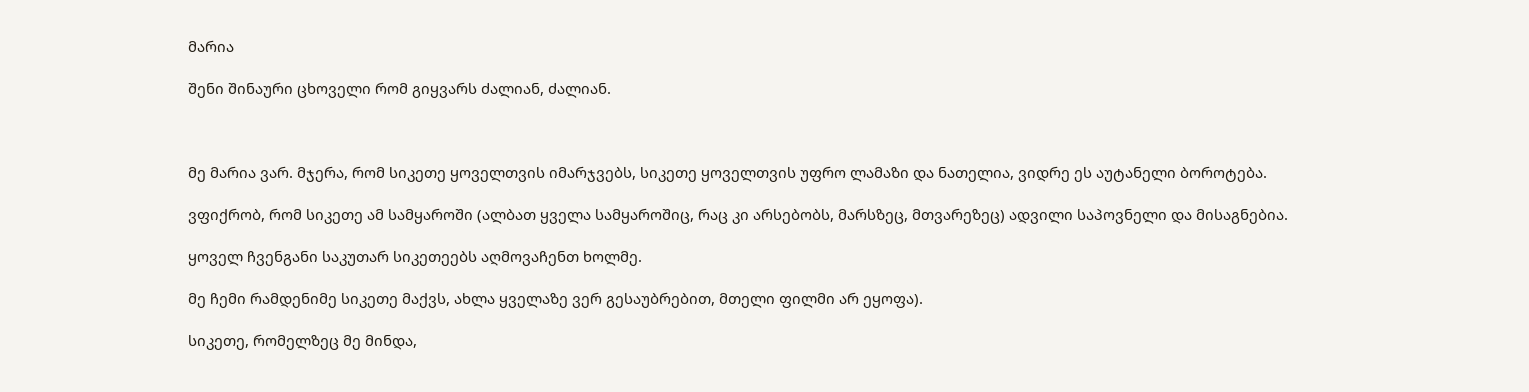მარია

შენი შინაური ცხოველი რომ გიყვარს ძალიან, ძალიან.



მე მარია ვარ. მჯერა, რომ სიკეთე ყოველთვის იმარჯვებს, სიკეთე ყოველთვის უფრო ლამაზი და ნათელია, ვიდრე ეს აუტანელი ბოროტება.

ვფიქრობ, რომ სიკეთე ამ სამყაროში (ალბათ ყველა სამყაროშიც, რაც კი არსებობს, მარსზეც, მთვარეზეც) ადვილი საპოვნელი და მისაგნებია.

ყოველ ჩვენგანი საკუთარ სიკეთეებს აღმოვაჩენთ ხოლმე.

მე ჩემი რამდენიმე სიკეთე მაქვს, ახლა ყველაზე ვერ გესაუბრებით, მთელი ფილმი არ ეყოფა).

სიკეთე, რომელზეც მე მინდა,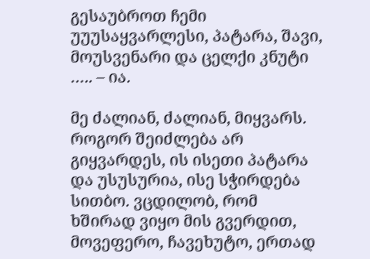გესაუბროთ ჩემი უუუსაყვარლესი, პატარა, შავი, მოუსვენარი და ცელქი კნუტი ….. – ია.

მე ძალიან, ძალიან, მიყვარს. როგორ შეიძლება არ გიყვარდეს, ის ისეთი პატარა და უსუსურია, ისე სჭირდება სითბო. ვცდილობ, რომ ხშირად ვიყო მის გვერდით, მოვეფერო, ჩავეხუტო, ერთად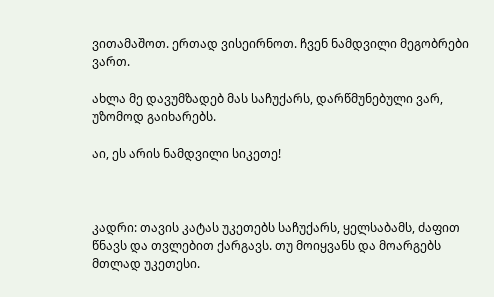ვითამაშოთ. ერთად ვისეირნოთ. ჩვენ ნამდვილი მეგობრები ვართ.

ახლა მე დავუმზადებ მას საჩუქარს, დარწმუნებული ვარ, უზომოდ გაიხარებს.

აი, ეს არის ნამდვილი სიკეთე!



კადრი: თავის კატას უკეთებს საჩუქარს, ყელსაბამს, ძაფით წნავს და თვლებით ქარგავს. თუ მოიყვანს და მოარგებს მთლად უკეთესი.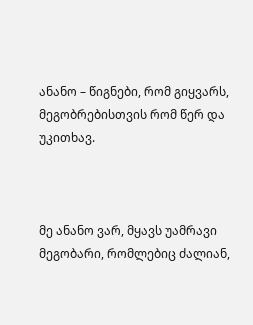ანანო – წიგნები, რომ გიყვარს, მეგობრებისთვის რომ წერ და უკითხავ.



მე ანანო ვარ, მყავს უამრავი მეგობარი, რომლებიც ძალიან,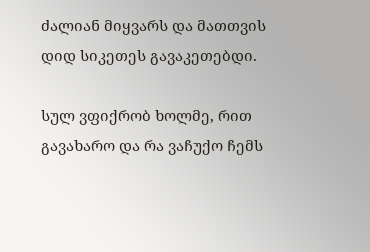ძალიან მიყვარს და მათთვის დიდ სიკეთეს გავაკეთებდი.

სულ ვფიქრობ ხოლმე, რით გავახარო და რა ვაჩუქო ჩემს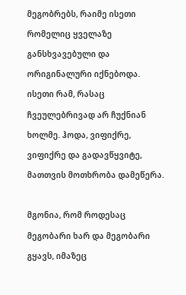მეგობრებს, რაიმე ისეთი რომელიც ყველაზე განსხვავებული და ორიგინალური იქნებოდა. ისეთი რამ, რასაც ჩვეულებრივად არ ჩუქნიან ხოლმე. ჰოდა, ვიფიქრე, ვიფიქრე და გადავწყვიტე, მათთვის მოთხრობა დამეწერა.

მგონია, რომ როდესაც მეგობარი ხარ და მეგობარი გყავს, იმაზეც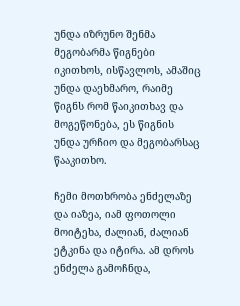უნდა იზრუნო შენმა მეგობარმა წიგნები იკითხოს, ისწავლოს, ამაშიც უნდა დაეხმარო, რაიმე წიგნს რომ წაიკითხავ და მოგეწონება, ეს წიგნის უნდა ურჩიო და მეგობარსაც წააკითხო.

ჩემი მოთხრობა ენძელაზე და იაზეა, იამ ფოთოლი მოიტეხა, ძალიან, ძალიან ეტკინა და იტირა. ამ დროს ენძელა გამოჩნდა,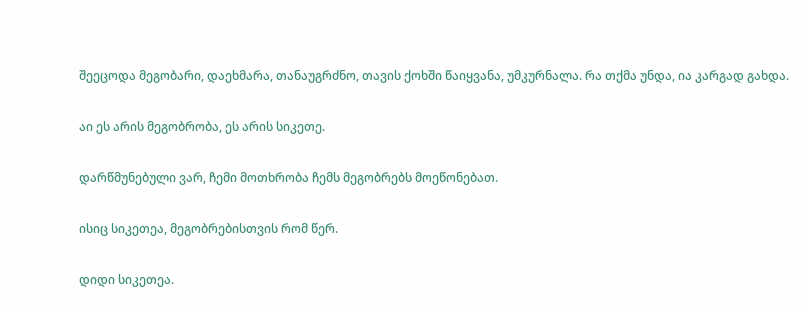შეეცოდა მეგობარი, დაეხმარა, თანაუგრძნო, თავის ქოხში წაიყვანა, უმკურნალა. რა თქმა უნდა, ია კარგად გახდა.

აი ეს არის მეგობრობა, ეს არის სიკეთე.

დარწმუნებული ვარ, ჩემი მოთხრობა ჩემს მეგობრებს მოეწონებათ.

ისიც სიკეთეა, მეგობრებისთვის რომ წერ.

დიდი სიკეთეა.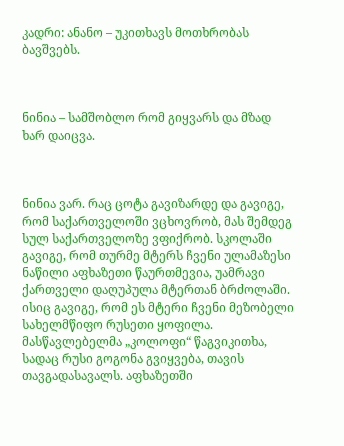კადრი: ანანო – უკითხავს მოთხრობას ბავშვებს.



ნინია – სამშობლო რომ გიყვარს და მზად ხარ დაიცვა.



ნინია ვარ. რაც ცოტა გავიზარდე და გავიგე, რომ საქართველოში ვცხოვრობ, მას შემდეგ სულ საქართველოზე ვფიქრობ. სკოლაში გავიგე, რომ თურმე მტერს ჩვენი ულამაზესი ნაწილი აფხაზეთი წაურთმევია, უამრავი ქართველი დაღუპულა მტერთან ბრძოლაში. ისიც გავიგე, რომ ეს მტერი ჩვენი მეზობელი სახელმწიფო რუსეთი ყოფილა. მასწავლებელმა „კოლოფი“ წაგვიკითხა, სადაც რუსი გოგონა გვიყვება, თავის თავგადასავალს. აფხაზეთში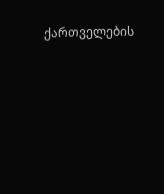ქართველების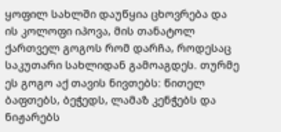ყოფილ სახლში დაუწყია ცხოვრება და ის კოლოფი იპოვა, მის თანატოლ ქართველ გოგოს რომ დარჩა, როდესაც საკუთარი სახლიდან გამოაგდეს. თურმე ეს გოგო აქ თავის ნივთებს: წითელ ბაფთებს, ბეჭედს, ლამაზ კენჭებს და ნიჟარებს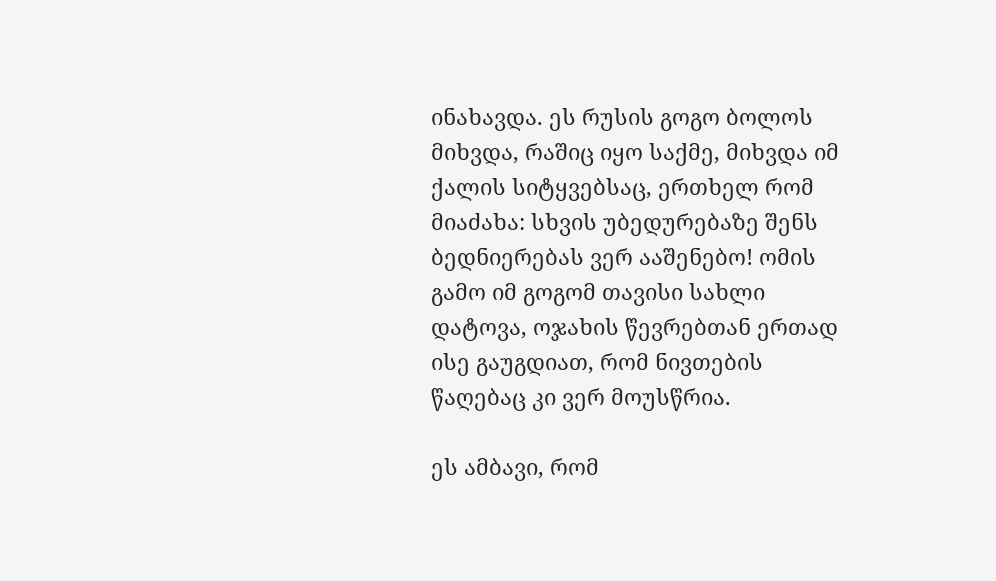ინახავდა. ეს რუსის გოგო ბოლოს მიხვდა, რაშიც იყო საქმე, მიხვდა იმ ქალის სიტყვებსაც, ერთხელ რომ მიაძახა: სხვის უბედურებაზე შენს ბედნიერებას ვერ ააშენებო! ომის გამო იმ გოგომ თავისი სახლი დატოვა, ოჯახის წევრებთან ერთად ისე გაუგდიათ, რომ ნივთების წაღებაც კი ვერ მოუსწრია.

ეს ამბავი, რომ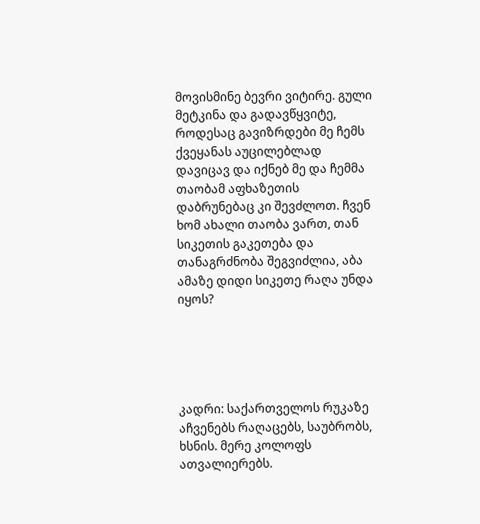მოვისმინე ბევრი ვიტირე. გული მეტკინა და გადავწყვიტე, როდესაც გავიზრდები მე ჩემს ქვეყანას აუცილებლად დავიცავ და იქნებ მე და ჩემმა თაობამ აფხაზეთის დაბრუნებაც კი შევძლოთ. ჩვენ ხომ ახალი თაობა ვართ, თან სიკეთის გაკეთება და თანაგრძნობა შეგვიძლია, აბა ამაზე დიდი სიკეთე რაღა უნდა იყოს?





კადრი: საქართველოს რუკაზე აჩვენებს რაღაცებს, საუბრობს, ხსნის. მერე კოლოფს ათვალიერებს.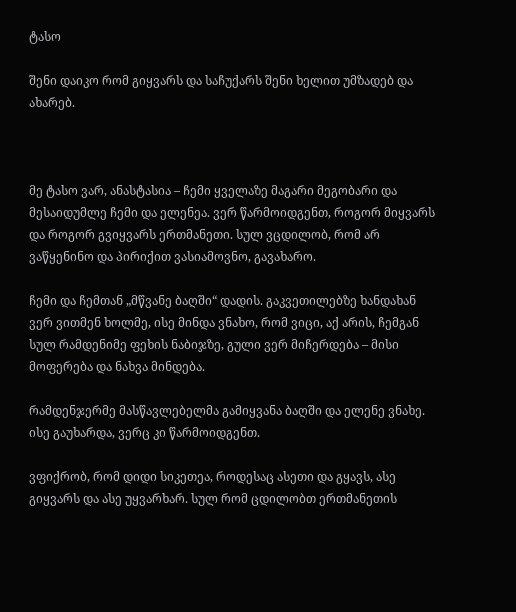ტასო

შენი დაიკო რომ გიყვარს და საჩუქარს შენი ხელით უმზადებ და ახარებ.



მე ტასო ვარ, ანასტასია – ჩემი ყველაზე მაგარი მეგობარი და მესაიდუმლე ჩემი და ელენეა. ვერ წარმოიდგენთ, როგორ მიყვარს და როგორ გვიყვარს ერთმანეთი. სულ ვცდილობ, რომ არ ვაწყენინო და პირიქით ვასიამოვნო, გავახარო.

ჩემი და ჩემთან „მწვანე ბაღში“ დადის. გაკვეთილებზე ხანდახან ვერ ვითმენ ხოლმე, ისე მინდა ვნახო, რომ ვიცი, აქ არის, ჩემგან სულ რამდენიმე ფეხის ნაბიჯზე, გული ვერ მიჩერდება – მისი მოფერება და ნახვა მინდება.

რამდენჯერმე მასწავლებელმა გამიყვანა ბაღში და ელენე ვნახე. ისე გაუხარდა, ვერც კი წარმოიდგენთ.

ვფიქრობ, რომ დიდი სიკეთეა, როდესაც ასეთი და გყავს, ასე გიყვარს და ასე უყვარხარ. სულ რომ ცდილობთ ერთმანეთის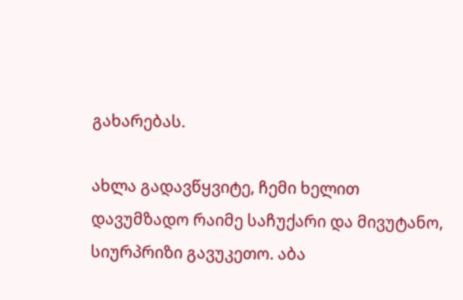გახარებას.

ახლა გადავწყვიტე, ჩემი ხელით დავუმზადო რაიმე საჩუქარი და მივუტანო, სიურპრიზი გავუკეთო. აბა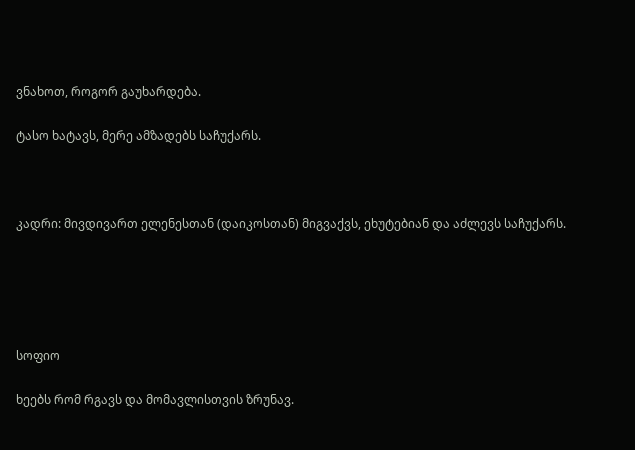ვნახოთ, როგორ გაუხარდება.

ტასო ხატავს, მერე ამზადებს საჩუქარს.



კადრი: მივდივართ ელენესთან (დაიკოსთან) მიგვაქვს, ეხუტებიან და აძლევს საჩუქარს.





სოფიო

ხეებს რომ რგავს და მომავლისთვის ზრუნავ.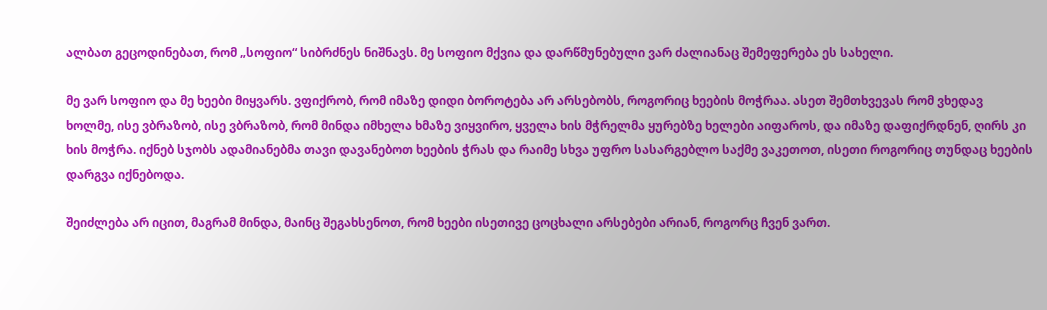ალბათ გეცოდინებათ, რომ „სოფიო“ სიბრძნეს ნიშნავს. მე სოფიო მქვია და დარწმუნებული ვარ ძალიანაც შემეფერება ეს სახელი.

მე ვარ სოფიო და მე ხეები მიყვარს. ვფიქრობ, რომ იმაზე დიდი ბოროტება არ არსებობს, როგორიც ხეების მოჭრაა. ასეთ შემთხვევას რომ ვხედავ ხოლმე, ისე ვბრაზობ, ისე ვბრაზობ, რომ მინდა იმხელა ხმაზე ვიყვირო, ყველა ხის მჭრელმა ყურებზე ხელები აიფაროს, და იმაზე დაფიქრდნენ, ღირს კი ხის მოჭრა. იქნებ სჯობს ადამიანებმა თავი დავანებოთ ხეების ჭრას და რაიმე სხვა უფრო სასარგებლო საქმე ვაკეთოთ, ისეთი როგორიც თუნდაც ხეების დარგვა იქნებოდა.

შეიძლება არ იცით, მაგრამ მინდა, მაინც შეგახსენოთ, რომ ხეები ისეთივე ცოცხალი არსებები არიან, როგორც ჩვენ ვართ.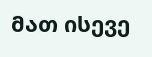მათ ისევე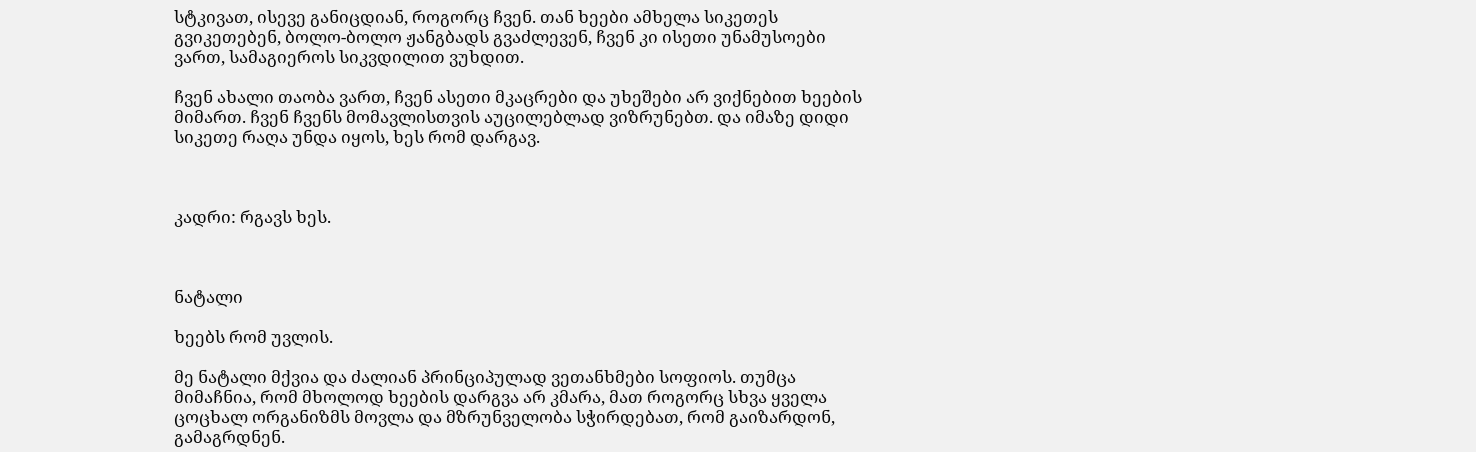სტკივათ, ისევე განიცდიან, როგორც ჩვენ. თან ხეები ამხელა სიკეთეს გვიკეთებენ, ბოლო-ბოლო ჟანგბადს გვაძლევენ, ჩვენ კი ისეთი უნამუსოები ვართ, სამაგიეროს სიკვდილით ვუხდით.

ჩვენ ახალი თაობა ვართ, ჩვენ ასეთი მკაცრები და უხეშები არ ვიქნებით ხეების მიმართ. ჩვენ ჩვენს მომავლისთვის აუცილებლად ვიზრუნებთ. და იმაზე დიდი სიკეთე რაღა უნდა იყოს, ხეს რომ დარგავ.



კადრი: რგავს ხეს.



ნატალი

ხეებს რომ უვლის.

მე ნატალი მქვია და ძალიან პრინციპულად ვეთანხმები სოფიოს. თუმცა მიმაჩნია, რომ მხოლოდ ხეების დარგვა არ კმარა, მათ როგორც სხვა ყველა ცოცხალ ორგანიზმს მოვლა და მზრუნველობა სჭირდებათ, რომ გაიზარდონ, გამაგრდნენ.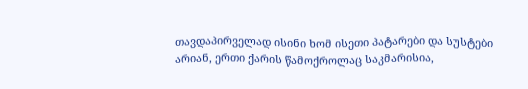თავდაპირველად ისინი ხომ ისეთი პატარები და სუსტები არიან, ერთი ქარის წამოქროლაც საკმარისია,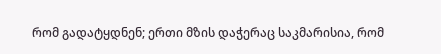რომ გადატყდნენ; ერთი მზის დაჭერაც საკმარისია, რომ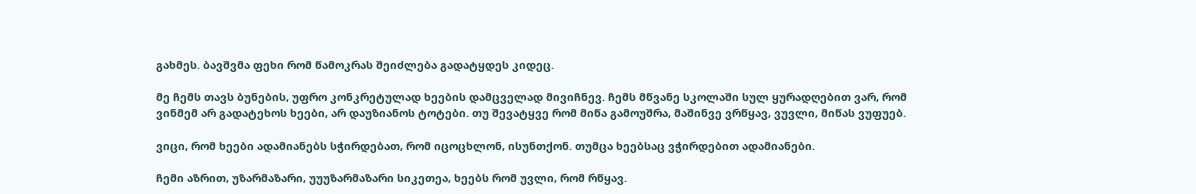გახმეს. ბავშვმა ფეხი რომ წამოკრას შეიძლება გადატყდეს კიდეც.

მე ჩემს თავს ბუნების, უფრო კონკრეტულად ხეების დამცველად მივიჩნევ. ჩემს მწვანე სკოლაში სულ ყურადღებით ვარ, რომ ვინმემ არ გადატეხოს ხეები, არ დაუზიანოს ტოტები. თუ შევატყვე რომ მიწა გამოუშრა, მაშინვე ვრწყავ, ვუვლი, მიწას ვუფუებ.

ვიცი, რომ ხეები ადამიანებს სჭირდებათ, რომ იცოცხლონ, ისუნთქონ. თუმცა ხეებსაც ვჭირდებით ადამიანები.

ჩემი აზრით, უზარმაზარი, უუუზარმაზარი სიკეთეა, ხეებს რომ უვლი, რომ რწყავ.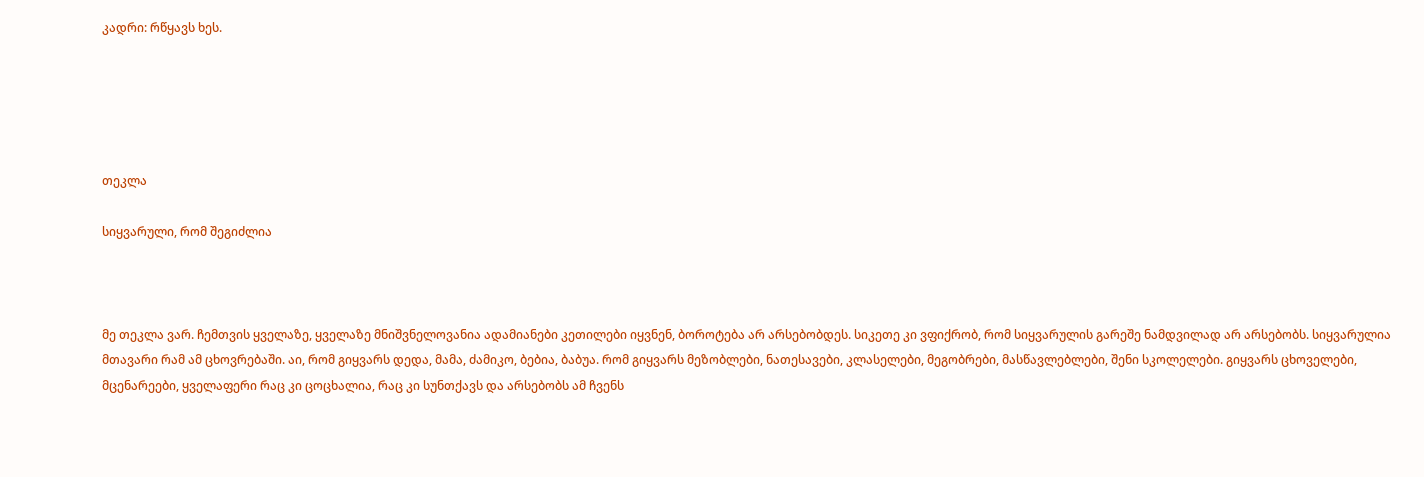კადრი: რწყავს ხეს.





თეკლა

სიყვარული, რომ შეგიძლია



მე თეკლა ვარ. ჩემთვის ყველაზე, ყველაზე მნიშვნელოვანია ადამიანები კეთილები იყვნენ, ბოროტება არ არსებობდეს. სიკეთე კი ვფიქრობ, რომ სიყვარულის გარეშე ნამდვილად არ არსებობს. სიყვარულია მთავარი რამ ამ ცხოვრებაში. აი, რომ გიყვარს დედა, მამა, ძამიკო, ბებია, ბაბუა. რომ გიყვარს მეზობლები, ნათესავები, კლასელები, მეგობრები, მასწავლებლები, შენი სკოლელები. გიყვარს ცხოველები, მცენარეები, ყველაფერი რაც კი ცოცხალია, რაც კი სუნთქავს და არსებობს ამ ჩვენს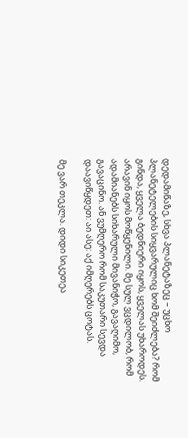დედამიწაზე, სხვა პლანეტაზეც – უცხო პლანეტელების სიყვარულიც ხომ შეიძლება? რომ გინდა, ყველა ბედნიერი იყოს, ყველას უხაროდეს. არავინ იყოს მოწყენილი. მე სულ ვცდილობ, რომ ადამიანებს სიხარული მივანიჭო, გავაღიმო, გავაცინო. ან ვუმღერო რომ საკუთარი სევდა დაავიწყდეთ: აი ასე: აქ იმღერებს ცოტას.

მე ვარ თეკლა. დიდი სიკეთეა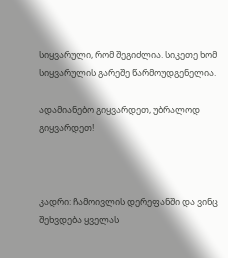სიყვარული, რომ შეგიძლია. სიკეთე ხომ სიყვარულის გარეშე წარმოუდგენელია.

ადამიანებო გიყვარდეთ, უბრალოდ გიყვარდეთ!



კადრი: ჩამოივლის დერეფანში და ვინც შეხვდება ყველას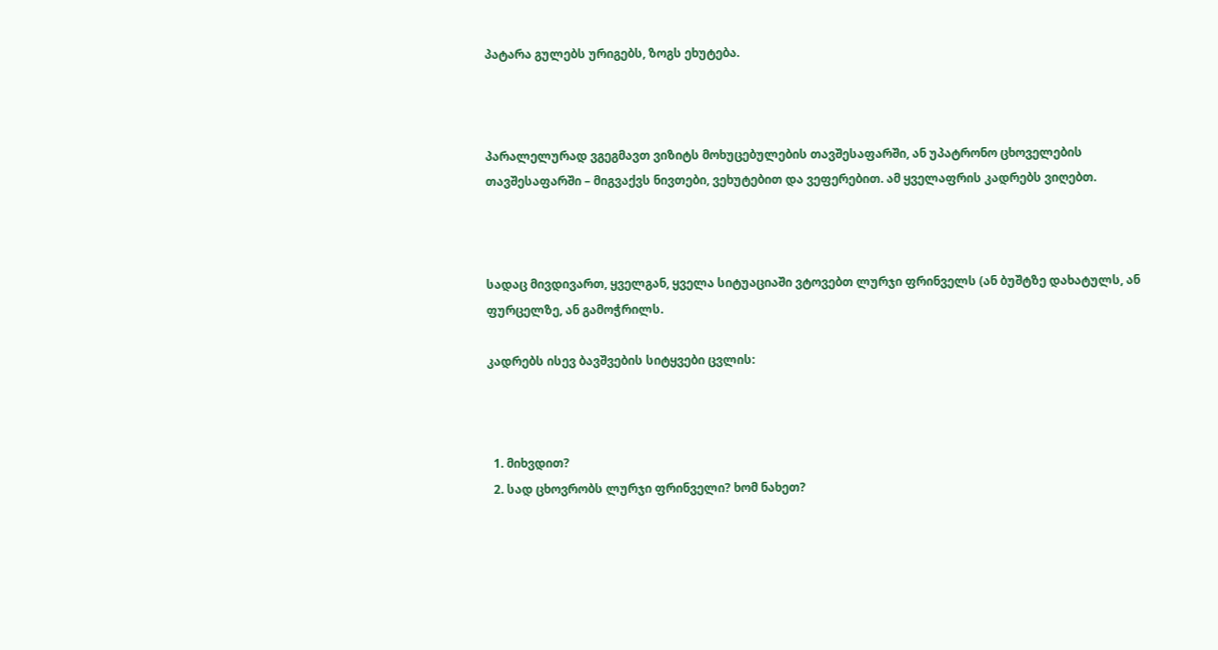პატარა გულებს ურიგებს, ზოგს ეხუტება.



პარალელურად ვგეგმავთ ვიზიტს მოხუცებულების თავშესაფარში, ან უპატრონო ცხოველების თავშესაფარში – მიგვაქვს ნივთები, ვეხუტებით და ვეფერებით. ამ ყველაფრის კადრებს ვიღებთ.



სადაც მივდივართ, ყველგან, ყველა სიტუაციაში ვტოვებთ ლურჯი ფრინველს (ან ბუშტზე დახატულს, ან ფურცელზე, ან გამოჭრილს.

კადრებს ისევ ბავშვების სიტყვები ცვლის:



  1. მიხვდით?
  2. სად ცხოვრობს ლურჯი ფრინველი? ხომ ნახეთ?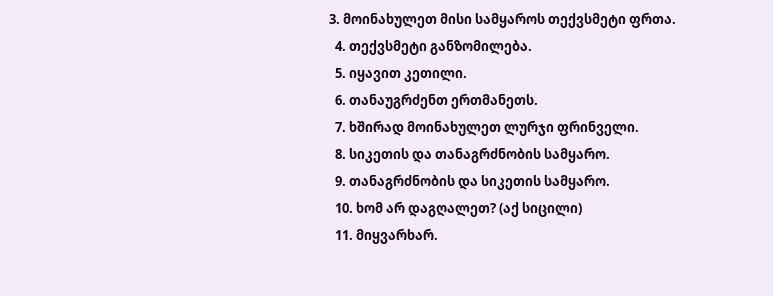3. მოინახულეთ მისი სამყაროს თექვსმეტი ფრთა.
  4. თექვსმეტი განზომილება.
  5. იყავით კეთილი.
  6. თანაუგრძენთ ერთმანეთს.
  7. ხშირად მოინახულეთ ლურჯი ფრინველი.
  8. სიკეთის და თანაგრძნობის სამყარო.
  9. თანაგრძნობის და სიკეთის სამყარო.
  10. ხომ არ დაგღალეთ? (აქ სიცილი)
  11. მიყვარხარ.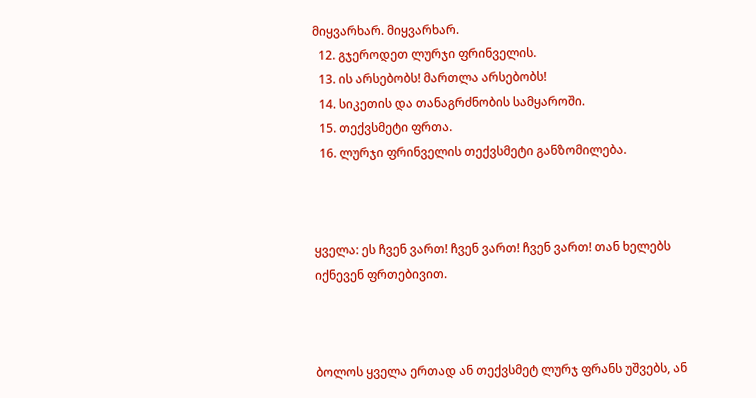მიყვარხარ. მიყვარხარ.
  12. გჯეროდეთ ლურჯი ფრინველის.
  13. ის არსებობს! მართლა არსებობს!
  14. სიკეთის და თანაგრძნობის სამყაროში.
  15. თექვსმეტი ფრთა.
  16. ლურჯი ფრინველის თექვსმეტი განზომილება.



ყველა: ეს ჩვენ ვართ! ჩვენ ვართ! ჩვენ ვართ! თან ხელებს იქნევენ ფრთებივით.



ბოლოს ყველა ერთად ან თექვსმეტ ლურჯ ფრანს უშვებს, ან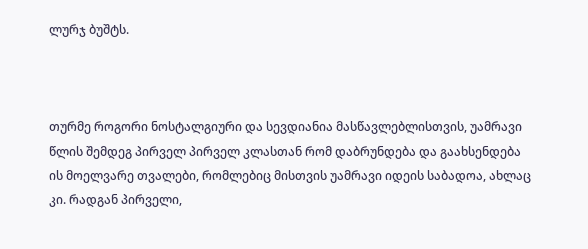ლურჯ ბუშტს.



თურმე როგორი ნოსტალგიური და სევდიანია მასწავლებლისთვის, უამრავი წლის შემდეგ პირველ პირველ კლასთან რომ დაბრუნდება და გაახსენდება ის მოელვარე თვალები, რომლებიც მისთვის უამრავი იდეის საბადოა, ახლაც კი. რადგან პირველი,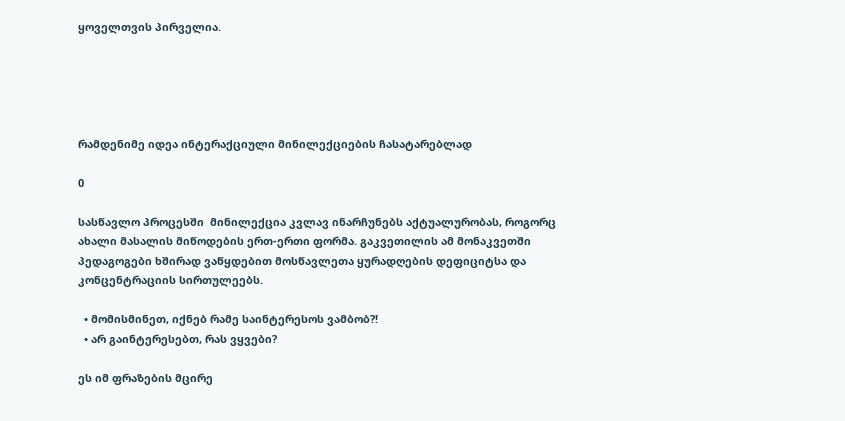ყოველთვის პირველია.





რამდენიმე იდეა ინტერაქციული მინილექციების ჩასატარებლად

0

სასწავლო პროცესში  მინილექცია კვლავ ინარჩუნებს აქტუალურობას, როგორც ახალი მასალის მიწოდების ერთ-ერთი ფორმა. გაკვეთილის ამ მონაკვეთში პედაგოგები ხშირად ვაწყდებით მოსწავლეთა ყურადღების დეფიციტსა და კონცენტრაციის სირთულეებს.

  • მომისმინეთ, იქნებ რამე საინტერესოს ვამბობ?!
  • არ გაინტერესებთ, რას ვყვები?

ეს იმ ფრაზების მცირე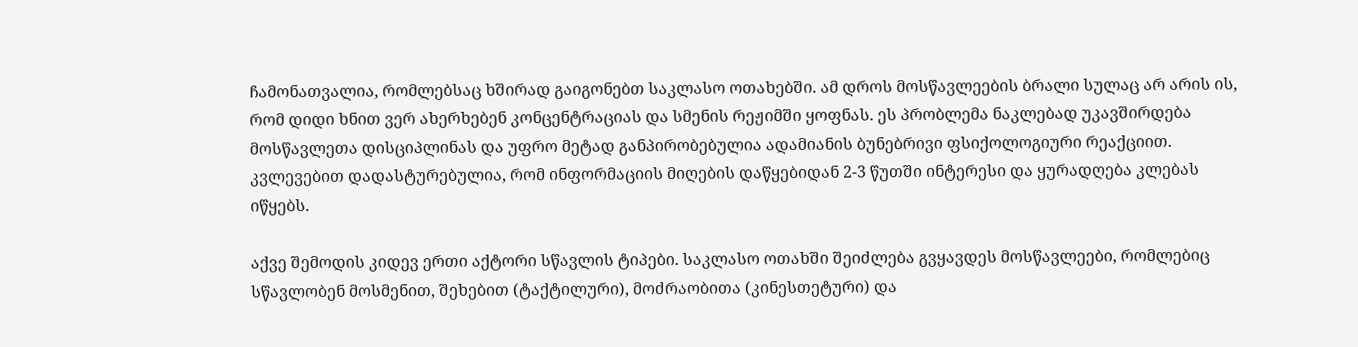ჩამონათვალია, რომლებსაც ხშირად გაიგონებთ საკლასო ოთახებში. ამ დროს მოსწავლეების ბრალი სულაც არ არის ის, რომ დიდი ხნით ვერ ახერხებენ კონცენტრაციას და სმენის რეჟიმში ყოფნას. ეს პრობლემა ნაკლებად უკავშირდება მოსწავლეთა დისციპლინას და უფრო მეტად განპირობებულია ადამიანის ბუნებრივი ფსიქოლოგიური რეაქციით. კვლევებით დადასტურებულია, რომ ინფორმაციის მიღების დაწყებიდან 2-3 წუთში ინტერესი და ყურადღება კლებას იწყებს.

აქვე შემოდის კიდევ ერთი აქტორი სწავლის ტიპები. საკლასო ოთახში შეიძლება გვყავდეს მოსწავლეები, რომლებიც სწავლობენ მოსმენით, შეხებით (ტაქტილური), მოძრაობითა (კინესთეტური) და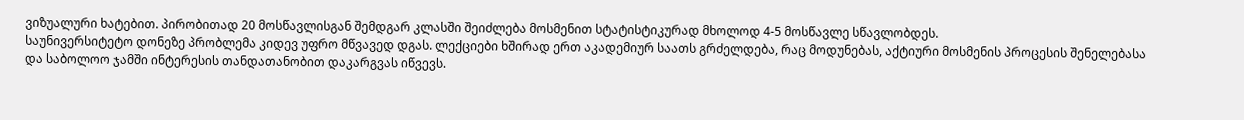ვიზუალური ხატებით. პირობითად 20 მოსწავლისგან შემდგარ კლასში შეიძლება მოსმენით სტატისტიკურად მხოლოდ 4-5 მოსწავლე სწავლობდეს.
საუნივერსიტეტო დონეზე პრობლემა კიდევ უფრო მწვავედ დგას. ლექციები ხშირად ერთ აკადემიურ საათს გრძელდება, რაც მოდუნებას, აქტიური მოსმენის პროცესის შენელებასა და საბოლოო ჯამში ინტერესის თანდათანობით დაკარგვას იწვევს.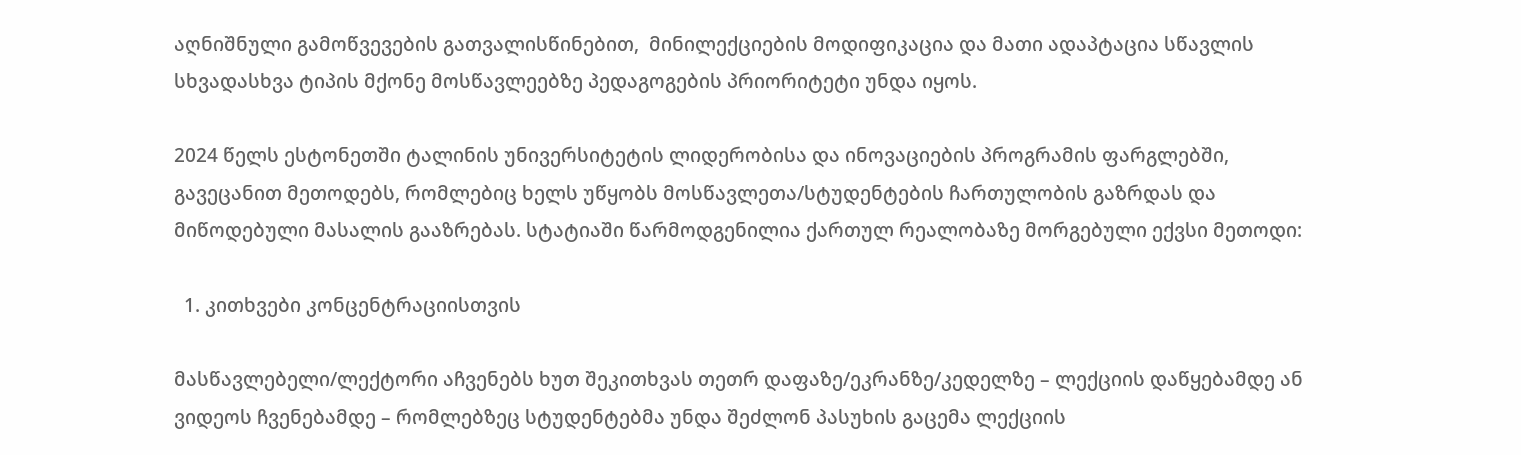აღნიშნული გამოწვევების გათვალისწინებით,  მინილექციების მოდიფიკაცია და მათი ადაპტაცია სწავლის სხვადასხვა ტიპის მქონე მოსწავლეებზე პედაგოგების პრიორიტეტი უნდა იყოს.

2024 წელს ესტონეთში ტალინის უნივერსიტეტის ლიდერობისა და ინოვაციების პროგრამის ფარგლებში, გავეცანით მეთოდებს, რომლებიც ხელს უწყობს მოსწავლეთა/სტუდენტების ჩართულობის გაზრდას და მიწოდებული მასალის გააზრებას. სტატიაში წარმოდგენილია ქართულ რეალობაზე მორგებული ექვსი მეთოდი:

  1. კითხვები კონცენტრაციისთვის

მასწავლებელი/ლექტორი აჩვენებს ხუთ შეკითხვას თეთრ დაფაზე/ეკრანზე/კედელზე – ლექციის დაწყებამდე ან ვიდეოს ჩვენებამდე – რომლებზეც სტუდენტებმა უნდა შეძლონ პასუხის გაცემა ლექციის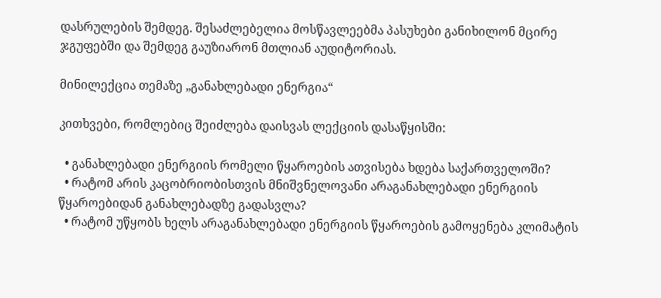დასრულების შემდეგ. შესაძლებელია მოსწავლეებმა პასუხები განიხილონ მცირე ჯგუფებში და შემდეგ გაუზიარონ მთლიან აუდიტორიას.

მინილექცია თემაზე „განახლებადი ენერგია“

კითხვები, რომლებიც შეიძლება დაისვას ლექციის დასაწყისში:

  • განახლებადი ენერგიის რომელი წყაროების ათვისება ხდება საქართველოში?
  • რატომ არის კაცობრიობისთვის მნიშვნელოვანი არაგანახლებადი ენერგიის წყაროებიდან განახლებადზე გადასვლა?
  • რატომ უწყობს ხელს არაგანახლებადი ენერგიის წყაროების გამოყენება კლიმატის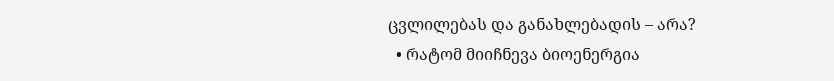ცვლილებას და განახლებადის – არა?
  • რატომ მიიჩნევა ბიოენერგია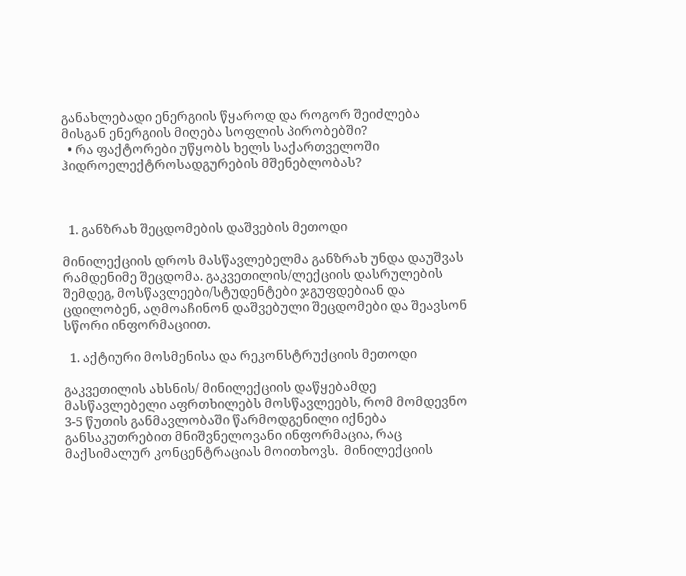განახლებადი ენერგიის წყაროდ და როგორ შეიძლება მისგან ენერგიის მიღება სოფლის პირობებში?
  • რა ფაქტორები უწყობს ხელს საქართველოში ჰიდროელექტროსადგურების მშენებლობას?



  1. განზრახ შეცდომების დაშვების მეთოდი

მინილექციის დროს მასწავლებელმა განზრახ უნდა დაუშვას რამდენიმე შეცდომა. გაკვეთილის/ლექციის დასრულების შემდეგ, მოსწავლეები/სტუდენტები ჯგუფდებიან და ცდილობენ, აღმოაჩინონ დაშვებული შეცდომები და შეავსონ სწორი ინფორმაციით.

  1. აქტიური მოსმენისა და რეკონსტრუქციის მეთოდი

გაკვეთილის ახსნის/ მინილექციის დაწყებამდე მასწავლებელი აფრთხილებს მოსწავლეებს, რომ მომდევნო 3-5 წუთის განმავლობაში წარმოდგენილი იქნება განსაკუთრებით მნიშვნელოვანი ინფორმაცია, რაც მაქსიმალურ კონცენტრაციას მოითხოვს.  მინილექციის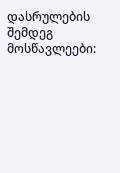დასრულების შემდეგ მოსწავლეები: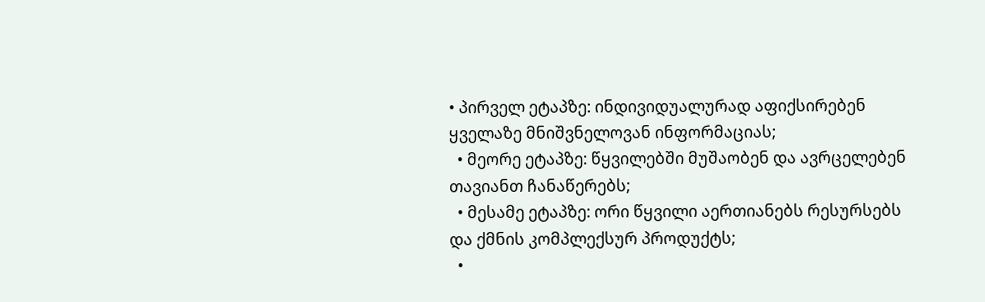• პირველ ეტაპზე: ინდივიდუალურად აფიქსირებენ ყველაზე მნიშვნელოვან ინფორმაციას;
  • მეორე ეტაპზე: წყვილებში მუშაობენ და ავრცელებენ თავიანთ ჩანაწერებს;
  • მესამე ეტაპზე: ორი წყვილი აერთიანებს რესურსებს და ქმნის კომპლექსურ პროდუქტს;
  •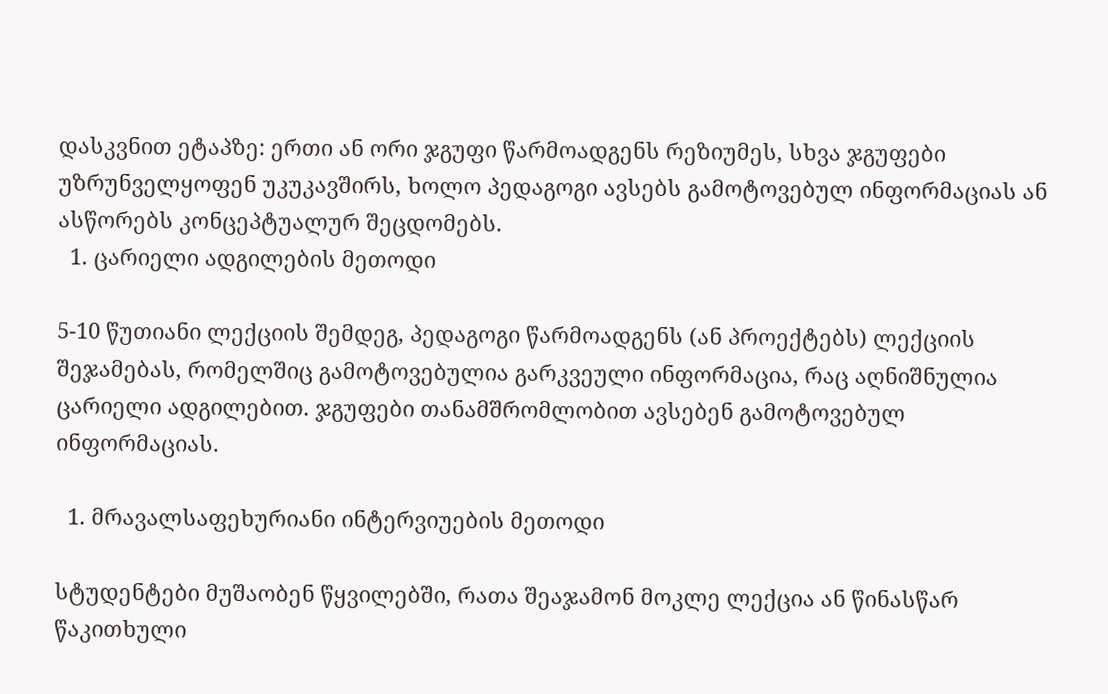დასკვნით ეტაპზე: ერთი ან ორი ჯგუფი წარმოადგენს რეზიუმეს, სხვა ჯგუფები უზრუნველყოფენ უკუკავშირს, ხოლო პედაგოგი ავსებს გამოტოვებულ ინფორმაციას ან ასწორებს კონცეპტუალურ შეცდომებს.
  1. ცარიელი ადგილების მეთოდი

5-10 წუთიანი ლექციის შემდეგ, პედაგოგი წარმოადგენს (ან პროექტებს) ლექციის შეჯამებას, რომელშიც გამოტოვებულია გარკვეული ინფორმაცია, რაც აღნიშნულია ცარიელი ადგილებით. ჯგუფები თანამშრომლობით ავსებენ გამოტოვებულ ინფორმაციას.

  1. მრავალსაფეხურიანი ინტერვიუების მეთოდი

სტუდენტები მუშაობენ წყვილებში, რათა შეაჯამონ მოკლე ლექცია ან წინასწარ წაკითხული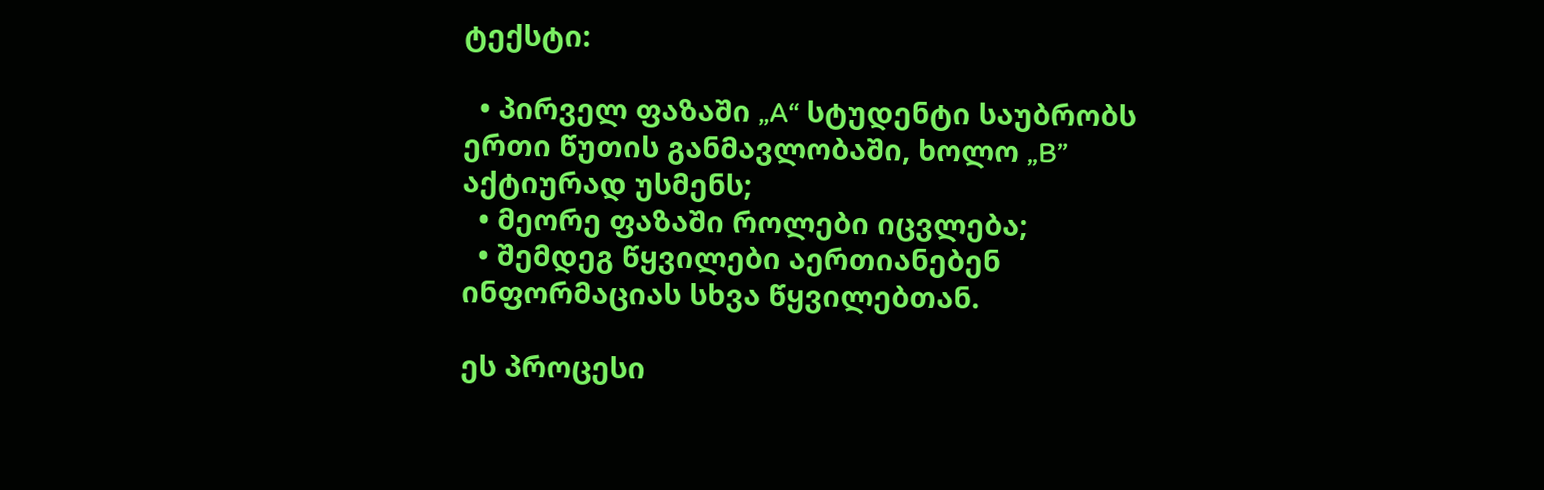ტექსტი:

  • პირველ ფაზაში „A“ სტუდენტი საუბრობს ერთი წუთის განმავლობაში, ხოლო „B” აქტიურად უსმენს;
  • მეორე ფაზაში როლები იცვლება;
  • შემდეგ წყვილები აერთიანებენ ინფორმაციას სხვა წყვილებთან.

ეს პროცესი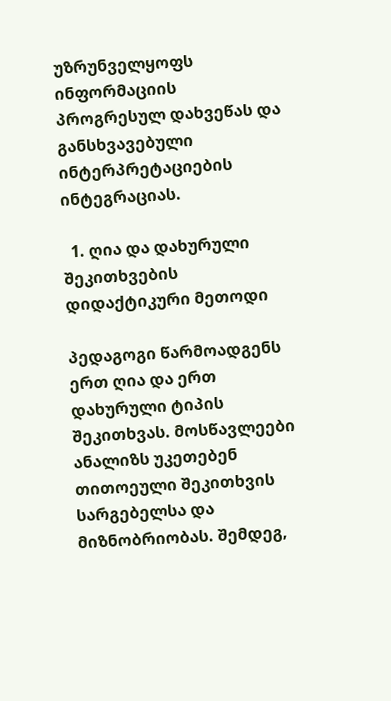უზრუნველყოფს ინფორმაციის პროგრესულ დახვეწას და განსხვავებული ინტერპრეტაციების ინტეგრაციას.

  1. ღია და დახურული შეკითხვების დიდაქტიკური მეთოდი

პედაგოგი წარმოადგენს ერთ ღია და ერთ დახურული ტიპის შეკითხვას. მოსწავლეები ანალიზს უკეთებენ თითოეული შეკითხვის სარგებელსა და მიზნობრიობას. შემდეგ,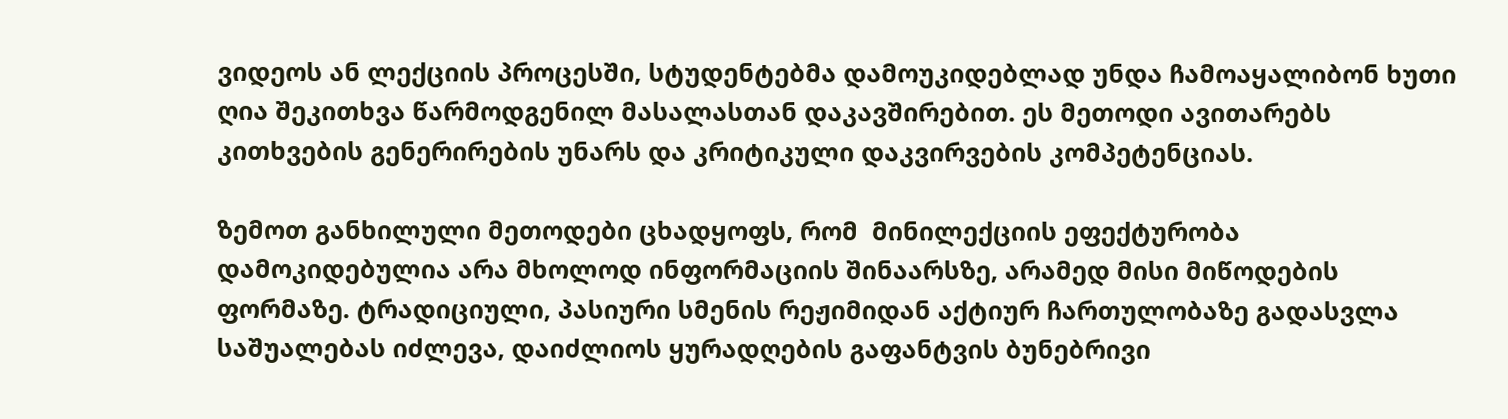ვიდეოს ან ლექციის პროცესში, სტუდენტებმა დამოუკიდებლად უნდა ჩამოაყალიბონ ხუთი ღია შეკითხვა წარმოდგენილ მასალასთან დაკავშირებით. ეს მეთოდი ავითარებს კითხვების გენერირების უნარს და კრიტიკული დაკვირვების კომპეტენციას.

ზემოთ განხილული მეთოდები ცხადყოფს, რომ  მინილექციის ეფექტურობა დამოკიდებულია არა მხოლოდ ინფორმაციის შინაარსზე, არამედ მისი მიწოდების ფორმაზე. ტრადიციული, პასიური სმენის რეჟიმიდან აქტიურ ჩართულობაზე გადასვლა საშუალებას იძლევა, დაიძლიოს ყურადღების გაფანტვის ბუნებრივი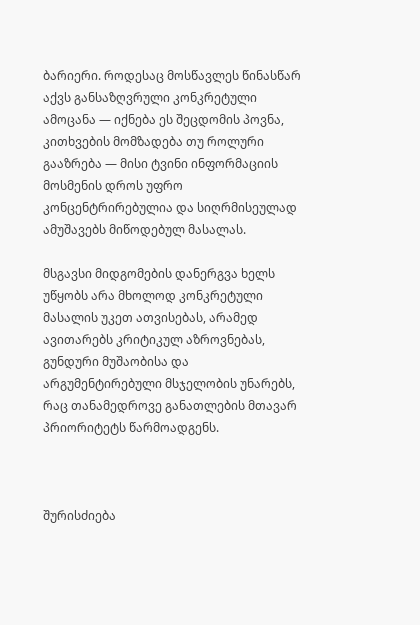ბარიერი. როდესაც მოსწავლეს წინასწარ აქვს განსაზღვრული კონკრეტული ამოცანა — იქნება ეს შეცდომის პოვნა, კითხვების მომზადება თუ როლური გააზრება — მისი ტვინი ინფორმაციის მოსმენის დროს უფრო კონცენტრირებულია და სიღრმისეულად ამუშავებს მიწოდებულ მასალას.

მსგავსი მიდგომების დანერგვა ხელს უწყობს არა მხოლოდ კონკრეტული მასალის უკეთ ათვისებას, არამედ ავითარებს კრიტიკულ აზროვნებას, გუნდური მუშაობისა და არგუმენტირებული მსჯელობის უნარებს, რაც თანამედროვე განათლების მთავარ პრიორიტეტს წარმოადგენს.



შურისძიება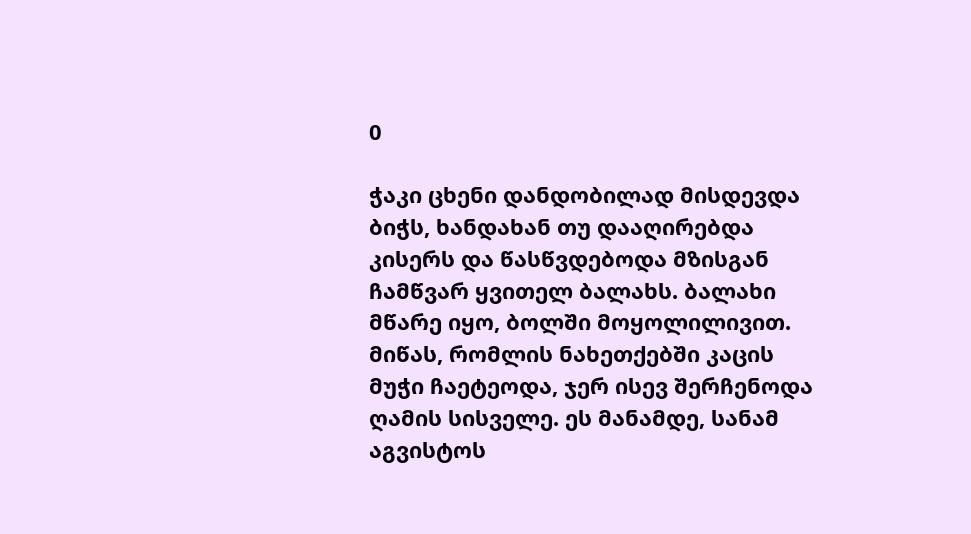0

ჭაკი ცხენი დანდობილად მისდევდა ბიჭს, ხანდახან თუ დააღირებდა კისერს და წასწვდებოდა მზისგან ჩამწვარ ყვითელ ბალახს. ბალახი მწარე იყო, ბოლში მოყოლილივით. მიწას, რომლის ნახეთქებში კაცის მუჭი ჩაეტეოდა, ჯერ ისევ შერჩენოდა ღამის სისველე. ეს მანამდე, სანამ აგვისტოს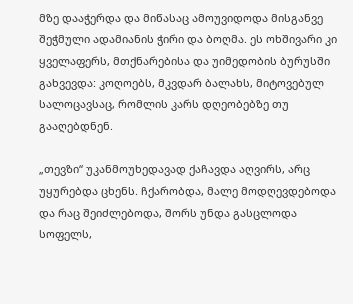მზე დააჭერდა და მიწასაც ამოუვიდოდა მისგანვე შეჭმული ადამიანის ჭირი და ბოღმა. ეს ოხშივარი კი ყველაფერს, მთქნარებისა და უიმედობის ბურუსში გახვევდა: კოღოებს, მკვდარ ბალახს, მიტოვებულ სალოცავსაც, რომლის კარს დღეობებზე თუ გააღებდნენ.

„თევზი“ უკანმოუხედავად ქაჩავდა აღვირს, არც უყურებდა ცხენს. ჩქარობდა, მალე მოდღევდებოდა და რაც შეიძლებოდა, შორს უნდა გასცლოდა სოფელს,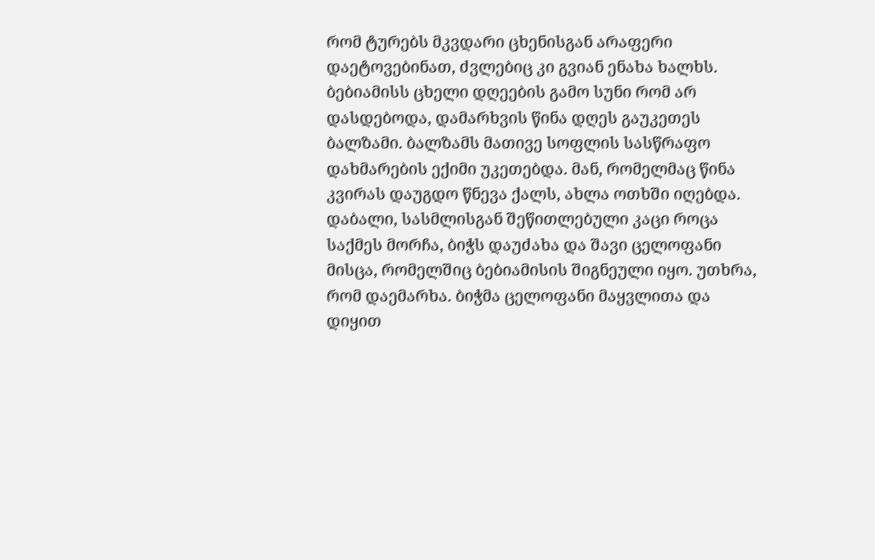რომ ტურებს მკვდარი ცხენისგან არაფერი დაეტოვებინათ, ძვლებიც კი გვიან ენახა ხალხს. ბებიამისს ცხელი დღეების გამო სუნი რომ არ დასდებოდა, დამარხვის წინა დღეს გაუკეთეს ბალზამი. ბალზამს მათივე სოფლის სასწრაფო დახმარების ექიმი უკეთებდა. მან, რომელმაც წინა კვირას დაუგდო წნევა ქალს, ახლა ოთხში იღებდა. დაბალი, სასმლისგან შეწითლებული კაცი როცა საქმეს მორჩა, ბიჭს დაუძახა და შავი ცელოფანი მისცა, რომელშიც ბებიამისის შიგნეული იყო. უთხრა, რომ დაემარხა. ბიჭმა ცელოფანი მაყვლითა და დიყით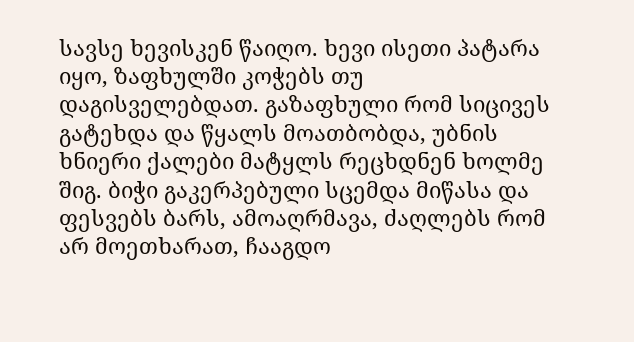სავსე ხევისკენ წაიღო. ხევი ისეთი პატარა იყო, ზაფხულში კოჭებს თუ დაგისველებდათ. გაზაფხული რომ სიცივეს გატეხდა და წყალს მოათბობდა, უბნის ხნიერი ქალები მატყლს რეცხდნენ ხოლმე შიგ. ბიჭი გაკერპებული სცემდა მიწასა და ფესვებს ბარს, ამოაღრმავა, ძაღლებს რომ არ მოეთხარათ, ჩააგდო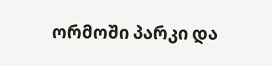ორმოში პარკი და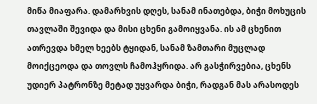მიწა მიაფარა. დამარხვის დღეს, სანამ ინათებდა, ბიჭი მოხუცის თავლაში შევიდა და მისი ცხენი გამოიყვანა. ის ამ ცხენით ათრევდა ხმელ ხეებს ტყიდან, სანამ ზამთარი მუცლად მოიქცეოდა და თოვლს ჩამოჰყრიდა. არ გასჭირვებია, ცხენს უდიერ პატრონზე მეტად უყვარდა ბიჭი, რადგან მას არასოდეს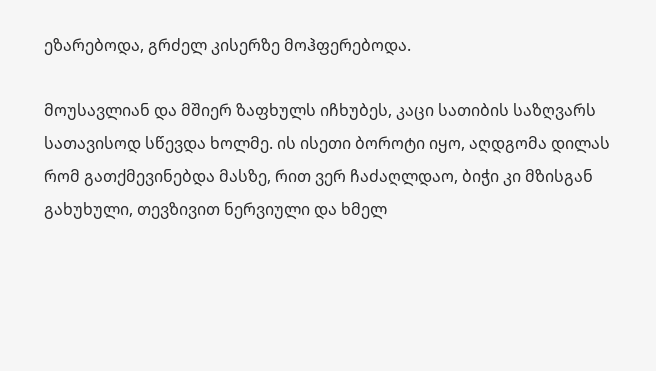ეზარებოდა, გრძელ კისერზე მოჰფერებოდა.

მოუსავლიან და მშიერ ზაფხულს იჩხუბეს, კაცი სათიბის საზღვარს სათავისოდ სწევდა ხოლმე. ის ისეთი ბოროტი იყო, აღდგომა დილას რომ გათქმევინებდა მასზე, რით ვერ ჩაძაღლდაო, ბიჭი კი მზისგან გახუხული, თევზივით ნერვიული და ხმელ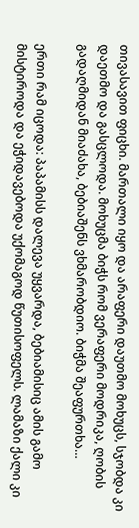თივასავით ფიცხი. მართალი იყო და არაფერი დაუთმო მოხუცს, სჯობდა კი დაეთმო და გასცლოდა. მოხუცმა ბიჭს რომ ვერაფერი მოდრიკა, ღობის გადაღმიდან მიაძახა, ბებიაშენს ვხმარობდიო. ბიჭმა შეაფურთხა…

ერთი რამ იცოდა: პაპამისს დალევა უყვარდა, ბებიამისიც ამის გამო მისტიროდა და ეჭიდავებოდა უქომაგოდ წუთისოფელს. ლამაზი ქალი კი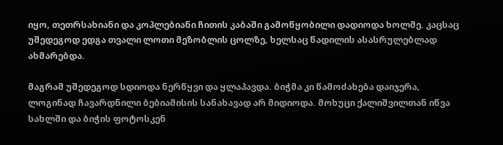იყო, თეთრსახიანი და კოპლებიანი ჩითის კაბაში გამოწყობილი დადიოდა ხოლმე. კაცსაც უშედეგოდ ედგა თვალი ლოთი მეზობლის ცოლზე, ხელსაც წადილის ასასრულებლად ახმარებდა.

მაგრამ უშედეგოდ სდიოდა ნერწყვი და ყლაპავდა. ბიჭმა კი წამოძახება დაიჯერა, ლოგინად ჩავარდნილი ბებიამისის სანახავად არ მიდიოდა. მოხუცი ქალიშვილთან იწვა სახლში და ბიჭის ფოტოსკენ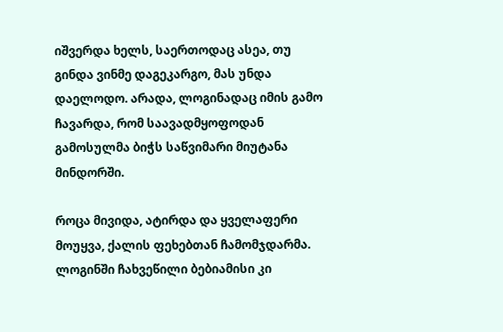იშვერდა ხელს, საერთოდაც ასეა, თუ გინდა ვინმე დაგეკარგო, მას უნდა დაელოდო. არადა, ლოგინადაც იმის გამო ჩავარდა, რომ საავადმყოფოდან გამოსულმა ბიჭს საწვიმარი მიუტანა მინდორში.

როცა მივიდა, ატირდა და ყველაფერი მოუყვა, ქალის ფეხებთან ჩამომჯდარმა. ლოგინში ჩახვეწილი ბებიამისი კი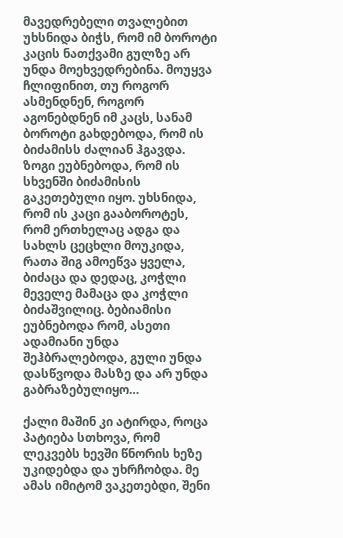მავედრებელი თვალებით უხსნიდა ბიჭს, რომ იმ ბოროტი კაცის ნათქვამი გულზე არ უნდა მოეხვედრებინა. მოუყვა ჩლიფინით, თუ როგორ ასმენდნენ, როგორ აგონებდნენ იმ კაცს, სანამ ბოროტი გახდებოდა, რომ ის ბიძამისს ძალიან ჰგავდა. ზოგი ეუბნებოდა, რომ ის სხვენში ბიძამისის გაკეთებული იყო. უხსნიდა, რომ ის კაცი გააბოროტეს, რომ ერთხელაც ადგა და სახლს ცეცხლი მოუკიდა, რათა შიგ ამოეწვა ყველა, ბიძაცა და დედაც, კოჭლი მეველე მამაცა და კოჭლი ბიძაშვილიც. ბებიამისი ეუბნებოდა რომ, ასეთი ადამიანი უნდა შეჰბრალებოდა, გული უნდა დასწვოდა მასზე და არ უნდა გაბრაზებულიყო…

ქალი მაშინ კი ატირდა, როცა პატიება სთხოვა, რომ ლეკვებს ხევში წნორის ხეზე უკიდებდა და უხრჩობდა. მე ამას იმიტომ ვაკეთებდი, შენი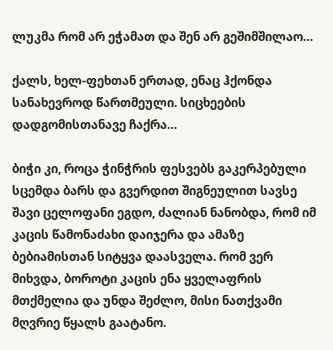ლუკმა რომ არ ეჭამათ და შენ არ გეშიმშილაო…

ქალს, ხელ-ფეხთან ერთად, ენაც ჰქონდა სანახევროდ წართმეული. სიცხეების დადგომისთანავე ჩაქრა…

ბიჭი კი, როცა ჭინჭრის ფესვებს გაკერპებული სცემდა ბარს და გვერდით შიგნეულით სავსე შავი ცელოფანი ეგდო, ძალიან ნანობდა, რომ იმ კაცის წამონაძახი დაიჯერა და ამაზე ბებიამისთან სიტყვა დაასველა. რომ ვერ მიხვდა, ბოროტი კაცის ენა ყველაფრის მთქმელია და უნდა შეძლო, მისი ნათქვამი მღვრიე წყალს გაატანო.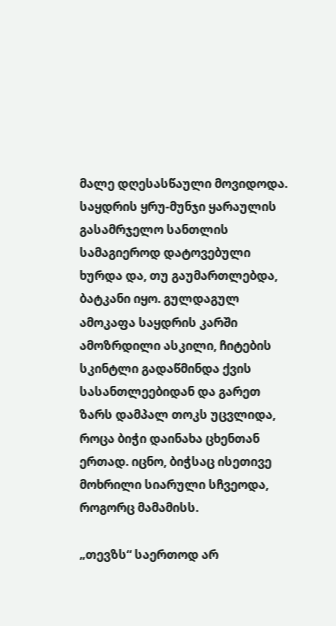მალე დღესასწაული მოვიდოდა. საყდრის ყრუ-მუნჯი ყარაულის გასამრჯელო სანთლის სამაგიეროდ დატოვებული ხურდა და, თუ გაუმართლებდა, ბატკანი იყო. გულდაგულ ამოკაფა საყდრის კარში ამოზრდილი ასკილი, ჩიტების სკინტლი გადაწმინდა ქვის სასანთლეებიდან და გარეთ ზარს დამპალ თოკს უცვლიდა, როცა ბიჭი დაინახა ცხენთან ერთად. იცნო, ბიჭსაც ისეთივე მოხრილი სიარული სჩვეოდა, როგორც მამამისს.

„თევზს“ საერთოდ არ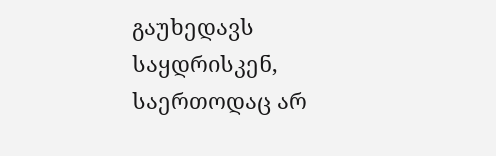გაუხედავს საყდრისკენ, საერთოდაც არ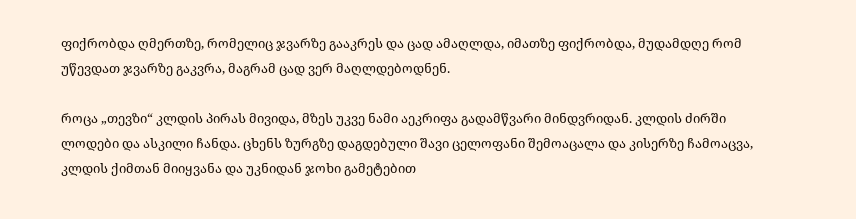ფიქრობდა ღმერთზე, რომელიც ჯვარზე გააკრეს და ცად ამაღლდა, იმათზე ფიქრობდა, მუდამდღე რომ უწევდათ ჯვარზე გაკვრა, მაგრამ ცად ვერ მაღლდებოდნენ.

როცა „თევზი“ კლდის პირას მივიდა, მზეს უკვე ნამი აეკრიფა გადამწვარი მინდვრიდან. კლდის ძირში ლოდები და ასკილი ჩანდა. ცხენს ზურგზე დაგდებული შავი ცელოფანი შემოაცალა და კისერზე ჩამოაცვა, კლდის ქიმთან მიიყვანა და უკნიდან ჯოხი გამეტებით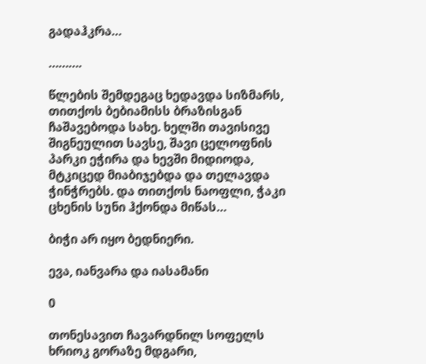გადაჰკრა…

……….

წლების შემდეგაც ხედავდა სიზმარს, თითქოს ბებიამისს ბრაზისგან ჩაშავებოდა სახე. ხელში თავისივე შიგნეულით სავსე, შავი ცელოფნის პარკი ეჭირა და ხევში მიდიოდა, მტკიცედ მიაბიჯებდა და თელავდა ჭინჭრებს. და თითქოს ნაოფლი, ჭაკი ცხენის სუნი ჰქონდა მიწას…

ბიჭი არ იყო ბედნიერი.

ევა, იანვარა და იასამანი

0

თონესავით ჩავარდნილ სოფელს ხრიოკ გორაზე მდგარი,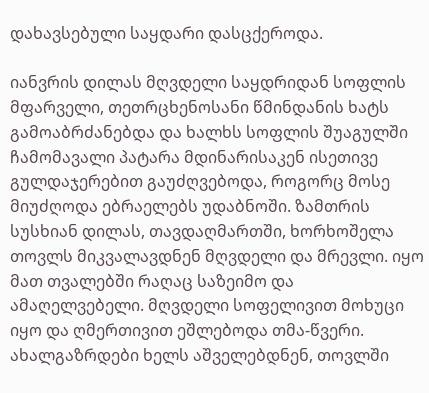დახავსებული საყდარი დასცქეროდა.

იანვრის დილას მღვდელი საყდრიდან სოფლის მფარველი, თეთრცხენოსანი წმინდანის ხატს გამოაბრძანებდა და ხალხს სოფლის შუაგულში ჩამომავალი პატარა მდინარისაკენ ისეთივე გულდაჯერებით გაუძღვებოდა, როგორც მოსე მიუძღოდა ებრაელებს უდაბნოში. ზამთრის სუსხიან დილას, თავდაღმართში, ხორხოშელა თოვლს მიკვალავდნენ მღვდელი და მრევლი. იყო მათ თვალებში რაღაც საზეიმო და ამაღელვებელი. მღვდელი სოფელივით მოხუცი იყო და ღმერთივით ეშლებოდა თმა-წვერი. ახალგაზრდები ხელს აშველებდნენ, თოვლში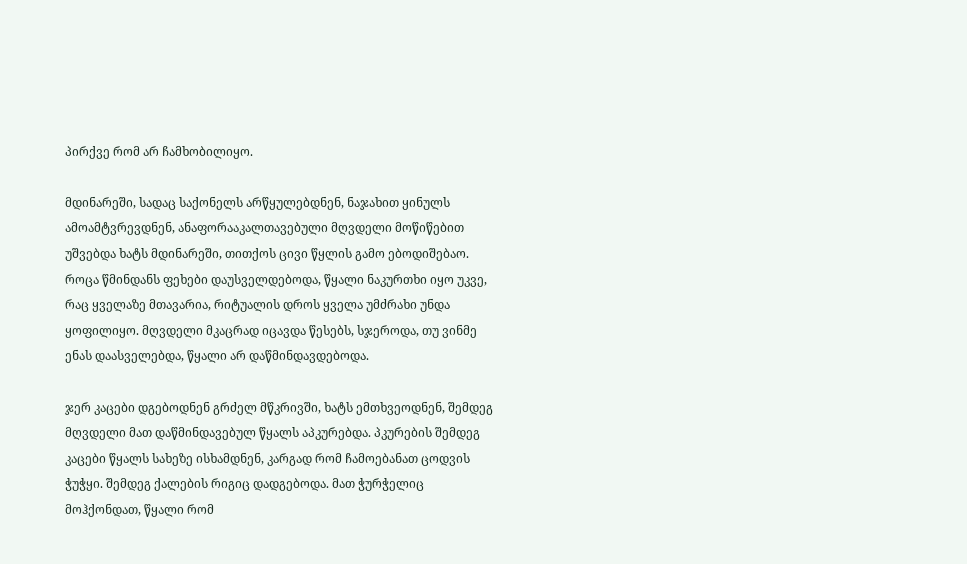პირქვე რომ არ ჩამხობილიყო.

მდინარეში, სადაც საქონელს არწყულებდნენ, ნაჯახით ყინულს ამოამტვრევდნენ, ანაფორააკალთავებული მღვდელი მოწიწებით უშვებდა ხატს მდინარეში, თითქოს ცივი წყლის გამო ებოდიშებაო. როცა წმინდანს ფეხები დაუსველდებოდა, წყალი ნაკურთხი იყო უკვე, რაც ყველაზე მთავარია, რიტუალის დროს ყველა უმძრახი უნდა ყოფილიყო. მღვდელი მკაცრად იცავდა წესებს, სჯეროდა, თუ ვინმე ენას დაასველებდა, წყალი არ დაწმინდავდებოდა.

ჯერ კაცები დგებოდნენ გრძელ მწკრივში, ხატს ემთხვეოდნენ, შემდეგ მღვდელი მათ დაწმინდავებულ წყალს აპკურებდა. პკურების შემდეგ კაცები წყალს სახეზე ისხამდნენ, კარგად რომ ჩამოებანათ ცოდვის ჭუჭყი. შემდეგ ქალების რიგიც დადგებოდა. მათ ჭურჭელიც მოჰქონდათ, წყალი რომ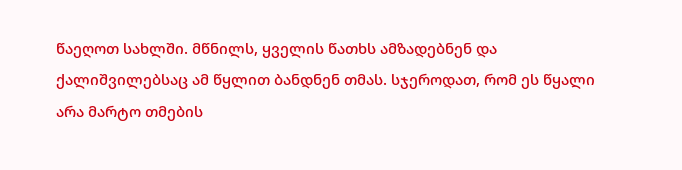წაეღოთ სახლში. მწნილს, ყველის წათხს ამზადებნენ და ქალიშვილებსაც ამ წყლით ბანდნენ თმას. სჯეროდათ, რომ ეს წყალი არა მარტო თმების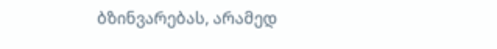ბზინვარებას, არამედ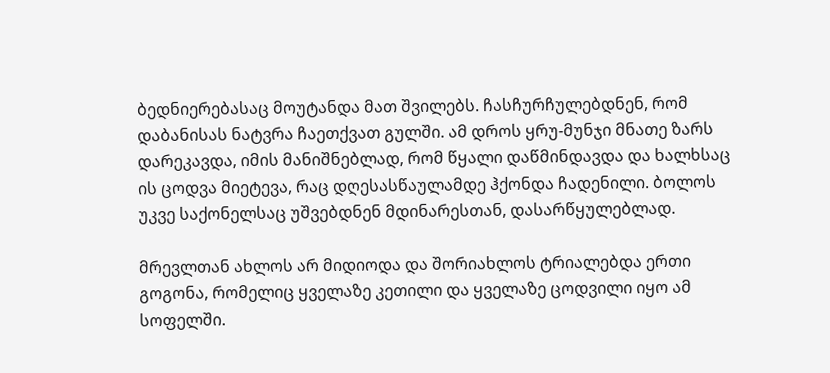ბედნიერებასაც მოუტანდა მათ შვილებს. ჩასჩურჩულებდნენ, რომ დაბანისას ნატვრა ჩაეთქვათ გულში. ამ დროს ყრუ-მუნჯი მნათე ზარს დარეკავდა, იმის მანიშნებლად, რომ წყალი დაწმინდავდა და ხალხსაც ის ცოდვა მიეტევა, რაც დღესასწაულამდე ჰქონდა ჩადენილი. ბოლოს უკვე საქონელსაც უშვებდნენ მდინარესთან, დასარწყულებლად.

მრევლთან ახლოს არ მიდიოდა და შორიახლოს ტრიალებდა ერთი გოგონა, რომელიც ყველაზე კეთილი და ყველაზე ცოდვილი იყო ამ სოფელში.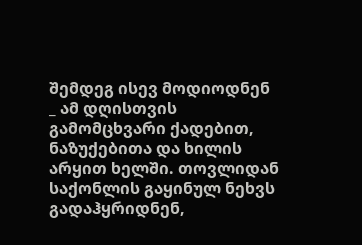შემდეგ ისევ მოდიოდნენ _ ამ დღისთვის გამომცხვარი ქადებით, ნაზუქებითა და ხილის არყით ხელში. თოვლიდან საქონლის გაყინულ ნეხვს გადაჰყრიდნენ,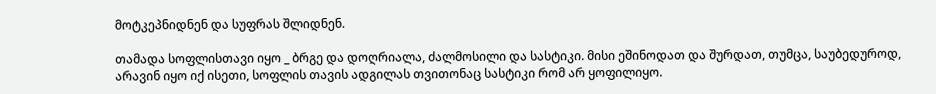მოტკეპნიდნენ და სუფრას შლიდნენ.

თამადა სოფლისთავი იყო _ ბრგე და დოღრიალა, ძალმოსილი და სასტიკი. მისი ეშინოდათ და შურდათ, თუმცა, საუბედუროდ, არავინ იყო იქ ისეთი, სოფლის თავის ადგილას თვითონაც სასტიკი რომ არ ყოფილიყო.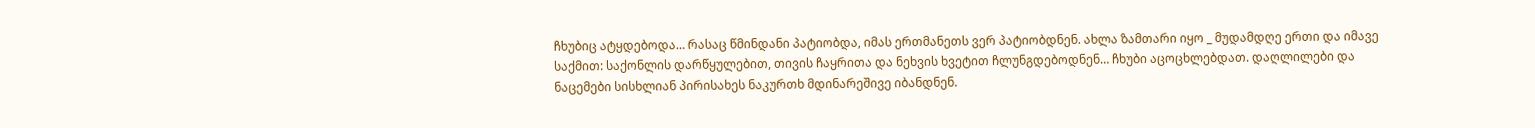ჩხუბიც ატყდებოდა… რასაც წმინდანი პატიობდა, იმას ერთმანეთს ვერ პატიობდნენ. ახლა ზამთარი იყო _ მუდამდღე ერთი და იმავე საქმით: საქონლის დარწყულებით, თივის ჩაყრითა და ნეხვის ხვეტით ჩლუნგდებოდნენ… ჩხუბი აცოცხლებდათ. დაღლილები და ნაცემები სისხლიან პირისახეს ნაკურთხ მდინარეშივე იბანდნენ.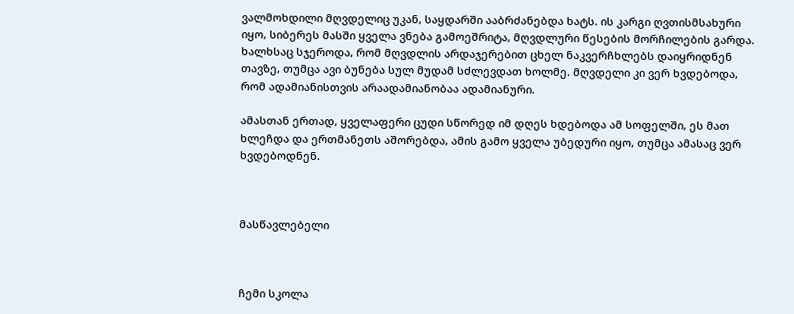ვალმოხდილი მღვდელიც უკან, საყდარში ააბრძანებდა ხატს. ის კარგი ღვთისმსახური იყო, სიბერეს მასში ყველა ვნება გამოეშრიტა, მღვდლური წესების მორჩილების გარდა. ხალხსაც სჯეროდა, რომ მღვდლის არდაჯერებით ცხელ ნაკვერჩხლებს დაიყრიდნენ თავზე, თუმცა ავი ბუნება სულ მუდამ სძლევდათ ხოლმე. მღვდელი კი ვერ ხვდებოდა, რომ ადამიანისთვის არაადამიანობაა ადამიანური.

ამასთან ერთად, ყველაფერი ცუდი სწორედ იმ დღეს ხდებოდა ამ სოფელში, ეს მათ ხლეჩდა და ერთმანეთს აშორებდა, ამის გამო ყველა უბედური იყო, თუმცა ამასაც ვერ ხვდებოდნენ.



მასწავლებელი



ჩემი სკოლა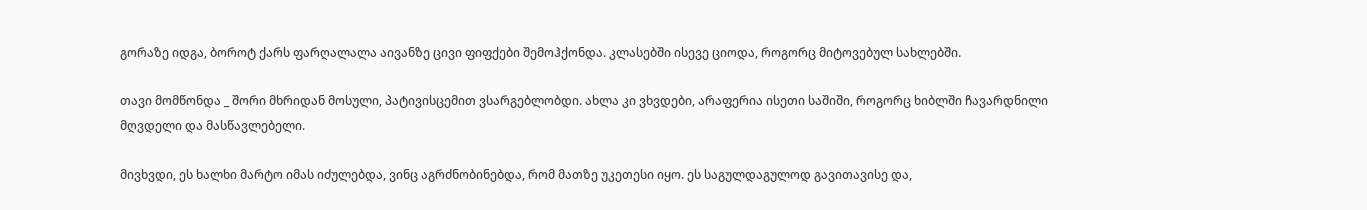გორაზე იდგა, ბოროტ ქარს ფარღალალა აივანზე ცივი ფიფქები შემოჰქონდა. კლასებში ისევე ციოდა, როგორც მიტოვებულ სახლებში.

თავი მომწონდა _ შორი მხრიდან მოსული, პატივისცემით ვსარგებლობდი. ახლა კი ვხვდები, არაფერია ისეთი საშიში, როგორც ხიბლში ჩავარდნილი მღვდელი და მასწავლებელი.

მივხვდი, ეს ხალხი მარტო იმას იძულებდა, ვინც აგრძნობინებდა, რომ მათზე უკეთესი იყო. ეს საგულდაგულოდ გავითავისე და,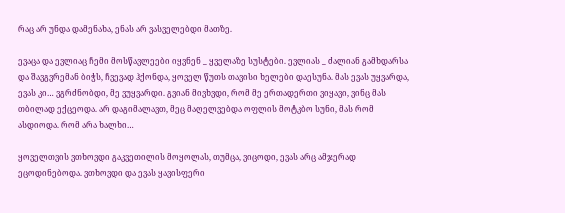რაც არ უნდა დამენახა, ენას არ ვასველებდი მათზე.

ევაცა და ევლიაც ჩემი მოსწავლეები იყვნენ _ ყველაზე სუსტები. ევლიას _ ძალიან გამხდარსა და შავგვრემან ბიჭს, ჩვევად ჰქონდა, ყოველ წუთს თავისი ხელები დაესუნა. მას ევას უყვარდა, ევას კი… ვგრძნობდი, მე ვუყვარდი. გვიან მივხვდი, რომ მე ერთადერთი ვიყავი, ვინც მას თბილად ექცეოდა. არ დაგიმალავთ, მეც მაღელვებდა ოფლის მოტკბო სუნი, მას რომ ასდიოდა. რომ არა ხალხი…

ყოველთვის ვთხოვდი გაკვეთილის მოყოლას, თუმცა, ვიცოდი, ევას არც ამჯერად ეცოდინებოდა. ვთხოვდი და ევას ყავისფერი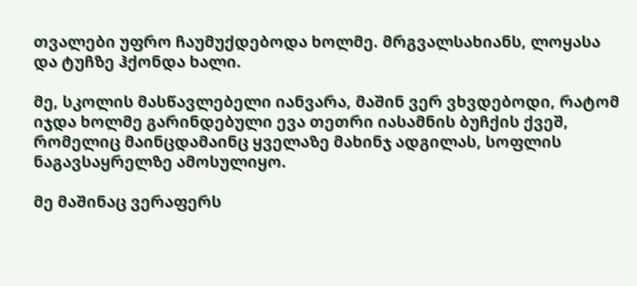თვალები უფრო ჩაუმუქდებოდა ხოლმე. მრგვალსახიანს, ლოყასა და ტუჩზე ჰქონდა ხალი.

მე, სკოლის მასწავლებელი იანვარა, მაშინ ვერ ვხვდებოდი, რატომ იჯდა ხოლმე გარინდებული ევა თეთრი იასამნის ბუჩქის ქვეშ, რომელიც მაინცდამაინც ყველაზე მახინჯ ადგილას, სოფლის ნაგავსაყრელზე ამოსულიყო.

მე მაშინაც ვერაფერს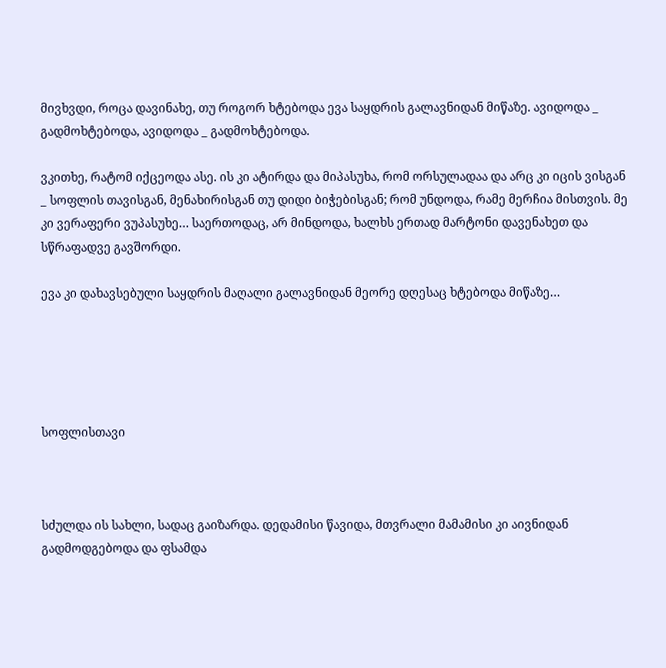მივხვდი, როცა დავინახე, თუ როგორ ხტებოდა ევა საყდრის გალავნიდან მიწაზე. ავიდოდა _ გადმოხტებოდა, ავიდოდა _ გადმოხტებოდა.

ვკითხე, რატომ იქცეოდა ასე. ის კი ატირდა და მიპასუხა, რომ ორსულადაა და არც კი იცის ვისგან _ სოფლის თავისგან, მენახირისგან თუ დიდი ბიჭებისგან; რომ უნდოდა, რამე მერჩია მისთვის. მე კი ვერაფერი ვუპასუხე… საერთოდაც, არ მინდოდა, ხალხს ერთად მარტონი დავენახეთ და სწრაფადვე გავშორდი.

ევა კი დახავსებული საყდრის მაღალი გალავნიდან მეორე დღესაც ხტებოდა მიწაზე…





სოფლისთავი



სძულდა ის სახლი, სადაც გაიზარდა. დედამისი წავიდა, მთვრალი მამამისი კი აივნიდან გადმოდგებოდა და ფსამდა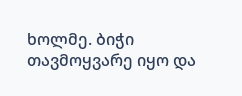ხოლმე. ბიჭი თავმოყვარე იყო და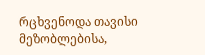რცხვენოდა თავისი მეზობლებისა,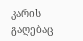კარის გაღებაც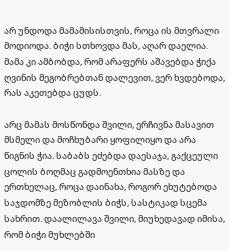არ უნდოდა მამამისისთვის, როცა ის მთვრალი მოდიოდა. ბიჭი სთხოვდა მას, აღარ დაელია. მამა კი ამბობდა, რომ არაფერს აშავებდა ჭიქა ღვინის მეგობრებთან დალევით, ვერ ხვდებოდა, რას აკეთებდა ცუდს.

არც მამას მოსწონდა შვილი, ერჩივნა მასავით მსმელი და მოჩხუბარი ყოფილიყო და არა წიგნის ჭია. საბაბს ეძებდა დაესაჯა, გაქცეული ცოლის ბოღმაც გადმოენთხია მასზე და ერთხელაც, როცა დაინახა, როგორ ეხუტებოდა საჯდომზე მეზობლის ბიჭს, სასტიკად სცემა სახრით. დაალილავა შვილი, მიუხედავად იმისა, რომ ბიჭი მუხლებში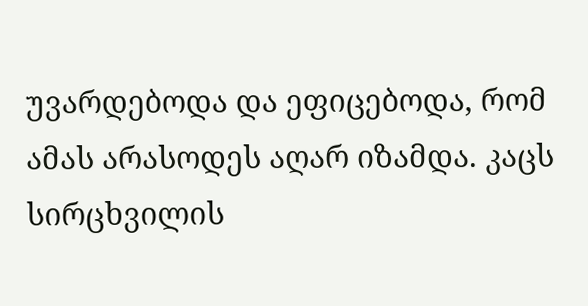უვარდებოდა და ეფიცებოდა, რომ ამას არასოდეს აღარ იზამდა. კაცს სირცხვილის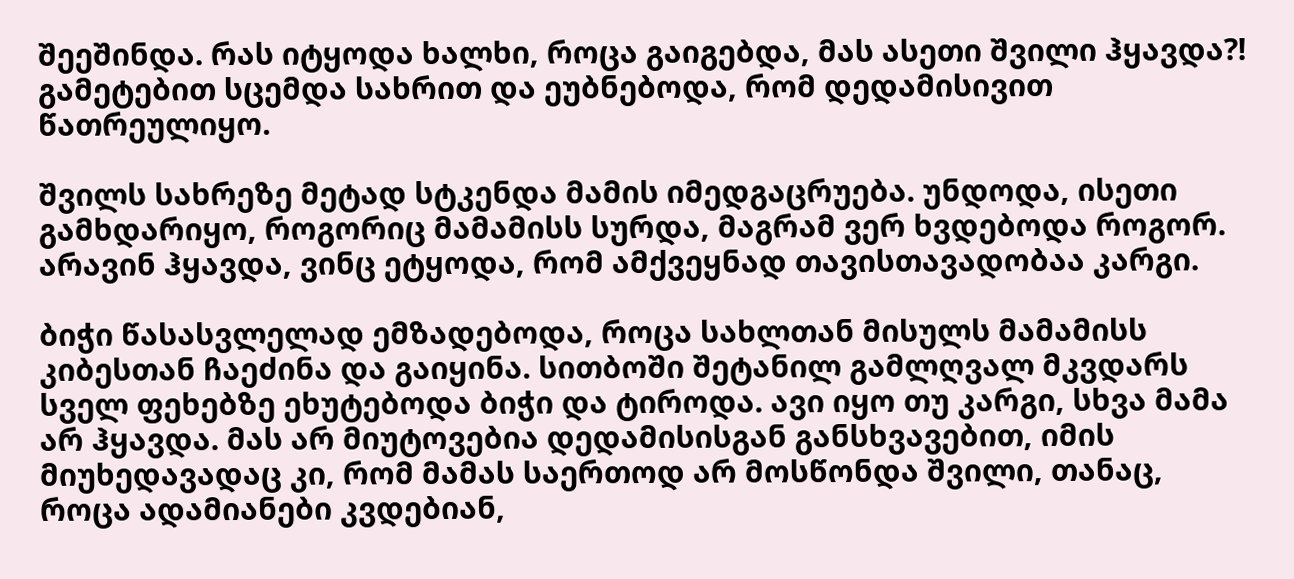შეეშინდა. რას იტყოდა ხალხი, როცა გაიგებდა, მას ასეთი შვილი ჰყავდა?! გამეტებით სცემდა სახრით და ეუბნებოდა, რომ დედამისივით წათრეულიყო.

შვილს სახრეზე მეტად სტკენდა მამის იმედგაცრუება. უნდოდა, ისეთი გამხდარიყო, როგორიც მამამისს სურდა, მაგრამ ვერ ხვდებოდა როგორ. არავინ ჰყავდა, ვინც ეტყოდა, რომ ამქვეყნად თავისთავადობაა კარგი.

ბიჭი წასასვლელად ემზადებოდა, როცა სახლთან მისულს მამამისს კიბესთან ჩაეძინა და გაიყინა. სითბოში შეტანილ გამლღვალ მკვდარს სველ ფეხებზე ეხუტებოდა ბიჭი და ტიროდა. ავი იყო თუ კარგი, სხვა მამა არ ჰყავდა. მას არ მიუტოვებია დედამისისგან განსხვავებით, იმის მიუხედავადაც კი, რომ მამას საერთოდ არ მოსწონდა შვილი, თანაც, როცა ადამიანები კვდებიან,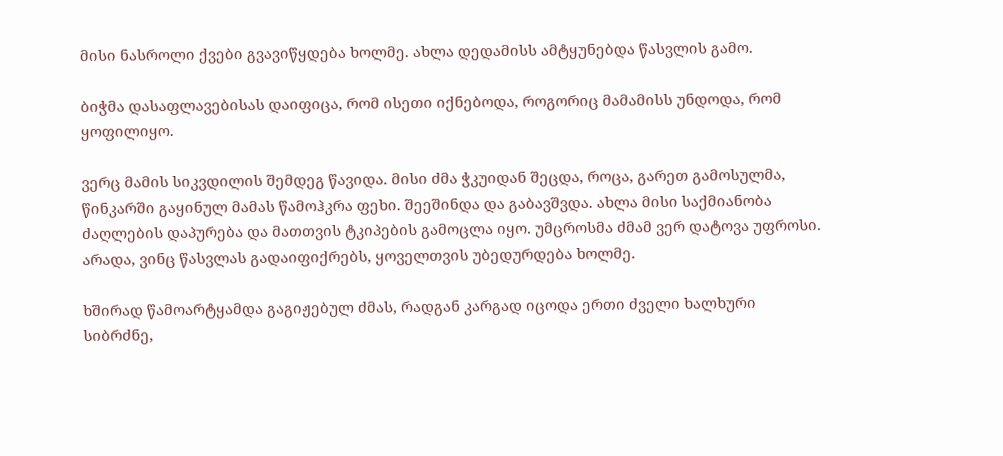მისი ნასროლი ქვები გვავიწყდება ხოლმე. ახლა დედამისს ამტყუნებდა წასვლის გამო.

ბიჭმა დასაფლავებისას დაიფიცა, რომ ისეთი იქნებოდა, როგორიც მამამისს უნდოდა, რომ ყოფილიყო.

ვერც მამის სიკვდილის შემდეგ წავიდა. მისი ძმა ჭკუიდან შეცდა, როცა, გარეთ გამოსულმა, წინკარში გაყინულ მამას წამოჰკრა ფეხი. შეეშინდა და გაბავშვდა. ახლა მისი საქმიანობა ძაღლების დაპურება და მათთვის ტკიპების გამოცლა იყო. უმცროსმა ძმამ ვერ დატოვა უფროსი. არადა, ვინც წასვლას გადაიფიქრებს, ყოველთვის უბედურდება ხოლმე.

ხშირად წამოარტყამდა გაგიჟებულ ძმას, რადგან კარგად იცოდა ერთი ძველი ხალხური სიბრძნე,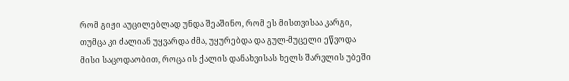რომ გიჟი აუცილებლად უნდა შეაშინო, რომ ეს მისთვისაა კარგი, თუმცა კი ძალიან უყვარდა ძმა, უყურებდა და გულ-მუცელი ეწვოდა მისი საცოდაობით, როცა ის ქალის დანახვისას ხელს შარვლის უბეში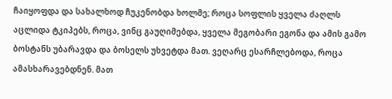ჩაიყოფდა და სახალხოდ ჩუკენობდა ხოლმე; როცა სოფლის ყველა ძაღლს აცლიდა ტკიპებს, როცა, ვინც გაუღიმებდა, ყველა მეგობარი ეგონა და ამის გამო ბოსტანს უბარავდა და ბოსელს უხვეტდა მათ. ვეღარც ესარჩლებოდა, როცა ამასხარავებდნენ. მათ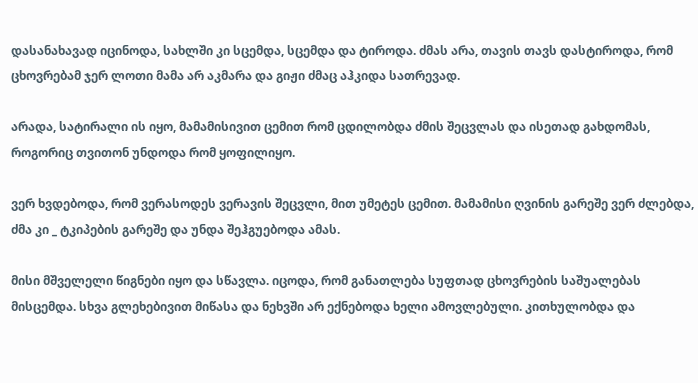დასანახავად იცინოდა, სახლში კი სცემდა, სცემდა და ტიროდა. ძმას არა, თავის თავს დასტიროდა, რომ ცხოვრებამ ჯერ ლოთი მამა არ აკმარა და გიჟი ძმაც აჰკიდა სათრევად.

არადა, სატირალი ის იყო, მამამისივით ცემით რომ ცდილობდა ძმის შეცვლას და ისეთად გახდომას, როგორიც თვითონ უნდოდა რომ ყოფილიყო.

ვერ ხვდებოდა, რომ ვერასოდეს ვერავის შეცვლი, მით უმეტეს ცემით. მამამისი ღვინის გარეშე ვერ ძლებდა, ძმა კი _ ტკიპების გარეშე და უნდა შეჰგუებოდა ამას.

მისი მშველელი წიგნები იყო და სწავლა. იცოდა, რომ განათლება სუფთად ცხოვრების საშუალებას მისცემდა. სხვა გლეხებივით მიწასა და ნეხვში არ ექნებოდა ხელი ამოვლებული. კითხულობდა და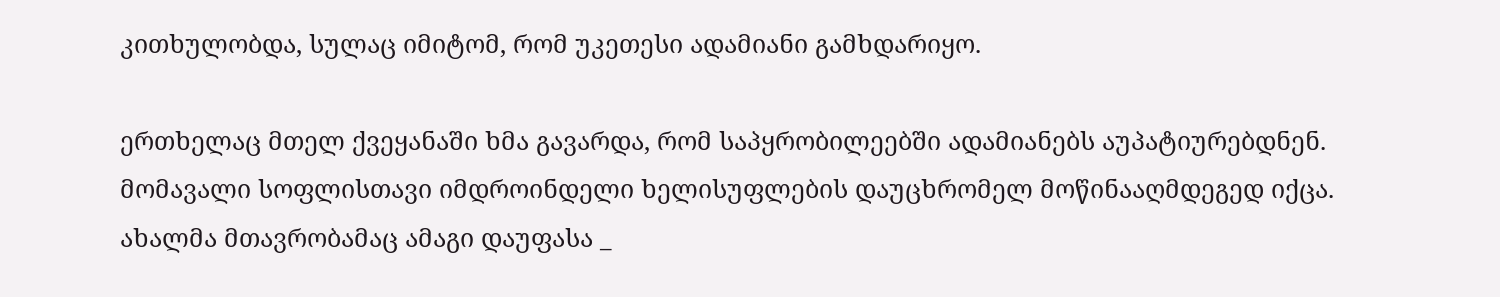კითხულობდა, სულაც იმიტომ, რომ უკეთესი ადამიანი გამხდარიყო.

ერთხელაც მთელ ქვეყანაში ხმა გავარდა, რომ საპყრობილეებში ადამიანებს აუპატიურებდნენ. მომავალი სოფლისთავი იმდროინდელი ხელისუფლების დაუცხრომელ მოწინააღმდეგედ იქცა. ახალმა მთავრობამაც ამაგი დაუფასა _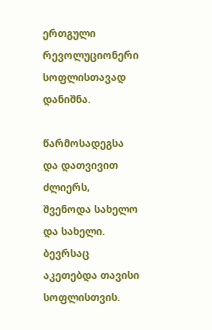ერთგული რევოლუციონერი სოფლისთავად დანიშნა.

წარმოსადეგსა და დათვივით ძლიერს, შვენოდა სახელო და სახელი. ბევრსაც აკეთებდა თავისი სოფლისთვის.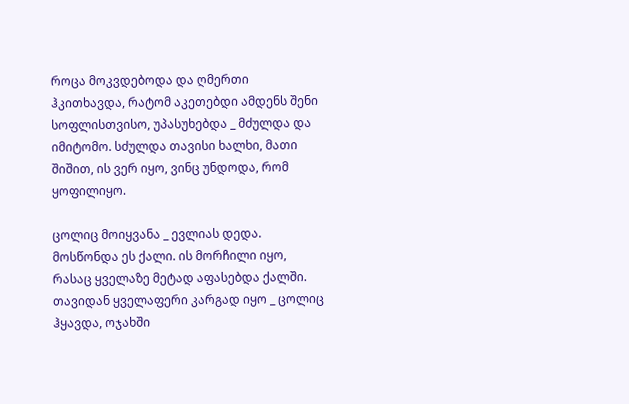როცა მოკვდებოდა და ღმერთი ჰკითხავდა, რატომ აკეთებდი ამდენს შენი სოფლისთვისო, უპასუხებდა _ მძულდა და იმიტომო. სძულდა თავისი ხალხი, მათი შიშით, ის ვერ იყო, ვინც უნდოდა, რომ ყოფილიყო.

ცოლიც მოიყვანა _ ევლიას დედა. მოსწონდა ეს ქალი. ის მორჩილი იყო, რასაც ყველაზე მეტად აფასებდა ქალში. თავიდან ყველაფერი კარგად იყო _ ცოლიც ჰყავდა, ოჯახში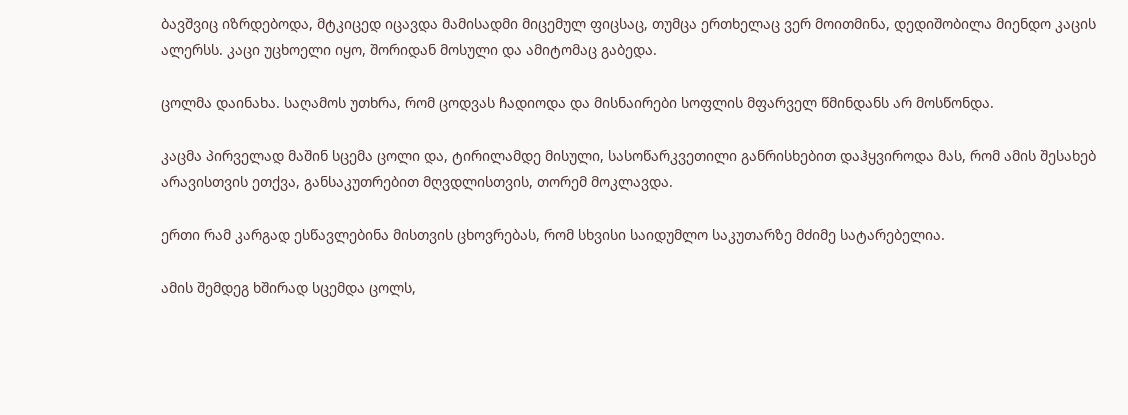ბავშვიც იზრდებოდა, მტკიცედ იცავდა მამისადმი მიცემულ ფიცსაც, თუმცა ერთხელაც ვერ მოითმინა, დედიშობილა მიენდო კაცის ალერსს. კაცი უცხოელი იყო, შორიდან მოსული და ამიტომაც გაბედა.

ცოლმა დაინახა. საღამოს უთხრა, რომ ცოდვას ჩადიოდა და მისნაირები სოფლის მფარველ წმინდანს არ მოსწონდა.

კაცმა პირველად მაშინ სცემა ცოლი და, ტირილამდე მისული, სასოწარკვეთილი განრისხებით დაჰყვიროდა მას, რომ ამის შესახებ არავისთვის ეთქვა, განსაკუთრებით მღვდლისთვის, თორემ მოკლავდა.

ერთი რამ კარგად ესწავლებინა მისთვის ცხოვრებას, რომ სხვისი საიდუმლო საკუთარზე მძიმე სატარებელია.

ამის შემდეგ ხშირად სცემდა ცოლს,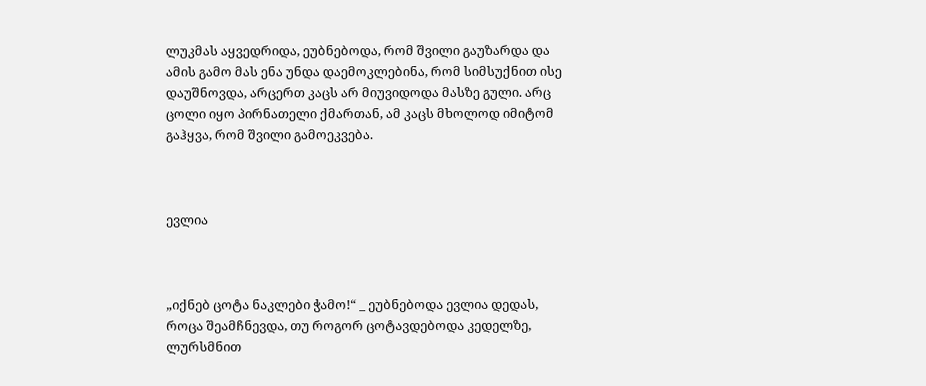ლუკმას აყვედრიდა, ეუბნებოდა, რომ შვილი გაუზარდა და ამის გამო მას ენა უნდა დაემოკლებინა, რომ სიმსუქნით ისე დაუშნოვდა, არცერთ კაცს არ მიუვიდოდა მასზე გული. არც ცოლი იყო პირნათელი ქმართან, ამ კაცს მხოლოდ იმიტომ გაჰყვა, რომ შვილი გამოეკვება.



ევლია



„იქნებ ცოტა ნაკლები ჭამო!“ _ ეუბნებოდა ევლია დედას, როცა შეამჩნევდა, თუ როგორ ცოტავდებოდა კედელზე, ლურსმნით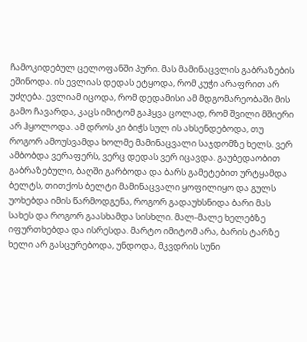ჩამოკიდებულ ცელოფანში პური. მას მამინაცვლის გაბრაზების ეშინოდა. ის ევლიას დედას ეტყოდა, რომ კუჭი არაფრით არ უძღება. ევლიამ იცოდა, რომ დედამისი ამ მდგომარეობაში მის გამო ჩავარდა, კაცს იმიტომ გაჰყვა ცოლად, რომ შვილი მშიერი არ ჰყოლოდა. ამ დროს კი ბიჭს სულ ის ახსენდებოდა, თუ როგორ ამოუსვამდა ხოლმე მამინაცვალი საჯდომზე ხელს. ვერ ამბობდა ვერაფერს, ვერც დედას ვერ იცავდა. გაუბედაობით გაბრაზებული, ბაღში გარბოდა და ბარს გამეტებით ურტყამდა ბელტს, თითქოს ბელტი მამინაცვალი ყოფილიყო და გულს უოხებდა იმის წარმოდგენა, როგორ გადაუხსნიდა ბარი მას სახეს და როგორ გაასხამდა სისხლი. მალ-მალე ხელებზე იფურთხებდა და ისრესდა. მარტო იმიტომ არა, ბარის ტარზე ხელი არ გასცურებოდა, უნდოდა, მკვდრის სუნი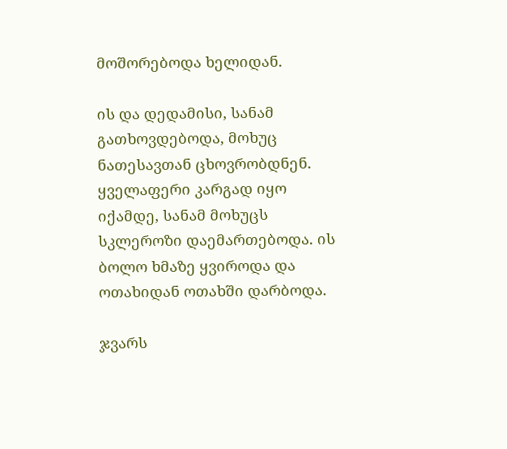მოშორებოდა ხელიდან.

ის და დედამისი, სანამ გათხოვდებოდა, მოხუც ნათესავთან ცხოვრობდნენ. ყველაფერი კარგად იყო იქამდე, სანამ მოხუცს სკლეროზი დაემართებოდა. ის ბოლო ხმაზე ყვიროდა და ოთახიდან ოთახში დარბოდა.

ჯვარს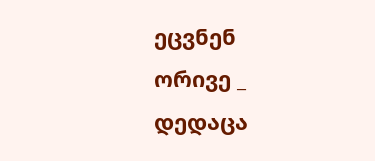ეცვნენ ორივე _ დედაცა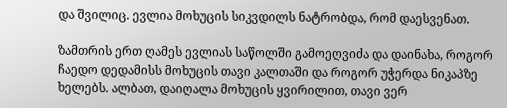და შვილიც. ევლია მოხუცის სიკვდილს ნატრობდა, რომ დაესვენათ.

ზამთრის ერთ ღამეს ევლიას საწოლში გამოეღვიძა და დაინახა, როგორ ჩაედო დედამისს მოხუცის თავი კალთაში და როგორ უჭერდა ნიკაპზე ხელებს. ალბათ, დაიღალა მოხუცის ყვირილით, თავი ვერ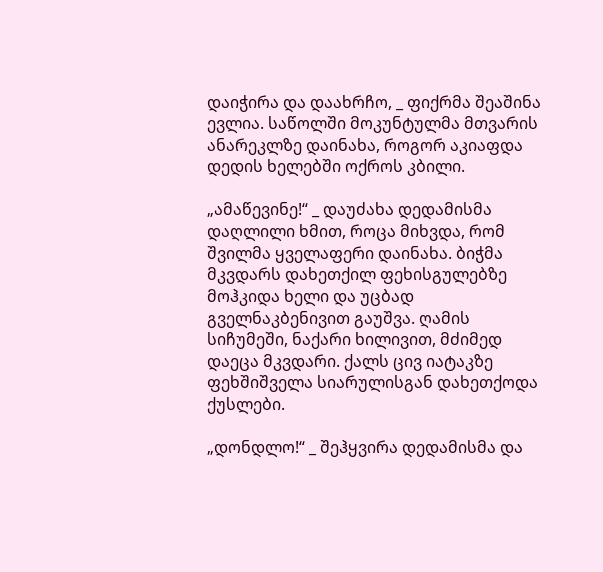დაიჭირა და დაახრჩო, _ ფიქრმა შეაშინა ევლია. საწოლში მოკუნტულმა მთვარის ანარეკლზე დაინახა, როგორ აკიაფდა დედის ხელებში ოქროს კბილი.

„ამაწევინე!“ _ დაუძახა დედამისმა დაღლილი ხმით, როცა მიხვდა, რომ შვილმა ყველაფერი დაინახა. ბიჭმა მკვდარს დახეთქილ ფეხისგულებზე მოჰკიდა ხელი და უცბად გველნაკბენივით გაუშვა. ღამის სიჩუმეში, ნაქარი ხილივით, მძიმედ დაეცა მკვდარი. ქალს ცივ იატაკზე ფეხშიშველა სიარულისგან დახეთქოდა ქუსლები.

„დონდლო!“ _ შეჰყვირა დედამისმა და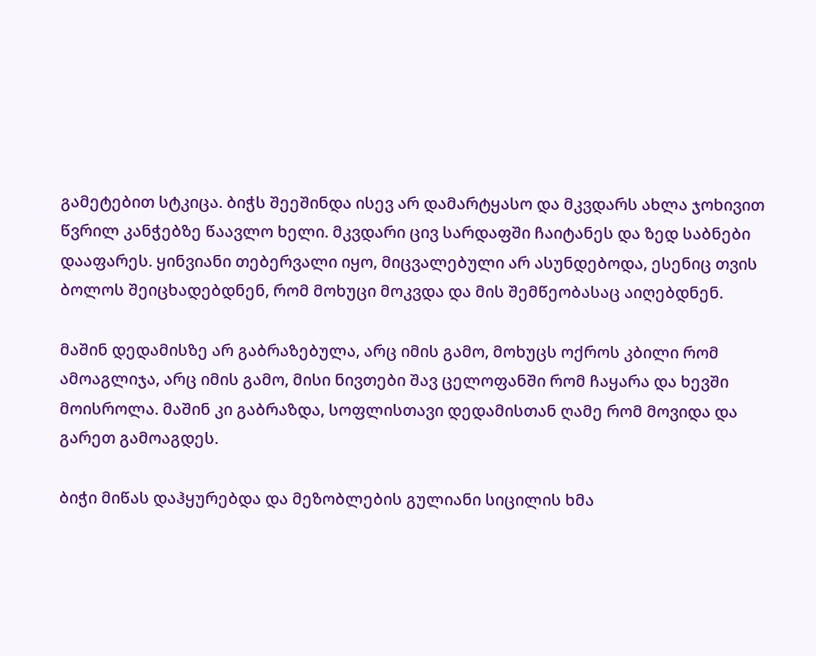გამეტებით სტკიცა. ბიჭს შეეშინდა ისევ არ დამარტყასო და მკვდარს ახლა ჯოხივით წვრილ კანჭებზე წაავლო ხელი. მკვდარი ცივ სარდაფში ჩაიტანეს და ზედ საბნები დააფარეს. ყინვიანი თებერვალი იყო, მიცვალებული არ ასუნდებოდა, ესენიც თვის ბოლოს შეიცხადებდნენ, რომ მოხუცი მოკვდა და მის შემწეობასაც აიღებდნენ.

მაშინ დედამისზე არ გაბრაზებულა, არც იმის გამო, მოხუცს ოქროს კბილი რომ ამოაგლიჯა, არც იმის გამო, მისი ნივთები შავ ცელოფანში რომ ჩაყარა და ხევში მოისროლა. მაშინ კი გაბრაზდა, სოფლისთავი დედამისთან ღამე რომ მოვიდა და გარეთ გამოაგდეს.

ბიჭი მიწას დაჰყურებდა და მეზობლების გულიანი სიცილის ხმა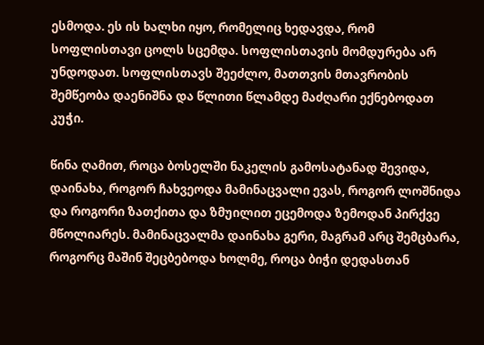ესმოდა. ეს ის ხალხი იყო, რომელიც ხედავდა, რომ სოფლისთავი ცოლს სცემდა. სოფლისთავის მომდურება არ უნდოდათ. სოფლისთავს შეეძლო, მათთვის მთავრობის შემწეობა დაენიშნა და წლითი წლამდე მაძღარი ექნებოდათ კუჭი.

წინა ღამით, როცა ბოსელში ნაკელის გამოსატანად შევიდა, დაინახა, როგორ ჩახვეოდა მამინაცვალი ევას, როგორ ლოშნიდა და როგორი ზათქითა და ზმუილით ეცემოდა ზემოდან პირქვე მწოლიარეს. მამინაცვალმა დაინახა გერი, მაგრამ არც შემცბარა, როგორც მაშინ შეცბებოდა ხოლმე, როცა ბიჭი დედასთან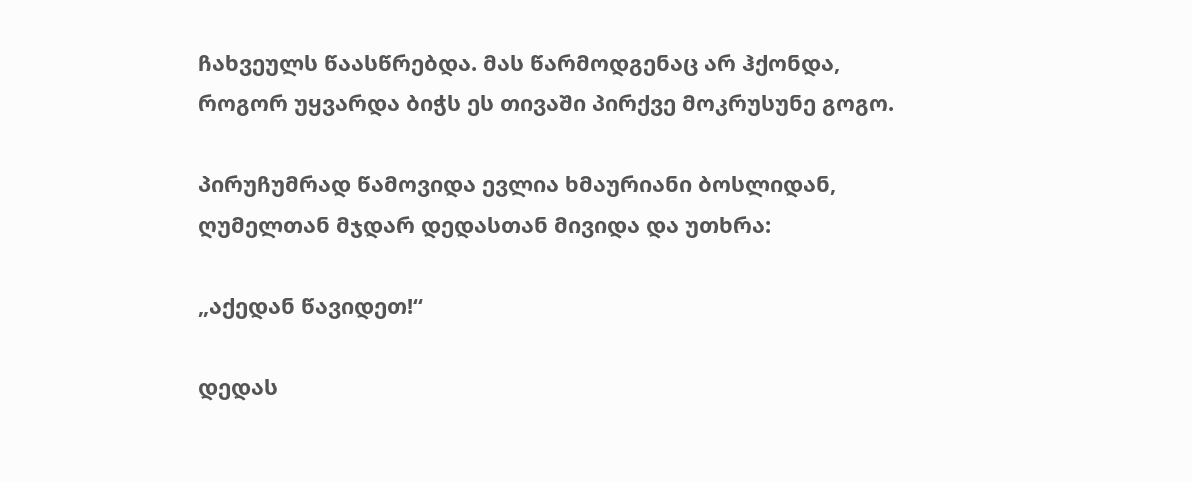ჩახვეულს წაასწრებდა. მას წარმოდგენაც არ ჰქონდა, როგორ უყვარდა ბიჭს ეს თივაში პირქვე მოკრუსუნე გოგო.

პირუჩუმრად წამოვიდა ევლია ხმაურიანი ბოსლიდან, ღუმელთან მჯდარ დედასთან მივიდა და უთხრა:

„აქედან წავიდეთ!“

დედას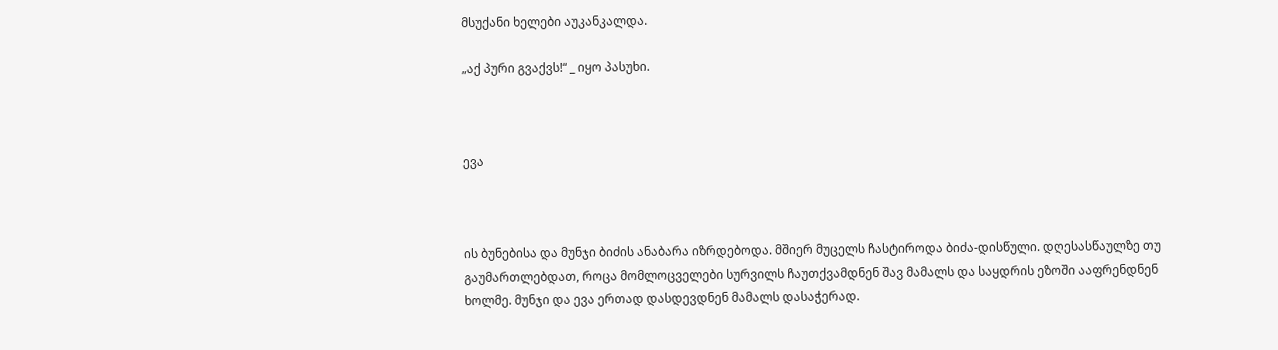მსუქანი ხელები აუკანკალდა.

„აქ პური გვაქვს!“ _ იყო პასუხი.



ევა



ის ბუნებისა და მუნჯი ბიძის ანაბარა იზრდებოდა. მშიერ მუცელს ჩასტიროდა ბიძა-დისწული. დღესასწაულზე თუ გაუმართლებდათ, როცა მომლოცველები სურვილს ჩაუთქვამდნენ შავ მამალს და საყდრის ეზოში ააფრენდნენ ხოლმე. მუნჯი და ევა ერთად დასდევდნენ მამალს დასაჭერად.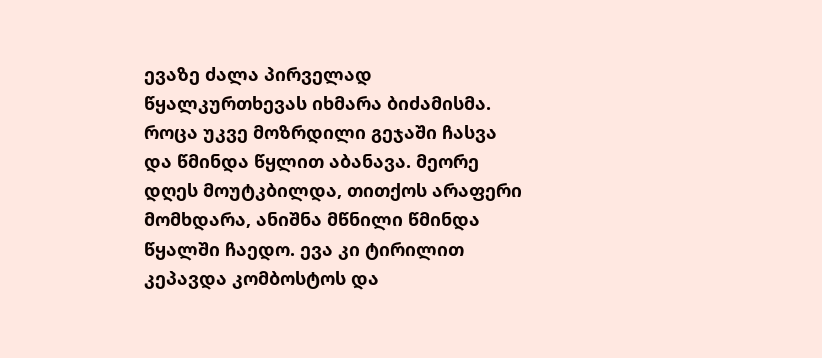ევაზე ძალა პირველად წყალკურთხევას იხმარა ბიძამისმა. როცა უკვე მოზრდილი გეჯაში ჩასვა და წმინდა წყლით აბანავა. მეორე დღეს მოუტკბილდა, თითქოს არაფერი მომხდარა, ანიშნა მწნილი წმინდა წყალში ჩაედო. ევა კი ტირილით კეპავდა კომბოსტოს და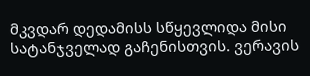მკვდარ დედამისს სწყევლიდა მისი სატანჯველად გაჩენისთვის. ვერავის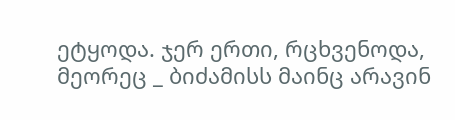ეტყოდა. ჯერ ერთი, რცხვენოდა, მეორეც _ ბიძამისს მაინც არავინ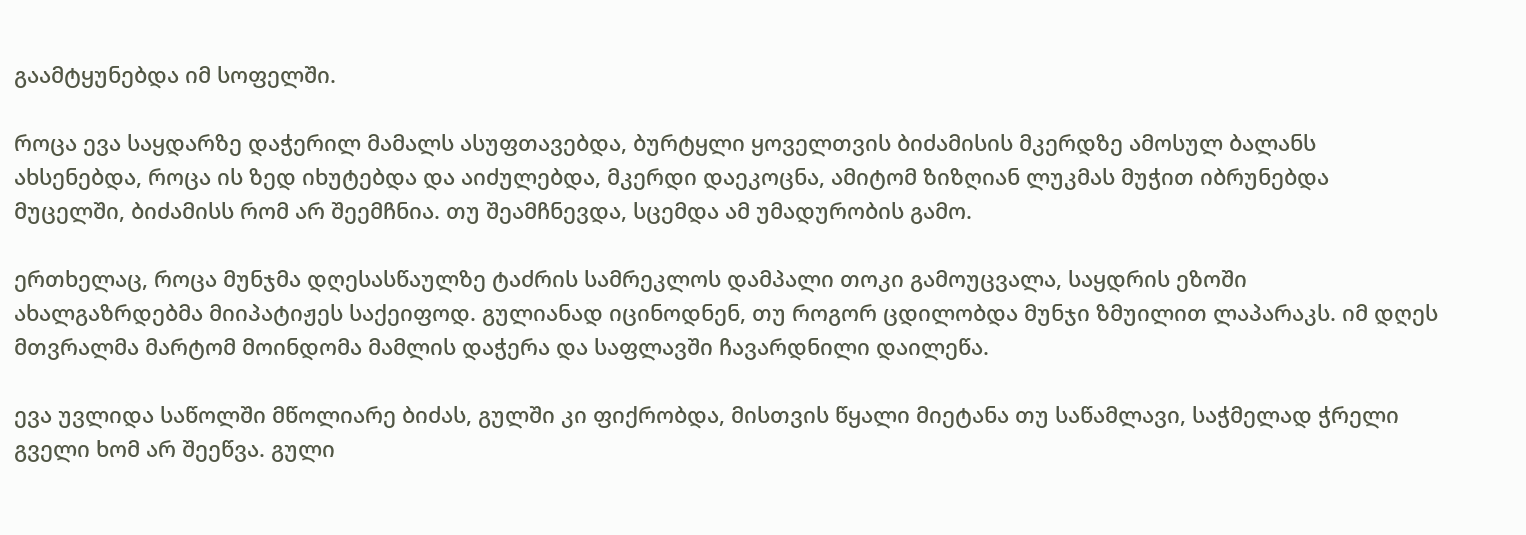გაამტყუნებდა იმ სოფელში.

როცა ევა საყდარზე დაჭერილ მამალს ასუფთავებდა, ბურტყლი ყოველთვის ბიძამისის მკერდზე ამოსულ ბალანს ახსენებდა, როცა ის ზედ იხუტებდა და აიძულებდა, მკერდი დაეკოცნა, ამიტომ ზიზღიან ლუკმას მუჭით იბრუნებდა მუცელში, ბიძამისს რომ არ შეემჩნია. თუ შეამჩნევდა, სცემდა ამ უმადურობის გამო.

ერთხელაც, როცა მუნჯმა დღესასწაულზე ტაძრის სამრეკლოს დამპალი თოკი გამოუცვალა, საყდრის ეზოში ახალგაზრდებმა მიიპატიჟეს საქეიფოდ. გულიანად იცინოდნენ, თუ როგორ ცდილობდა მუნჯი ზმუილით ლაპარაკს. იმ დღეს მთვრალმა მარტომ მოინდომა მამლის დაჭერა და საფლავში ჩავარდნილი დაილეწა.

ევა უვლიდა საწოლში მწოლიარე ბიძას, გულში კი ფიქრობდა, მისთვის წყალი მიეტანა თუ საწამლავი, საჭმელად ჭრელი გველი ხომ არ შეეწვა. გული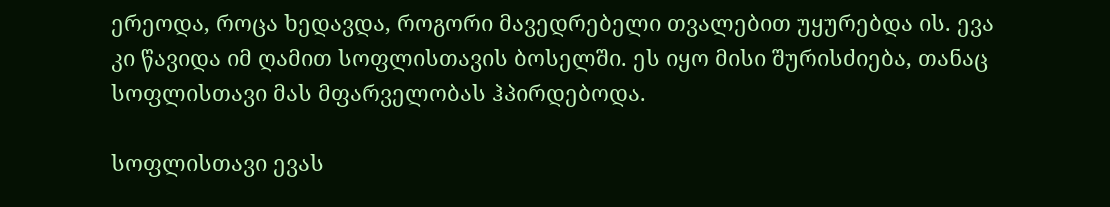ერეოდა, როცა ხედავდა, როგორი მავედრებელი თვალებით უყურებდა ის. ევა კი წავიდა იმ ღამით სოფლისთავის ბოსელში. ეს იყო მისი შურისძიება, თანაც სოფლისთავი მას მფარველობას ჰპირდებოდა.

სოფლისთავი ევას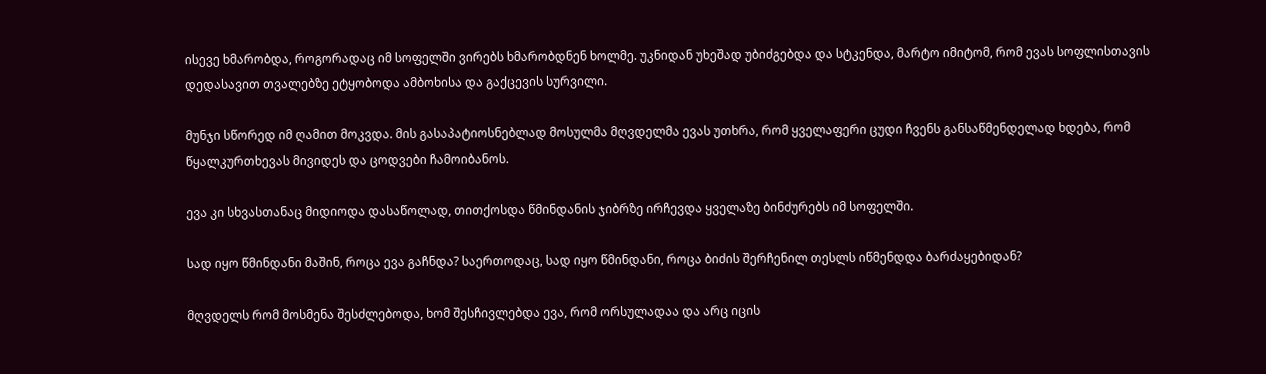ისევე ხმარობდა, როგორადაც იმ სოფელში ვირებს ხმარობდნენ ხოლმე. უკნიდან უხეშად უბიძგებდა და სტკენდა, მარტო იმიტომ, რომ ევას სოფლისთავის დედასავით თვალებზე ეტყობოდა ამბოხისა და გაქცევის სურვილი.

მუნჯი სწორედ იმ ღამით მოკვდა. მის გასაპატიოსნებლად მოსულმა მღვდელმა ევას უთხრა, რომ ყველაფერი ცუდი ჩვენს განსაწმენდელად ხდება, რომ წყალკურთხევას მივიდეს და ცოდვები ჩამოიბანოს.

ევა კი სხვასთანაც მიდიოდა დასაწოლად, თითქოსდა წმინდანის ჯიბრზე ირჩევდა ყველაზე ბინძურებს იმ სოფელში.

სად იყო წმინდანი მაშინ, როცა ევა გაჩნდა? საერთოდაც, სად იყო წმინდანი, როცა ბიძის შერჩენილ თესლს იწმენდდა ბარძაყებიდან?

მღვდელს რომ მოსმენა შესძლებოდა, ხომ შესჩივლებდა ევა, რომ ორსულადაა და არც იცის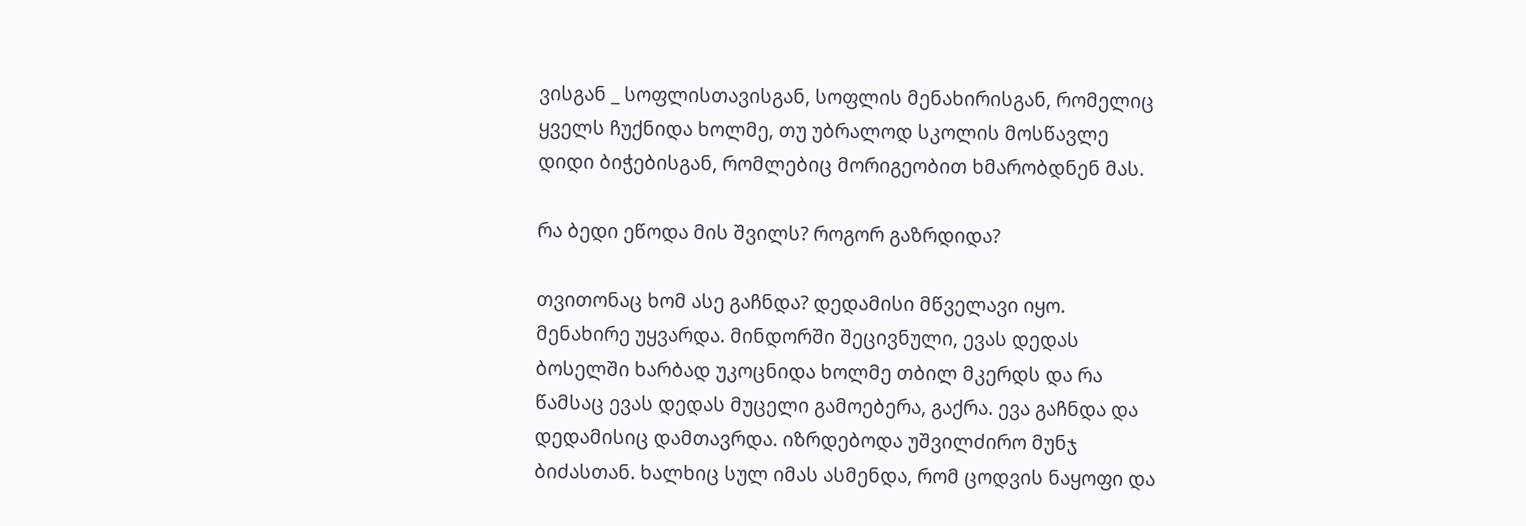ვისგან _ სოფლისთავისგან, სოფლის მენახირისგან, რომელიც ყველს ჩუქნიდა ხოლმე, თუ უბრალოდ სკოლის მოსწავლე დიდი ბიჭებისგან, რომლებიც მორიგეობით ხმარობდნენ მას.

რა ბედი ეწოდა მის შვილს? როგორ გაზრდიდა?

თვითონაც ხომ ასე გაჩნდა? დედამისი მწველავი იყო. მენახირე უყვარდა. მინდორში შეცივნული, ევას დედას ბოსელში ხარბად უკოცნიდა ხოლმე თბილ მკერდს და რა წამსაც ევას დედას მუცელი გამოებერა, გაქრა. ევა გაჩნდა და დედამისიც დამთავრდა. იზრდებოდა უშვილძირო მუნჯ ბიძასთან. ხალხიც სულ იმას ასმენდა, რომ ცოდვის ნაყოფი და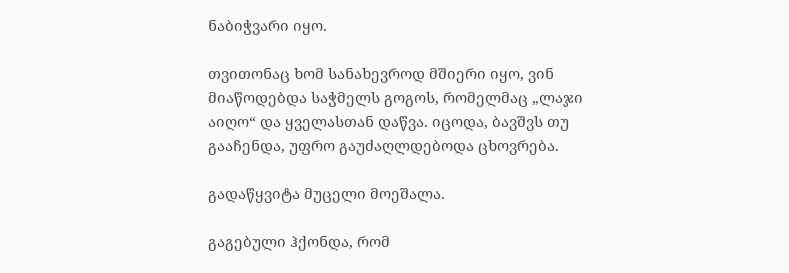ნაბიჭვარი იყო.

თვითონაც ხომ სანახევროდ მშიერი იყო, ვინ მიაწოდებდა საჭმელს გოგოს, რომელმაც „ლაჯი აიღო“ და ყველასთან დაწვა. იცოდა, ბავშვს თუ გააჩენდა, უფრო გაუძაღლდებოდა ცხოვრება.

გადაწყვიტა მუცელი მოეშალა.

გაგებული ჰქონდა, რომ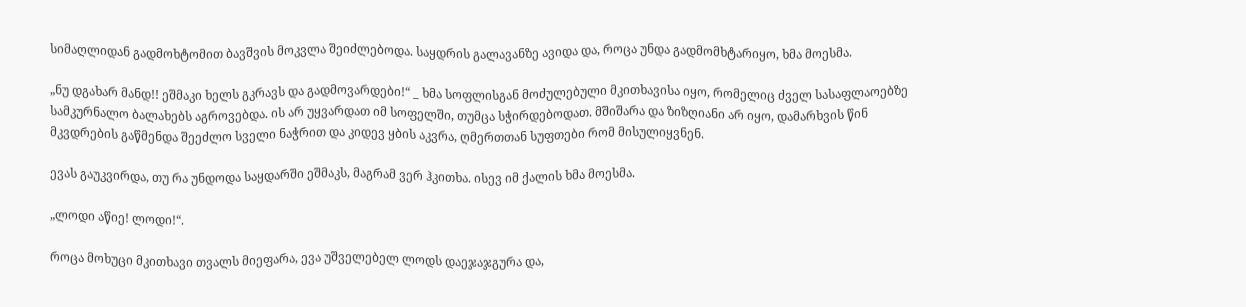სიმაღლიდან გადმოხტომით ბავშვის მოკვლა შეიძლებოდა. საყდრის გალავანზე ავიდა და, როცა უნდა გადმომხტარიყო, ხმა მოესმა.

„ნუ დგახარ მანდ!! ეშმაკი ხელს გკრავს და გადმოვარდები!“ _ ხმა სოფლისგან მოძულებული მკითხავისა იყო, რომელიც ძველ სასაფლაოებზე სამკურნალო ბალახებს აგროვებდა. ის არ უყვარდათ იმ სოფელში, თუმცა სჭირდებოდათ. მშიშარა და ზიზღიანი არ იყო, დამარხვის წინ მკვდრების გაწმენდა შეეძლო სველი ნაჭრით და კიდევ ყბის აკვრა, ღმერთთან სუფთები რომ მისულიყვნენ.

ევას გაუკვირდა, თუ რა უნდოდა საყდარში ეშმაკს, მაგრამ ვერ ჰკითხა. ისევ იმ ქალის ხმა მოესმა.

„ლოდი აწიე! ლოდი!“.

როცა მოხუცი მკითხავი თვალს მიეფარა, ევა უშველებელ ლოდს დაეჯაჯგურა და,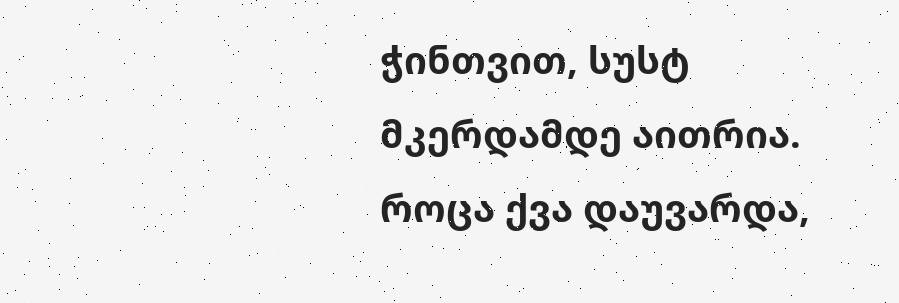ჭინთვით, სუსტ მკერდამდე აითრია. როცა ქვა დაუვარდა,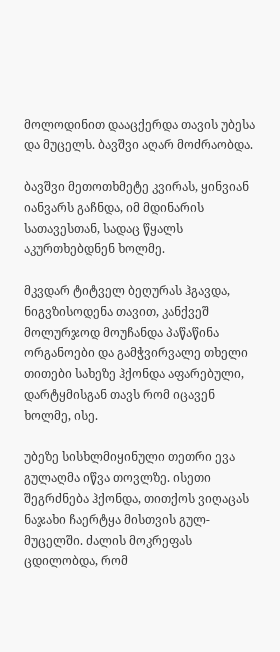მოლოდინით დააცქერდა თავის უბესა და მუცელს. ბავშვი აღარ მოძრაობდა.

ბავშვი მეთოთხმეტე კვირას, ყინვიან იანვარს გაჩნდა, იმ მდინარის სათავესთან, სადაც წყალს აკურთხებდნენ ხოლმე.

მკვდარ ტიტველ ბეღურას ჰგავდა, ნიგვზისოდენა თავით, კანქვეშ მოლურჯოდ მოუჩანდა პაწაწინა ორგანოები და გამჭვირვალე თხელი თითები სახეზე ჰქონდა აფარებული, დარტყმისგან თავს რომ იცავენ ხოლმე, ისე.

უბეზე სისხლმიყინული თეთრი ევა გულაღმა იწვა თოვლზე. ისეთი შეგრძნება ჰქონდა, თითქოს ვიღაცას ნაჯახი ჩაერტყა მისთვის გულ-მუცელში. ძალის მოკრეფას ცდილობდა, რომ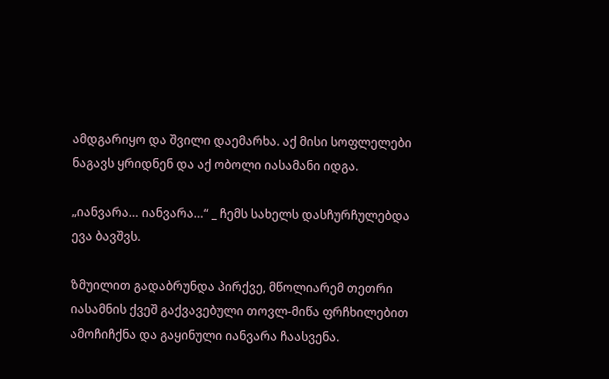ამდგარიყო და შვილი დაემარხა. აქ მისი სოფლელები ნაგავს ყრიდნენ და აქ ობოლი იასამანი იდგა.

„იანვარა… იანვარა…“ _ ჩემს სახელს დასჩურჩულებდა ევა ბავშვს.

ზმუილით გადაბრუნდა პირქვე, მწოლიარემ თეთრი იასამნის ქვეშ გაქვავებული თოვლ-მიწა ფრჩხილებით ამოჩიჩქნა და გაყინული იანვარა ჩაასვენა.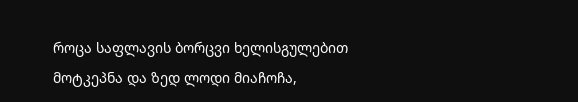როცა საფლავის ბორცვი ხელისგულებით მოტკეპნა და ზედ ლოდი მიაჩოჩა,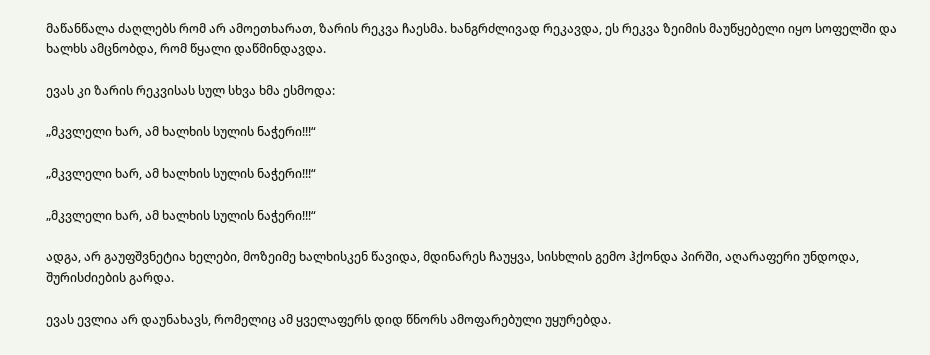მაწანწალა ძაღლებს რომ არ ამოეთხარათ, ზარის რეკვა ჩაესმა. ხანგრძლივად რეკავდა, ეს რეკვა ზეიმის მაუწყებელი იყო სოფელში და ხალხს ამცნობდა, რომ წყალი დაწმინდავდა.

ევას კი ზარის რეკვისას სულ სხვა ხმა ესმოდა:

„მკვლელი ხარ, ამ ხალხის სულის ნაჭერი!!!“

„მკვლელი ხარ, ამ ხალხის სულის ნაჭერი!!!“

„მკვლელი ხარ, ამ ხალხის სულის ნაჭერი!!!“

ადგა, არ გაუფშვნეტია ხელები, მოზეიმე ხალხისკენ წავიდა, მდინარეს ჩაუყვა, სისხლის გემო ჰქონდა პირში, აღარაფერი უნდოდა, შურისძიების გარდა.

ევას ევლია არ დაუნახავს, რომელიც ამ ყველაფერს დიდ წნორს ამოფარებული უყურებდა.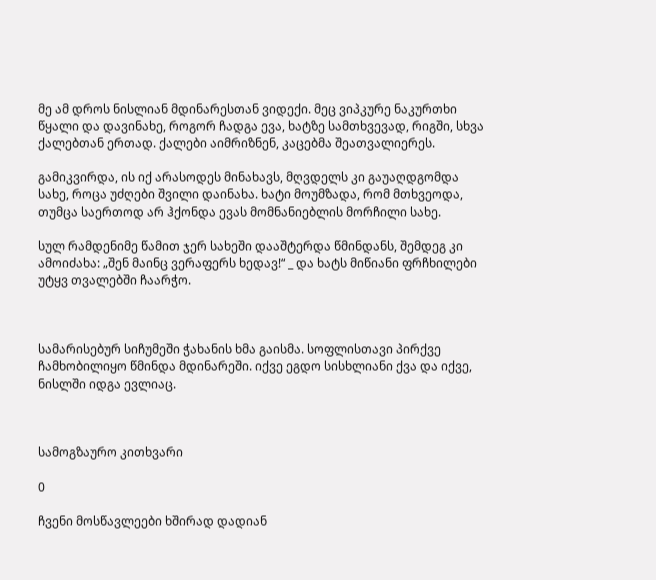მე ამ დროს ნისლიან მდინარესთან ვიდექი. მეც ვიპკურე ნაკურთხი წყალი და დავინახე, როგორ ჩადგა ევა, ხატზე სამთხვევად, რიგში, სხვა ქალებთან ერთად. ქალები აიმრიზნენ, კაცებმა შეათვალიერეს.

გამიკვირდა, ის იქ არასოდეს მინახავს, მღვდელს კი გაუაღდგომდა სახე, როცა უძღები შვილი დაინახა. ხატი მოუმზადა, რომ მთხვეოდა, თუმცა საერთოდ არ ჰქონდა ევას მომნანიებლის მორჩილი სახე.

სულ რამდენიმე წამით ჯერ სახეში დააშტერდა წმინდანს, შემდეგ კი ამოიძახა: „შენ მაინც ვერაფერს ხედავ!“ _ და ხატს მიწიანი ფრჩხილები უტყვ თვალებში ჩაარჭო.



სამარისებურ სიჩუმეში ჭახანის ხმა გაისმა. სოფლისთავი პირქვე ჩამხობილიყო წმინდა მდინარეში. იქვე ეგდო სისხლიანი ქვა და იქვე, ნისლში იდგა ევლიაც.



სამოგზაურო კითხვარი

0

ჩვენი მოსწავლეები ხშირად დადიან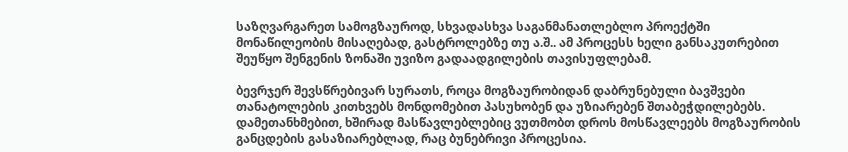საზღვარგარეთ სამოგზაუროდ, სხვადასხვა საგანმანათლებლო პროექტში მონაწილეობის მისაღებად, გასტროლებზე თუ ა.შ.. ამ პროცესს ხელი განსაკუთრებით შეუწყო შენგენის ზონაში უვიზო გადაადგილების თავისუფლებამ.

ბევრჯერ შევსწრებივარ სურათს, როცა მოგზაურობიდან დაბრუნებული ბავშვები თანატოლების კითხვებს მონდომებით პასუხობენ და უზიარებენ შთაბეჭდილებებს. დამეთანხმებით, ხშირად მასწავლებლებიც ვუთმობთ დროს მოსწავლეებს მოგზაურობის განცდების გასაზიარებლად, რაც ბუნებრივი პროცესია.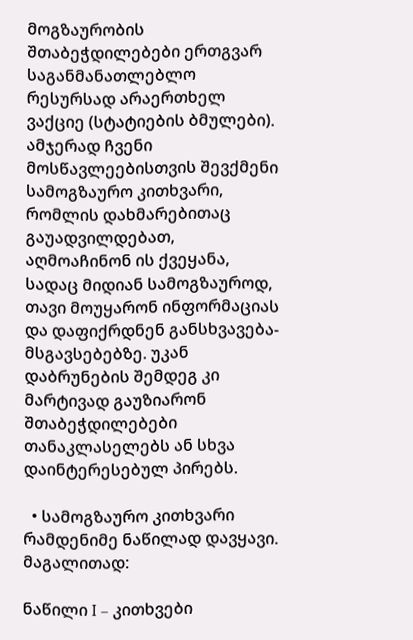მოგზაურობის შთაბეჭდილებები ერთგვარ საგანმანათლებლო რესურსად არაერთხელ ვაქციე (სტატიების ბმულები). ამჯერად ჩვენი მოსწავლეებისთვის შევქმენი სამოგზაურო კითხვარი, რომლის დახმარებითაც გაუადვილდებათ, აღმოაჩინონ ის ქვეყანა, სადაც მიდიან სამოგზაუროდ, თავი მოუყარონ ინფორმაციას და დაფიქრდნენ განსხვავება-მსგავსებებზე. უკან დაბრუნების შემდეგ კი მარტივად გაუზიარონ შთაბეჭდილებები თანაკლასელებს ან სხვა დაინტერესებულ პირებს.

  • სამოგზაურო კითხვარი რამდენიმე ნაწილად დავყავი. მაგალითად:

ნაწილი I – კითხვები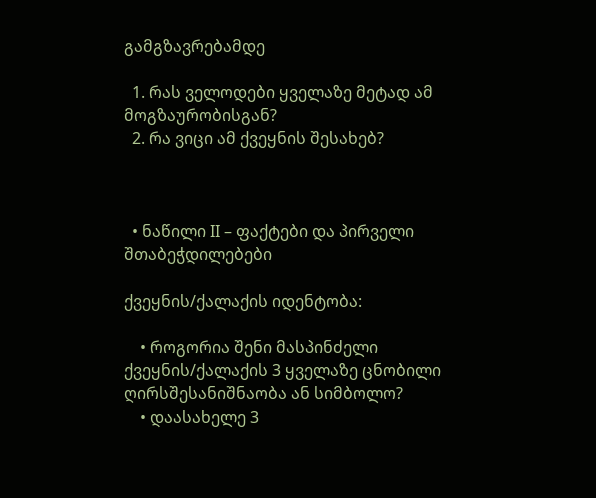გამგზავრებამდე

  1. რას ველოდები ყველაზე მეტად ამ მოგზაურობისგან?
  2. რა ვიცი ამ ქვეყნის შესახებ?



  • ნაწილი II – ფაქტები და პირველი შთაბეჭდილებები

ქვეყნის/ქალაქის იდენტობა:

    • როგორია შენი მასპინძელი ქვეყნის/ქალაქის 3 ყველაზე ცნობილი ღირსშესანიშნაობა ან სიმბოლო?
    • დაასახელე 3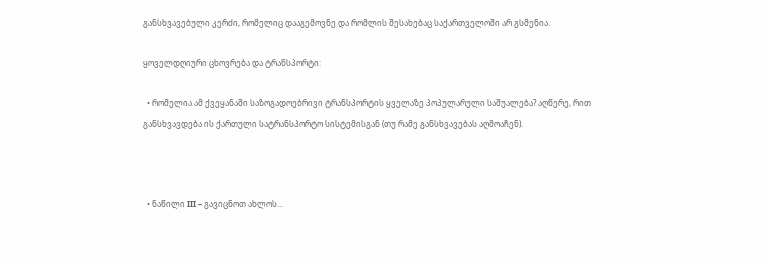განსხვავებული კერძი, რომელიც დააგემოვნე და რომლის შესახებაც საქართველოში არ გსმენია.

ყოველდღიური ცხოვრება და ტრანსპორტი:

  • რომელია ამ ქვეყანაში საზოგადოებრივი ტრანსპორტის ყველაზე პოპულარული საშუალება? აღწერე, რით განსხვავდება ის ქართული სატრანსპორტო სისტემისგან (თუ რამე განსხვავებას აღმოაჩენ).



  • ნაწილი III – გავიცნოთ ახლოს…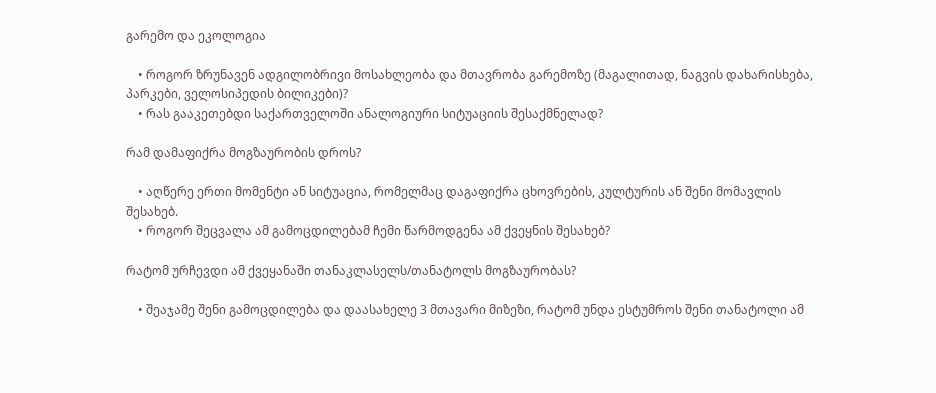გარემო და ეკოლოგია

    • როგორ ზრუნავენ ადგილობრივი მოსახლეობა და მთავრობა გარემოზე (მაგალითად, ნაგვის დახარისხება, პარკები, ველოსიპედის ბილიკები)?
    • რას გააკეთებდი საქართველოში ანალოგიური სიტუაციის შესაქმნელად?

რამ დამაფიქრა მოგზაურობის დროს?

    • აღწერე ერთი მომენტი ან სიტუაცია, რომელმაც დაგაფიქრა ცხოვრების, კულტურის ან შენი მომავლის შესახებ.
    • როგორ შეცვალა ამ გამოცდილებამ ჩემი წარმოდგენა ამ ქვეყნის შესახებ?

რატომ ურჩევდი ამ ქვეყანაში თანაკლასელს/თანატოლს მოგზაურობას?

    • შეაჯამე შენი გამოცდილება და დაასახელე 3 მთავარი მიზეზი, რატომ უნდა ესტუმროს შენი თანატოლი ამ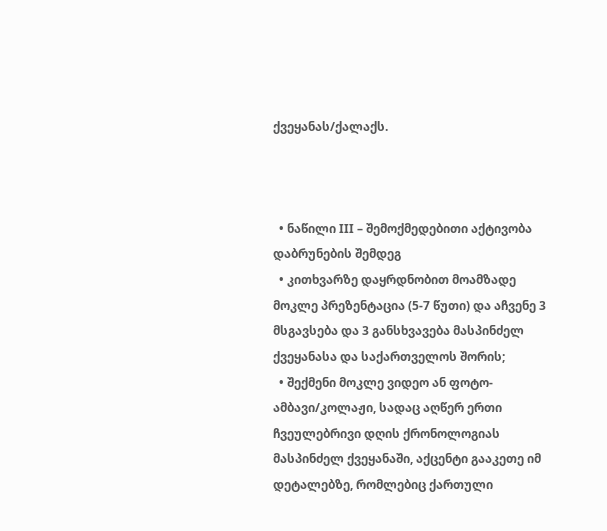ქვეყანას/ქალაქს.



  • ნაწილი III – შემოქმედებითი აქტივობა დაბრუნების შემდეგ
  • კითხვარზე დაყრდნობით მოამზადე მოკლე პრეზენტაცია (5-7 წუთი) და აჩვენე 3 მსგავსება და 3 განსხვავება მასპინძელ ქვეყანასა და საქართველოს შორის;
  • შექმენი მოკლე ვიდეო ან ფოტო-ამბავი/კოლაჟი, სადაც აღწერ ერთი ჩვეულებრივი დღის ქრონოლოგიას მასპინძელ ქვეყანაში, აქცენტი გააკეთე იმ დეტალებზე, რომლებიც ქართული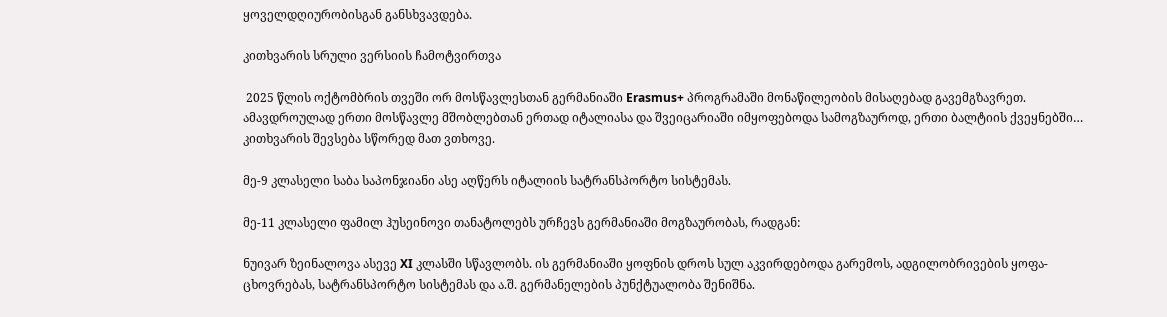ყოველდღიურობისგან განსხვავდება.

კითხვარის სრული ვერსიის ჩამოტვირთვა

 2025 წლის ოქტომბრის თვეში ორ მოსწავლესთან გერმანიაში Erasmus+ პროგრამაში მონაწილეობის მისაღებად გავემგზავრეთ. ამავდროულად ერთი მოსწავლე მშობლებთან ერთად იტალიასა და შვეიცარიაში იმყოფებოდა სამოგზაუროდ, ერთი ბალტიის ქვეყნებში… კითხვარის შევსება სწორედ მათ ვთხოვე.

მე-9 კლასელი საბა საპონჯიანი ასე აღწერს იტალიის სატრანსპორტო სისტემას.

მე-11 კლასელი ფამილ ჰუსეინოვი თანატოლებს ურჩევს გერმანიაში მოგზაურობას, რადგან:

ნუივარ ზეინალოვა ასევე XI კლასში სწავლობს. ის გერმანიაში ყოფნის დროს სულ აკვირდებოდა გარემოს, ადგილობრივების ყოფა-ცხოვრებას, სატრანსპორტო სისტემას და ა.შ. გერმანელების პუნქტუალობა შენიშნა.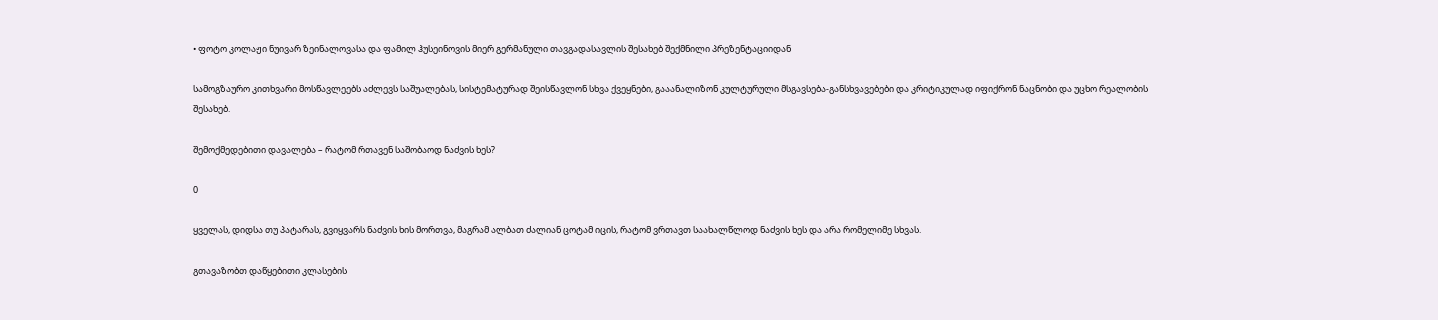• ფოტო კოლაჟი ნუივარ ზეინალოვასა და ფამილ ჰუსეინოვის მიერ გერმანული თავგადასავლის შესახებ შექმნილი პრეზენტაციიდან

სამოგზაურო კითხვარი მოსწავლეებს აძლევს საშუალებას, სისტემატურად შეისწავლონ სხვა ქვეყნები, გააანალიზონ კულტურული მსგავსება-განსხვავებები და კრიტიკულად იფიქრონ ნაცნობი და უცხო რეალობის შესახებ.

შემოქმედებითი დავალება – რატომ რთავენ საშობაოდ ნაძვის ხეს?

0

ყველას, დიდსა თუ პატარას, გვიყვარს ნაძვის ხის მორთვა, მაგრამ ალბათ ძალიან ცოტამ იცის, რატომ ვრთავთ საახალწლოდ ნაძვის ხეს და არა რომელიმე სხვას.

გთავაზობთ დაწყებითი კლასების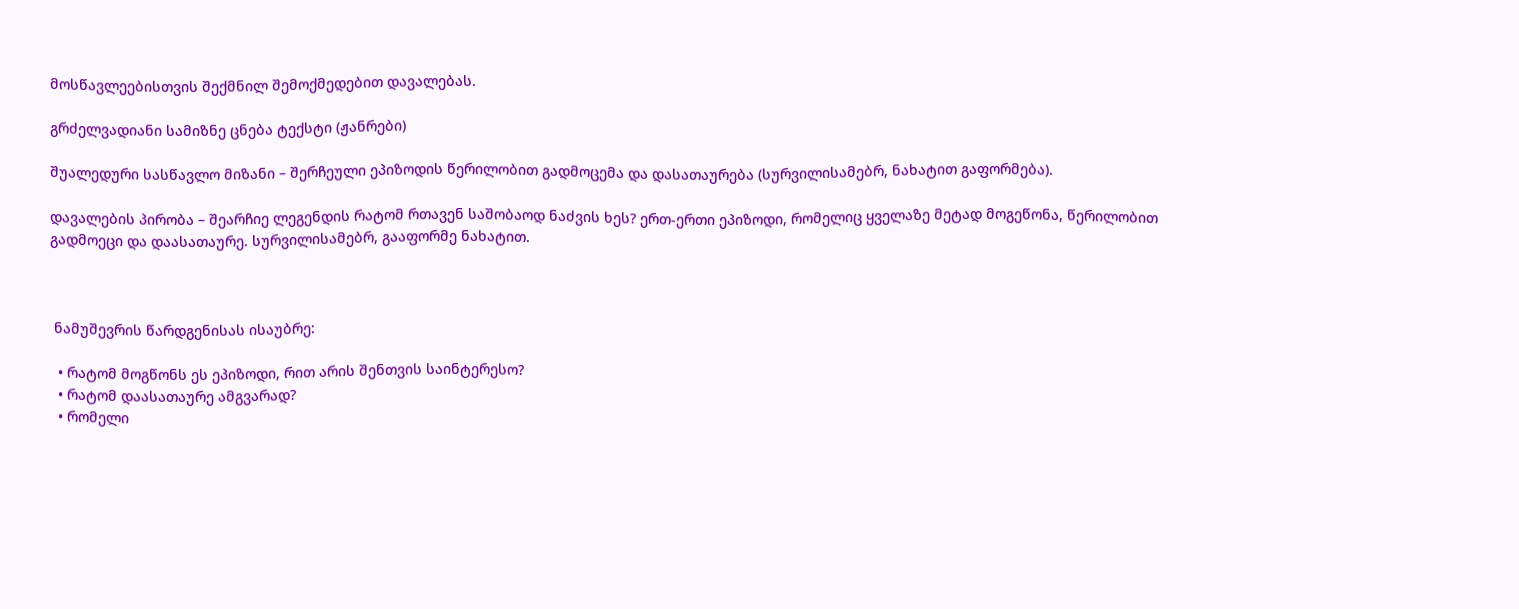მოსწავლეებისთვის შექმნილ შემოქმედებით დავალებას.

გრძელვადიანი სამიზნე ცნება ტექსტი (ჟანრები)

შუალედური სასწავლო მიზანი – შერჩეული ეპიზოდის წერილობით გადმოცემა და დასათაურება (სურვილისამებრ, ნახატით გაფორმება).

დავალების პირობა – შეარჩიე ლეგენდის რატომ რთავენ საშობაოდ ნაძვის ხეს? ერთ-ერთი ეპიზოდი, რომელიც ყველაზე მეტად მოგეწონა, წერილობით გადმოეცი და დაასათაურე. სურვილისამებრ, გააფორმე ნახატით.



 ნამუშევრის წარდგენისას ისაუბრე:

  • რატომ მოგწონს ეს ეპიზოდი, რით არის შენთვის საინტერესო?
  • რატომ დაასათაურე ამგვარად?
  • რომელი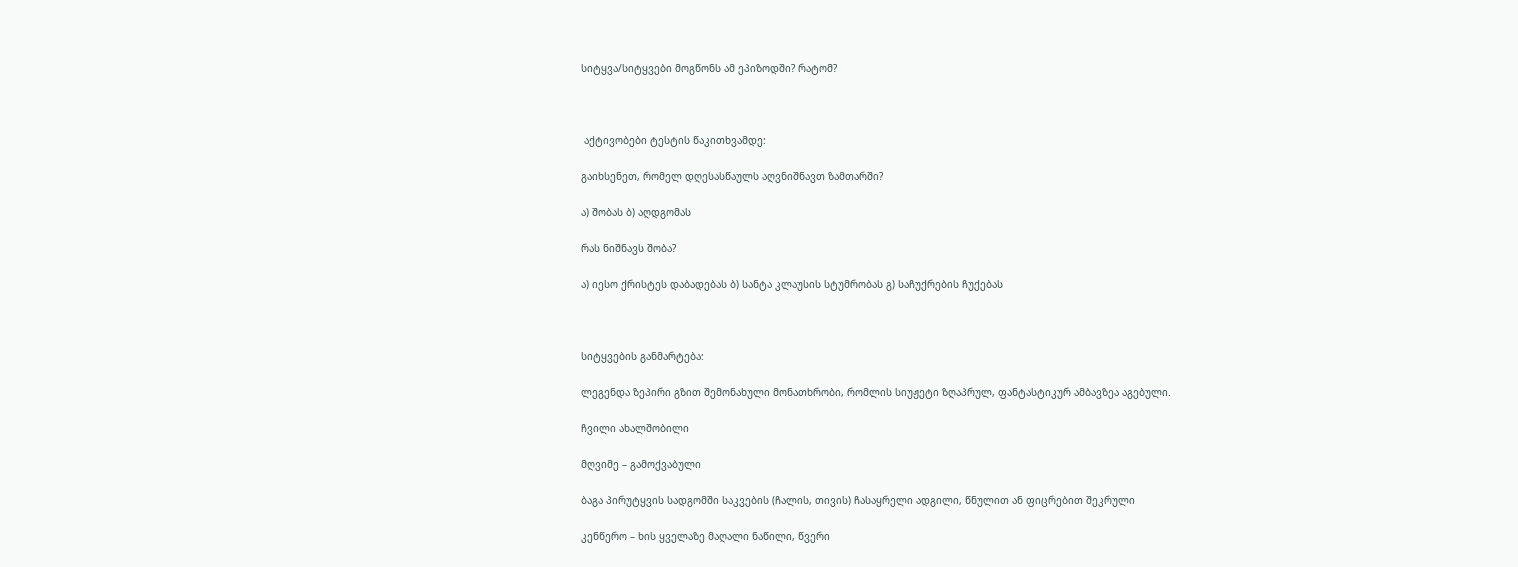სიტყვა/სიტყვები მოგწონს ამ ეპიზოდში? რატომ?



 აქტივობები ტესტის წაკითხვამდე:

გაიხსენეთ, რომელ დღესასწაულს აღვნიშნავთ ზამთარში?

ა) შობას ბ) აღდგომას

რას ნიშნავს შობა?

ა) იესო ქრისტეს დაბადებას ბ) სანტა კლაუსის სტუმრობას გ) საჩუქრების ჩუქებას



სიტყვების განმარტება:

ლეგენდა ზეპირი გზით შემონახული მონათხრობი, რომლის სიუჟეტი ზღაპრულ, ფანტასტიკურ ამბავზეა აგებული.

ჩვილი ახალშობილი

მღვიმე – გამოქვაბული

ბაგა პირუტყვის სადგომში საკვების (ჩალის, თივის) ჩასაყრელი ადგილი, წნულით ან ფიცრებით შეკრული

კენწერო – ხის ყველაზე მაღალი ნაწილი, წვერი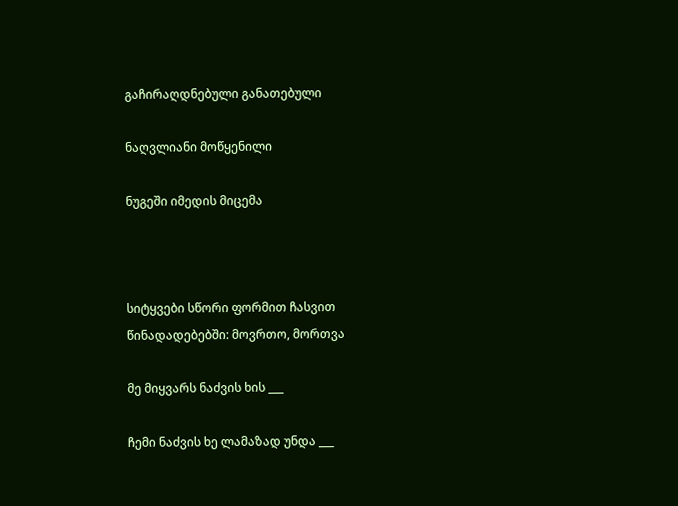გაჩირაღდნებული განათებული

ნაღვლიანი მოწყენილი

ნუგეში იმედის მიცემა



სიტყვები სწორი ფორმით ჩასვით წინადადებებში: მოვრთო, მორთვა

მე მიყვარს ნაძვის ხის ___

ჩემი ნაძვის ხე ლამაზად უნდა ___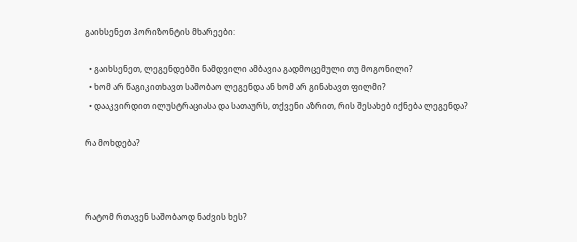გაიხსენეთ ჰორიზონტის მხარეები:

  • გაიხსენეთ, ლეგენდებში ნამდვილი ამბავია გადმოცემული თუ მოგონილი?
  • ხომ არ წაგიკითხავთ საშობაო ლეგენდა ან ხომ არ გინახავთ ფილმი?
  • დააკვირდით ილუსტრაციასა და სათაურს, თქვენი აზრით, რის შესახებ იქნება ლეგენდა?

რა მოხდება?



რატომ რთავენ საშობაოდ ნაძვის ხეს?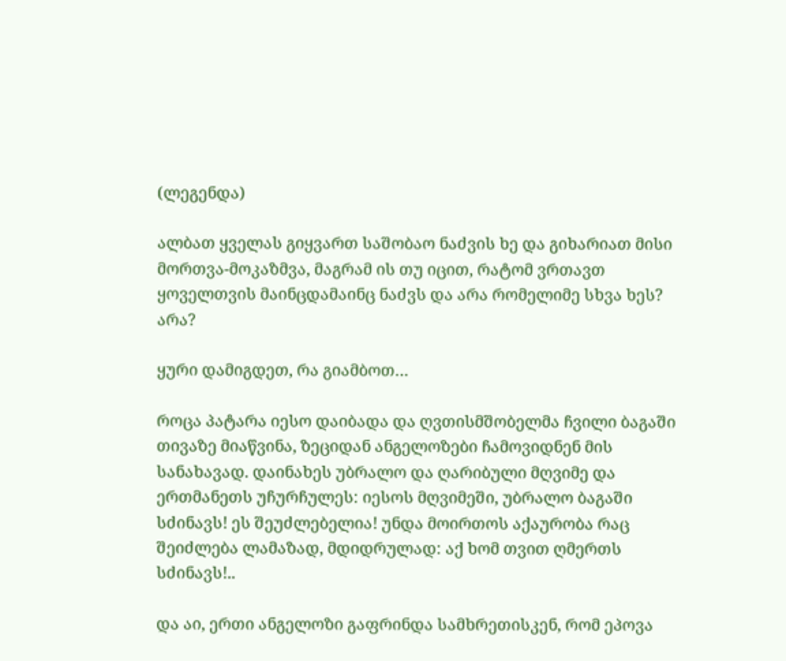(ლეგენდა)

ალბათ ყველას გიყვართ საშობაო ნაძვის ხე და გიხარიათ მისი მორთვა-მოკაზმვა, მაგრამ ის თუ იცით, რატომ ვრთავთ ყოველთვის მაინცდამაინც ნაძვს და არა რომელიმე სხვა ხეს? არა?

ყური დამიგდეთ, რა გიამბოთ…

როცა პატარა იესო დაიბადა და ღვთისმშობელმა ჩვილი ბაგაში თივაზე მიაწვინა, ზეციდან ანგელოზები ჩამოვიდნენ მის სანახავად. დაინახეს უბრალო და ღარიბული მღვიმე და ერთმანეთს უჩურჩულეს: იესოს მღვიმეში, უბრალო ბაგაში სძინავს! ეს შეუძლებელია! უნდა მოირთოს აქაურობა რაც შეიძლება ლამაზად, მდიდრულად: აქ ხომ თვით ღმერთს სძინავს!..

და აი, ერთი ანგელოზი გაფრინდა სამხრეთისკენ, რომ ეპოვა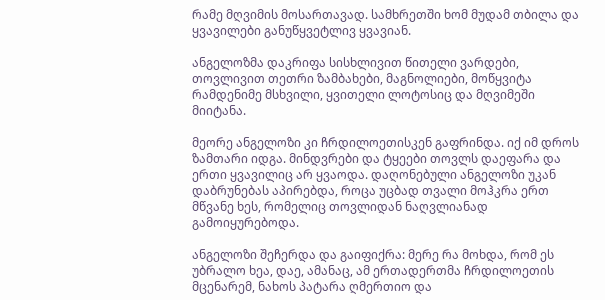რამე მღვიმის მოსართავად. სამხრეთში ხომ მუდამ თბილა და ყვავილები განუწყვეტლივ ყვავიან.

ანგელოზმა დაკრიფა სისხლივით წითელი ვარდები, თოვლივით თეთრი ზამბახები, მაგნოლიები, მოწყვიტა რამდენიმე მსხვილი, ყვითელი ლოტოსიც და მღვიმეში მიიტანა.

მეორე ანგელოზი კი ჩრდილოეთისკენ გაფრინდა. იქ იმ დროს ზამთარი იდგა. მინდვრები და ტყეები თოვლს დაეფარა და ერთი ყვავილიც არ ყვაოდა. დაღონებული ანგელოზი უკან დაბრუნებას აპირებდა, როცა უცბად თვალი მოჰკრა ერთ მწვანე ხეს, რომელიც თოვლიდან ნაღვლიანად გამოიყურებოდა.

ანგელოზი შეჩერდა და გაიფიქრა: მერე რა მოხდა, რომ ეს უბრალო ხეა, დაე, ამანაც, ამ ერთადერთმა ჩრდილოეთის მცენარემ, ნახოს პატარა ღმერთიო და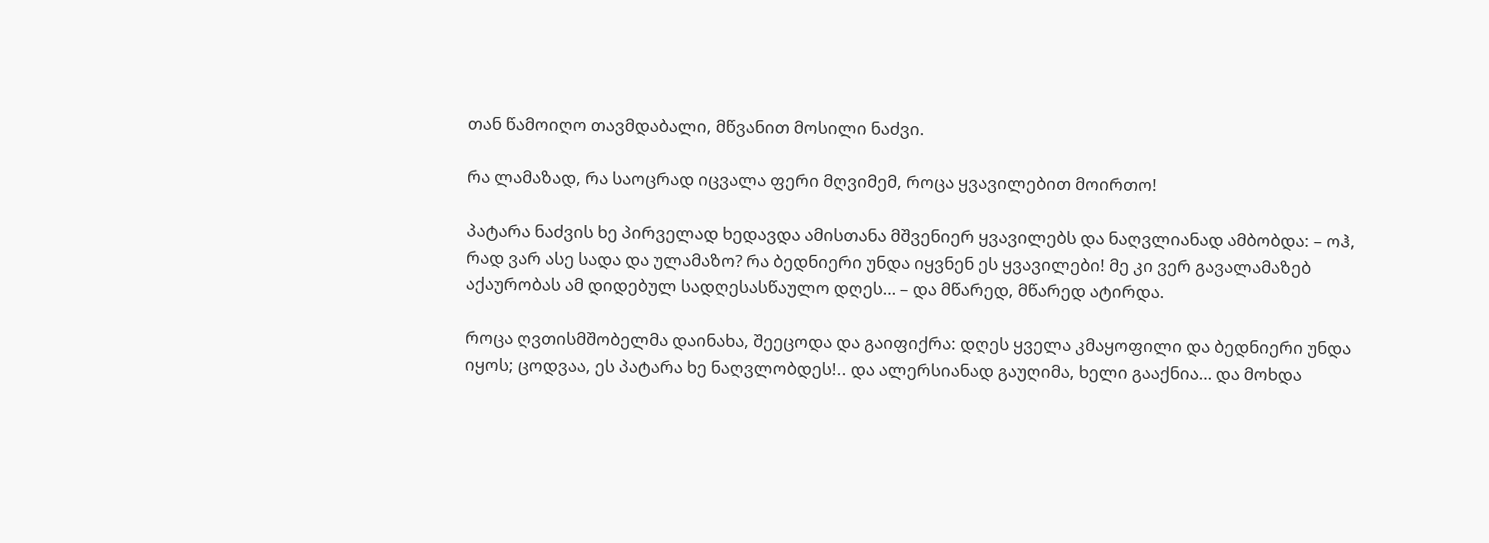თან წამოიღო თავმდაბალი, მწვანით მოსილი ნაძვი.

რა ლამაზად, რა საოცრად იცვალა ფერი მღვიმემ, როცა ყვავილებით მოირთო!

პატარა ნაძვის ხე პირველად ხედავდა ამისთანა მშვენიერ ყვავილებს და ნაღვლიანად ამბობდა: – ოჰ, რად ვარ ასე სადა და ულამაზო? რა ბედნიერი უნდა იყვნენ ეს ყვავილები! მე კი ვერ გავალამაზებ აქაურობას ამ დიდებულ სადღესასწაულო დღეს… – და მწარედ, მწარედ ატირდა.

როცა ღვთისმშობელმა დაინახა, შეეცოდა და გაიფიქრა: დღეს ყველა კმაყოფილი და ბედნიერი უნდა იყოს; ცოდვაა, ეს პატარა ხე ნაღვლობდეს!.. და ალერსიანად გაუღიმა, ხელი გააქნია… და მოხდა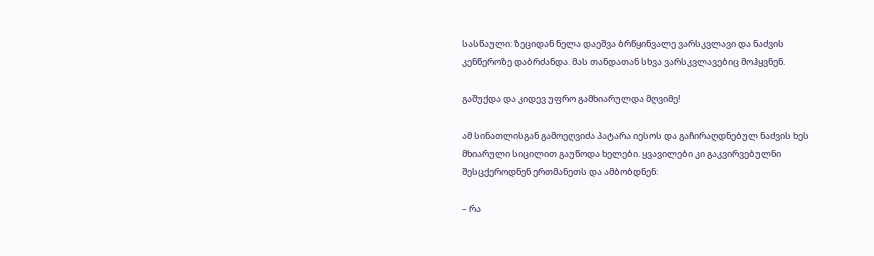სასწაული: ზეციდან ნელა დაეშვა ბრწყინვალე ვარსკვლავი და ნაძვის კენწეროზე დაბრძანდა. მას თანდათან სხვა ვარსკვლავებიც მოჰყვნენ.

გაშუქდა და კიდევ უფრო გამხიარულდა მღვიმე!

ამ სინათლისგან გამოეღვიძა პატარა იესოს და გაჩირაღდნებულ ნაძვის ხეს მხიარული სიცილით გაუწოდა ხელები. ყვავილები კი გაკვირვებულნი შესცქეროდნენ ერთმანეთს და ამბობდნენ:

– რა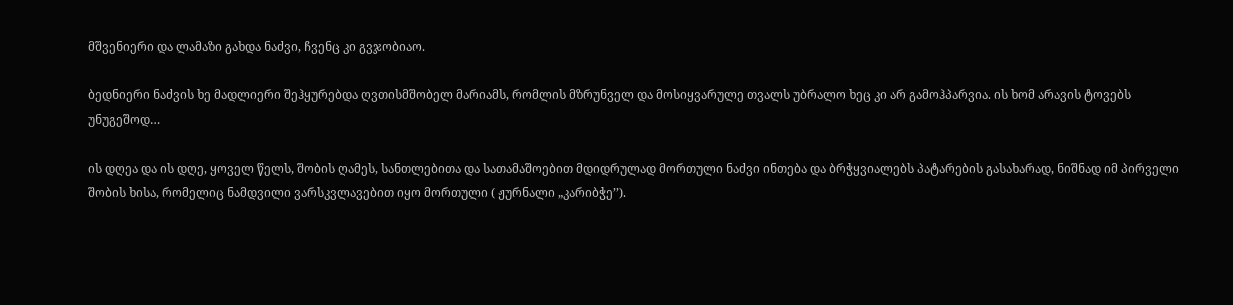მშვენიერი და ლამაზი გახდა ნაძვი, ჩვენც კი გვჯობიაო.

ბედნიერი ნაძვის ხე მადლიერი შეჰყურებდა ღვთისმშობელ მარიამს, რომლის მზრუნველ და მოსიყვარულე თვალს უბრალო ხეც კი არ გამოჰპარვია. ის ხომ არავის ტოვებს უნუგეშოდ…

ის დღეა და ის დღე, ყოველ წელს, შობის ღამეს, სანთლებითა და სათამაშოებით მდიდრულად მორთული ნაძვი ინთება და ბრჭყვიალებს პატარების გასახარად, ნიშნად იმ პირველი შობის ხისა, რომელიც ნამდვილი ვარსკვლავებით იყო მორთული ( ჟურნალი „კარიბჭე’’).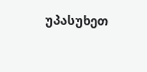უპასუხეთ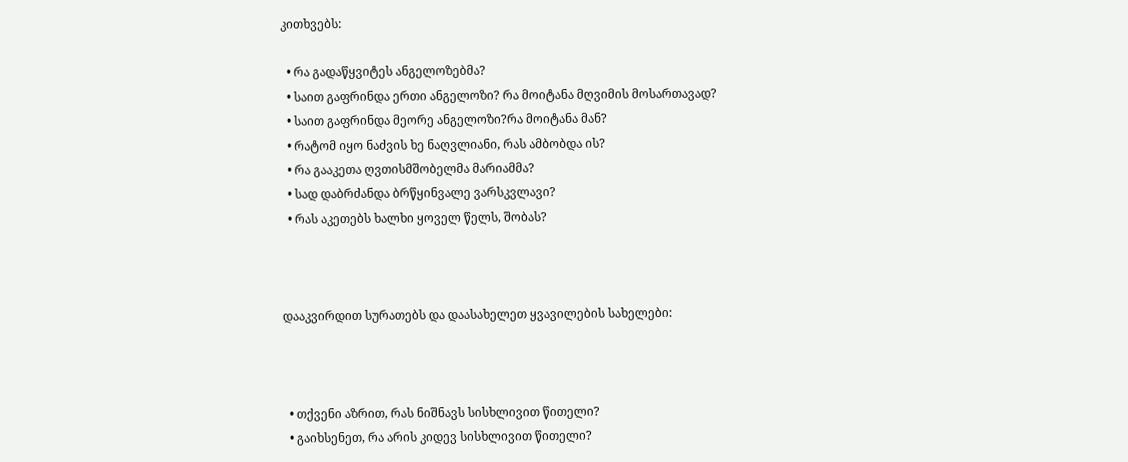კითხვებს:

  • რა გადაწყვიტეს ანგელოზებმა?
  • საით გაფრინდა ერთი ანგელოზი? რა მოიტანა მღვიმის მოსართავად?
  • საით გაფრინდა მეორე ანგელოზი?რა მოიტანა მან?
  • რატომ იყო ნაძვის ხე ნაღვლიანი, რას ამბობდა ის?
  • რა გააკეთა ღვთისმშობელმა მარიამმა?
  • სად დაბრძანდა ბრწყინვალე ვარსკვლავი?
  • რას აკეთებს ხალხი ყოველ წელს, შობას?



დააკვირდით სურათებს და დაასახელეთ ყვავილების სახელები:



  • თქვენი აზრით, რას ნიშნავს სისხლივით წითელი?
  • გაიხსენეთ, რა არის კიდევ სისხლივით წითელი?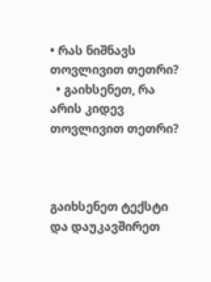• რას ნიშნავს თოვლივით თეთრი?
  • გაიხსენეთ, რა არის კიდევ თოვლივით თეთრი?



გაიხსენეთ ტექსტი და დაუკავშირეთ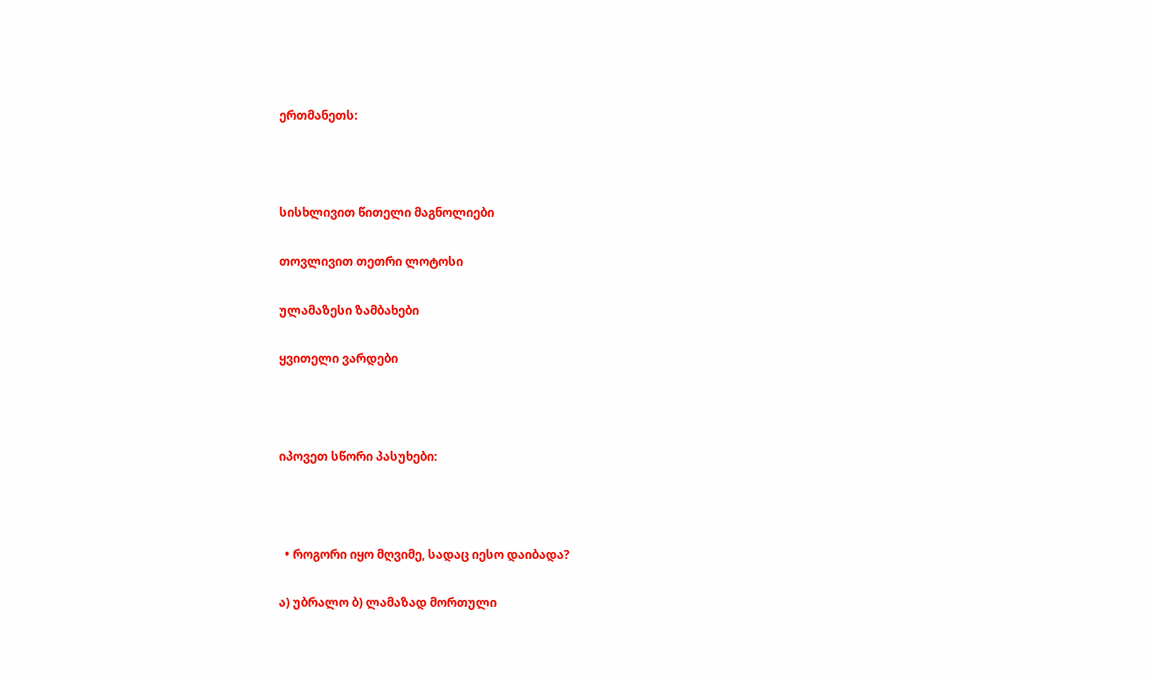ერთმანეთს:



სისხლივით წითელი მაგნოლიები

თოვლივით თეთრი ლოტოსი

ულამაზესი ზამბახები

ყვითელი ვარდები



იპოვეთ სწორი პასუხები:



  • როგორი იყო მღვიმე, სადაც იესო დაიბადა?

ა) უბრალო ბ) ლამაზად მორთული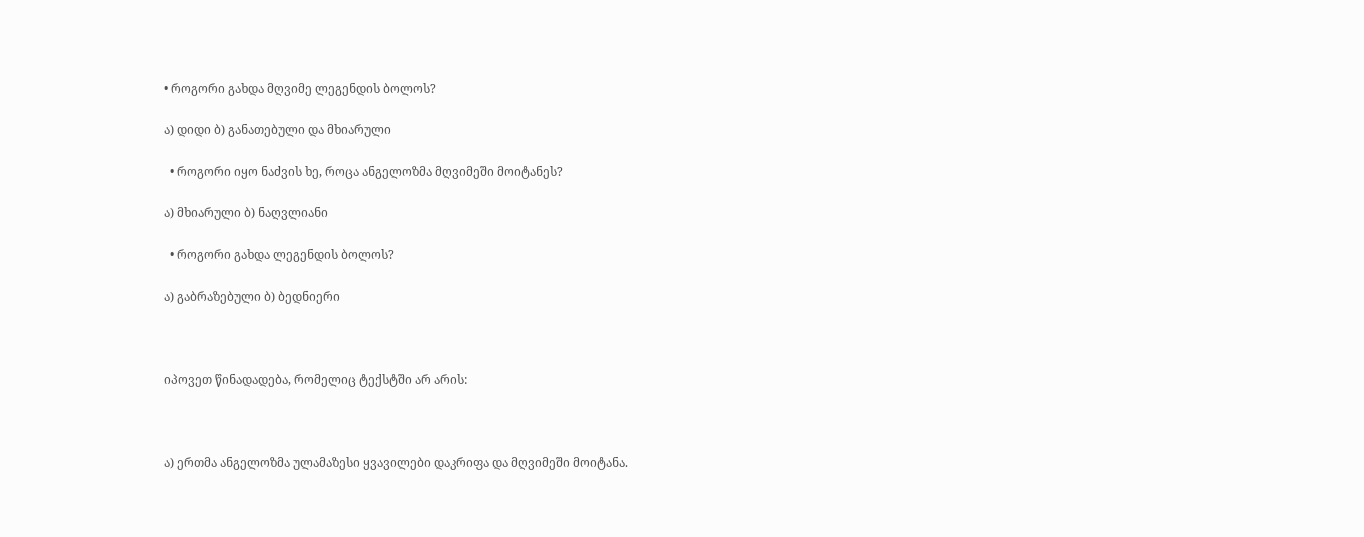• როგორი გახდა მღვიმე ლეგენდის ბოლოს?

ა) დიდი ბ) განათებული და მხიარული

  • როგორი იყო ნაძვის ხე, როცა ანგელოზმა მღვიმეში მოიტანეს?

ა) მხიარული ბ) ნაღვლიანი

  • როგორი გახდა ლეგენდის ბოლოს?

ა) გაბრაზებული ბ) ბედნიერი



იპოვეთ წინადადება, რომელიც ტექსტში არ არის:



ა) ერთმა ანგელოზმა ულამაზესი ყვავილები დაკრიფა და მღვიმეში მოიტანა.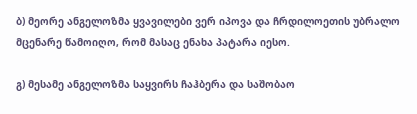ბ) მეორე ანგელოზმა ყვავილები ვერ იპოვა და ჩრდილოეთის უბრალო მცენარე წამოიღო, რომ მასაც ენახა პატარა იესო.

გ) მესამე ანგელოზმა საყვირს ჩაჰბერა და საშობაო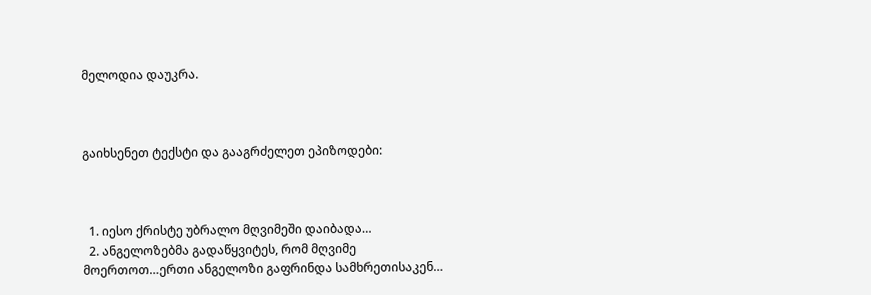მელოდია დაუკრა.



გაიხსენეთ ტექსტი და გააგრძელეთ ეპიზოდები:



  1. იესო ქრისტე უბრალო მღვიმეში დაიბადა…
  2. ანგელოზებმა გადაწყვიტეს, რომ მღვიმე მოერთოთ…ერთი ანგელოზი გაფრინდა სამხრეთისაკენ…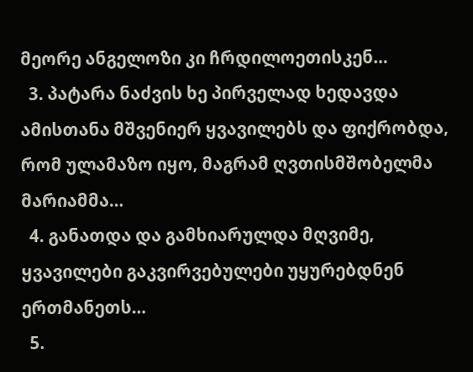მეორე ანგელოზი კი ჩრდილოეთისკენ…
  3. პატარა ნაძვის ხე პირველად ხედავდა ამისთანა მშვენიერ ყვავილებს და ფიქრობდა, რომ ულამაზო იყო, მაგრამ ღვთისმშობელმა მარიამმა…
  4. განათდა და გამხიარულდა მღვიმე, ყვავილები გაკვირვებულები უყურებდნენ ერთმანეთს…
  5.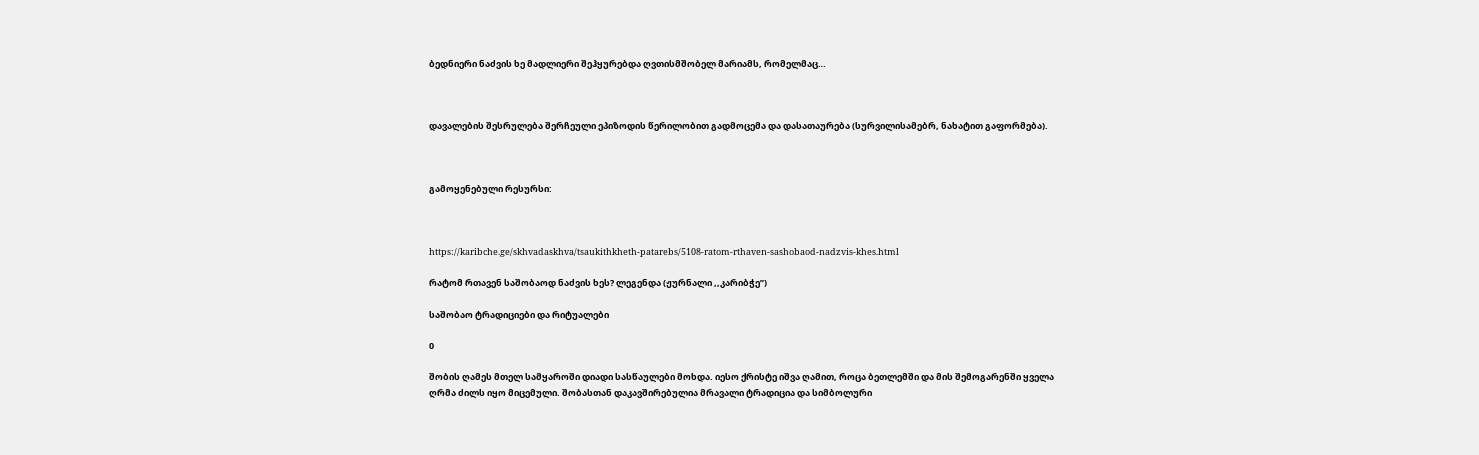ბედნიერი ნაძვის ხე მადლიერი შეჰყურებდა ღვთისმშობელ მარიამს, რომელმაც…



დავალების შესრულება შერჩეული ეპიზოდის წერილობით გადმოცემა და დასათაურება (სურვილისამებრ, ნახატით გაფორმება).



გამოყენებული რესურსი:



https://karibche.ge/skhvadaskhva/tsaukithkheth-patarebs/5108-ratom-rthaven-sashobaod-nadzvis-khes.html

რატომ რთავენ საშობაოდ ნაძვის ხეს? ლეგენდა (ჟურნალი ,,კარიბჭე’’)

საშობაო ტრადიციები და რიტუალები

0

შობის ღამეს მთელ სამყაროში დიადი სასწაულები მოხდა. იესო ქრისტე იშვა ღამით, როცა ბეთლემში და მის შემოგარენში ყველა ღრმა ძილს იყო მიცემული. შობასთან დაკავშირებულია მრავალი ტრადიცია და სიმბოლური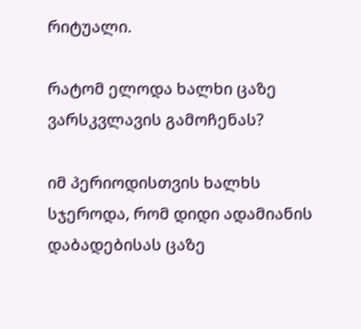რიტუალი.

რატომ ელოდა ხალხი ცაზე ვარსკვლავის გამოჩენას?

იმ პერიოდისთვის ხალხს სჯეროდა, რომ დიდი ადამიანის დაბადებისას ცაზე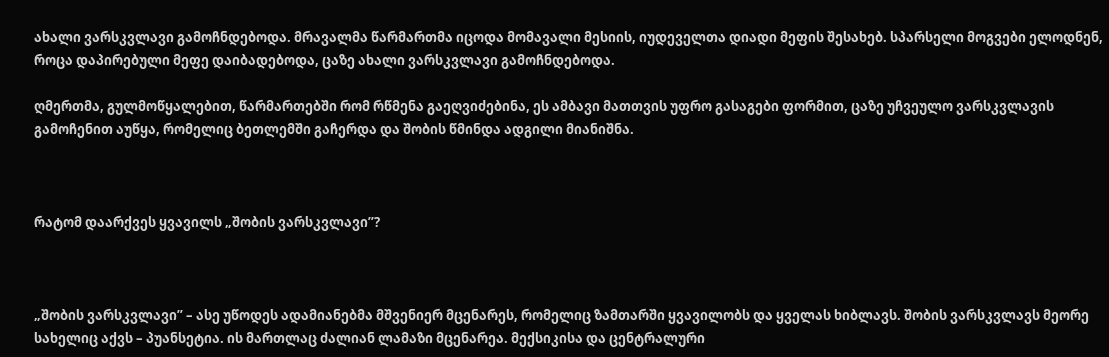ახალი ვარსკვლავი გამოჩნდებოდა. მრავალმა წარმართმა იცოდა მომავალი მესიის, იუდეველთა დიადი მეფის შესახებ. სპარსელი მოგვები ელოდნენ, როცა დაპირებული მეფე დაიბადებოდა, ცაზე ახალი ვარსკვლავი გამოჩნდებოდა.

ღმერთმა, გულმოწყალებით, წარმართებში რომ რწმენა გაეღვიძებინა, ეს ამბავი მათთვის უფრო გასაგები ფორმით, ცაზე უჩვეულო ვარსკვლავის გამოჩენით აუწყა, რომელიც ბეთლემში გაჩერდა და შობის წმინდა ადგილი მიანიშნა.



რატომ დაარქვეს ყვავილს „შობის ვარსკვლავი’’?



„შობის ვარსკვლავი” – ასე უწოდეს ადამიანებმა მშვენიერ მცენარეს, რომელიც ზამთარში ყვავილობს და ყველას ხიბლავს. შობის ვარსკვლავს მეორე სახელიც აქვს – პუანსეტია. ის მართლაც ძალიან ლამაზი მცენარეა. მექსიკისა და ცენტრალური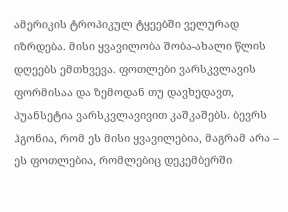ამერიკის ტროპიკულ ტყეებში ველურად იზრდება. მისი ყვავილობა შობა-ახალი წლის დღეებს ემთხვევა. ფოთლები ვარსკვლავის ფორმისაა და ზემოდან თუ დავხედავთ, პუანსეტია ვარსკვლავივით კაშკაშებს. ბევრს ჰგონია, რომ ეს მისი ყვავილებია, მაგრამ არა – ეს ფოთლებია, რომლებიც დეკემბერში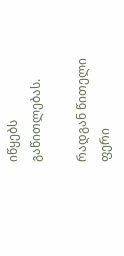იწყებს გაწითლებას.

რადგან წითელი ფერი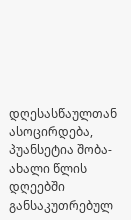დღესასწაულთან ასოცირდება, პუანსეტია შობა-ახალი წლის დღეებში განსაკუთრებულ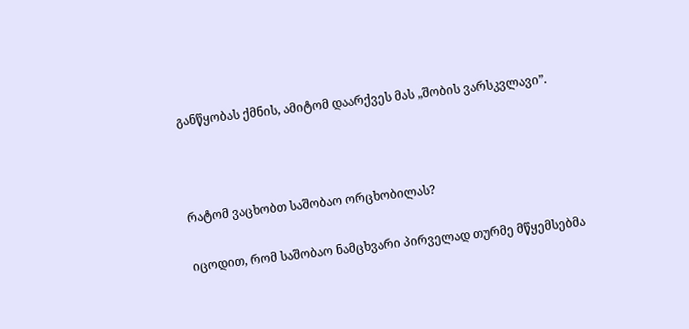განწყობას ქმნის, ამიტომ დაარქვეს მას „შობის ვარსკვლავი”.



რატომ ვაცხობთ საშობაო ორცხობილას?

იცოდით, რომ საშობაო ნამცხვარი პირველად თურმე მწყემსებმა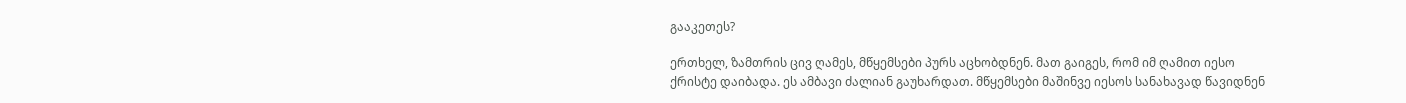გააკეთეს?

ერთხელ, ზამთრის ცივ ღამეს, მწყემსები პურს აცხობდნენ. მათ გაიგეს, რომ იმ ღამით იესო ქრისტე დაიბადა. ეს ამბავი ძალიან გაუხარდათ. მწყემსები მაშინვე იესოს სანახავად წავიდნენ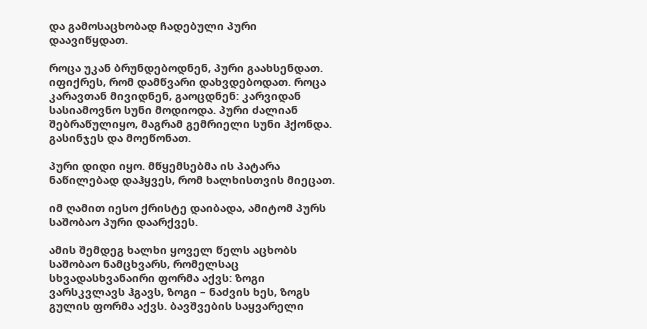და გამოსაცხობად ჩადებული პური დაავიწყდათ.

როცა უკან ბრუნდებოდნენ, პური გაახსენდათ. იფიქრეს, რომ დამწვარი დახვდებოდათ. როცა კარავთან მივიდნენ, გაოცდნენ: კარვიდან სასიამოვნო სუნი მოდიოდა. პური ძალიან შებრაწულიყო, მაგრამ გემრიელი სუნი ჰქონდა. გასინჯეს და მოეწონათ.

პური დიდი იყო. მწყემსებმა ის პატარა ნაწილებად დაჰყვეს, რომ ხალხისთვის მიეცათ.

იმ ღამით იესო ქრისტე დაიბადა, ამიტომ პურს საშობაო პური დაარქვეს.

ამის შემდეგ ხალხი ყოველ წელს აცხობს საშობაო ნამცხვარს, რომელსაც სხვადასხვანაირი ფორმა აქვს: ზოგი ვარსკვლავს ჰგავს, ზოგი – ნაძვის ხეს, ზოგს გულის ფორმა აქვს. ბავშვების საყვარელი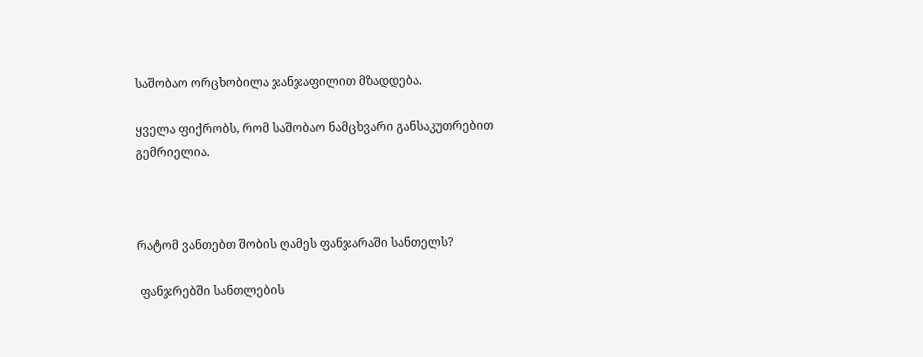საშობაო ორცხობილა ჯანჯაფილით მზადდება.

ყველა ფიქრობს, რომ საშობაო ნამცხვარი განსაკუთრებით გემრიელია.



რატომ ვანთებთ შობის ღამეს ფანჯარაში სანთელს?

 ფანჯრებში სანთლების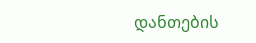დანთების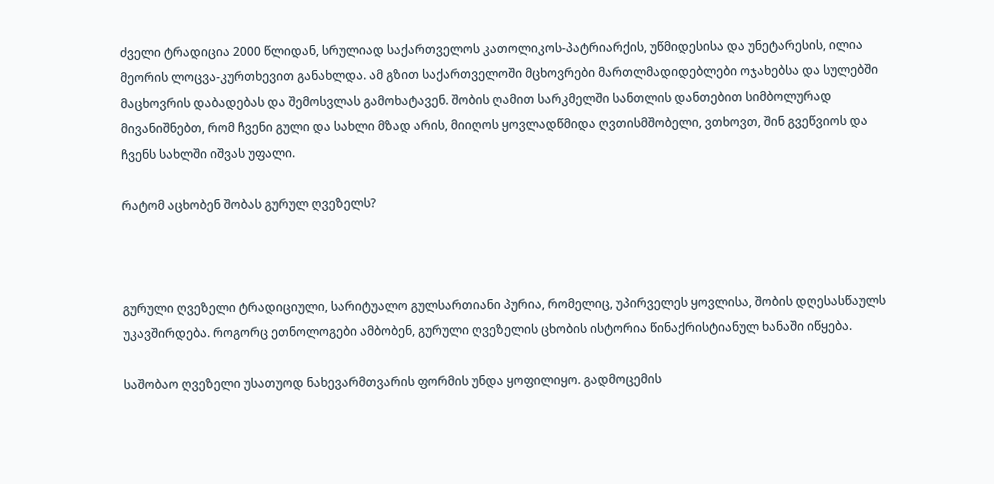ძველი ტრადიცია 2000 წლიდან, სრულიად საქართველოს კათოლიკოს-პატრიარქის, უწმიდესისა და უნეტარესის, ილია მეორის ლოცვა-კურთხევით განახლდა. ამ გზით საქართველოში მცხოვრები მართლმადიდებლები ოჯახებსა და სულებში მაცხოვრის დაბადებას და შემოსვლას გამოხატავენ. შობის ღამით სარკმელში სანთლის დანთებით სიმბოლურად მივანიშნებთ, რომ ჩვენი გული და სახლი მზად არის, მიიღოს ყოვლადწმიდა ღვთისმშობელი, ვთხოვთ, შინ გვეწვიოს და ჩვენს სახლში იშვას უფალი.

რატომ აცხობენ შობას გურულ ღვეზელს?



გურული ღვეზელი ტრადიციული, სარიტუალო გულსართიანი პურია, რომელიც, უპირველეს ყოვლისა, შობის დღესასწაულს უკავშირდება. როგორც ეთნოლოგები ამბობენ, გურული ღვეზელის ცხობის ისტორია წინაქრისტიანულ ხანაში იწყება.

საშობაო ღვეზელი უსათუოდ ნახევარმთვარის ფორმის უნდა ყოფილიყო. გადმოცემის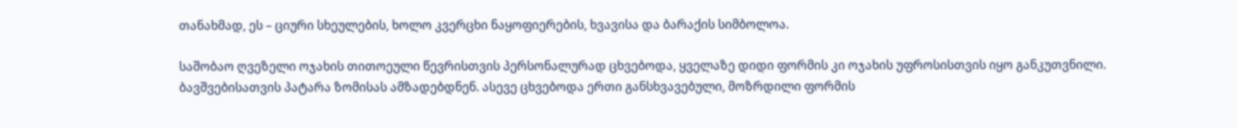თანახმად, ეს – ციური სხეულების, ხოლო კვერცხი ნაყოფიერების, ხვავისა და ბარაქის სიმბოლოა.

საშობაო ღვეზელი ოჯახის თითოეული წევრისთვის პერსონალურად ცხვებოდა, ყველაზე დიდი ფორმის კი ოჯახის უფროსისთვის იყო განკუთვნილი. ბავშვებისათვის პატარა ზომისას ამზადებდნენ. ასევე ცხვებოდა ერთი განსხვავებული, მოზრდილი ფორმის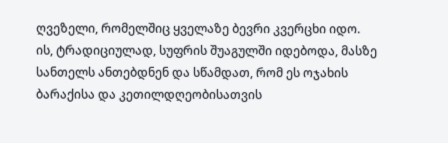ღვეზელი, რომელშიც ყველაზე ბევრი კვერცხი იდო. ის, ტრადიციულად, სუფრის შუაგულში იდებოდა, მასზე სანთელს ანთებდნენ და სწამდათ, რომ ეს ოჯახის ბარაქისა და კეთილდღეობისათვის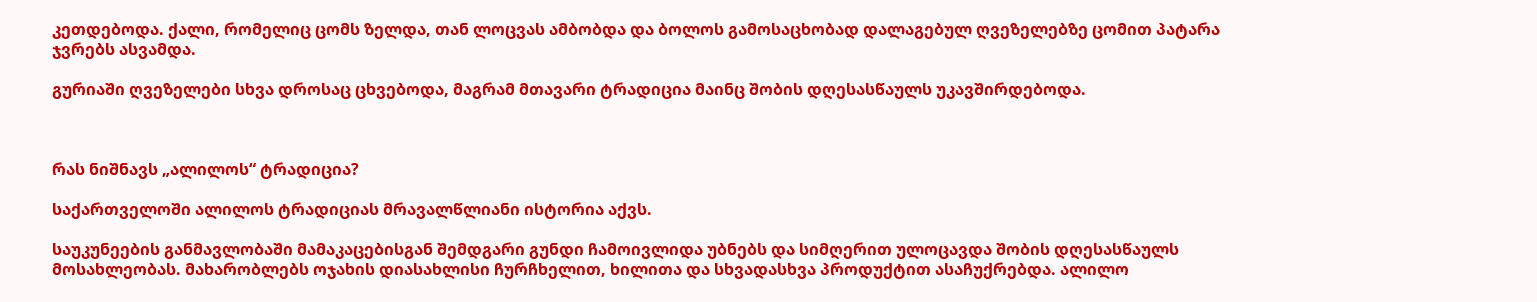კეთდებოდა. ქალი, რომელიც ცომს ზელდა, თან ლოცვას ამბობდა და ბოლოს გამოსაცხობად დალაგებულ ღვეზელებზე ცომით პატარა ჯვრებს ასვამდა.

გურიაში ღვეზელები სხვა დროსაც ცხვებოდა, მაგრამ მთავარი ტრადიცია მაინც შობის დღესასწაულს უკავშირდებოდა.



რას ნიშნავს „ალილოს“ ტრადიცია?

საქართველოში ალილოს ტრადიციას მრავალწლიანი ისტორია აქვს.

საუკუნეების განმავლობაში მამაკაცებისგან შემდგარი გუნდი ჩამოივლიდა უბნებს და სიმღერით ულოცავდა შობის დღესასწაულს მოსახლეობას. მახარობლებს ოჯახის დიასახლისი ჩურჩხელით, ხილითა და სხვადასხვა პროდუქტით ასაჩუქრებდა. ალილო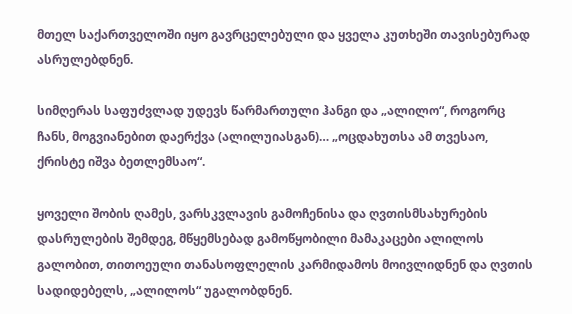მთელ საქართველოში იყო გავრცელებული და ყველა კუთხეში თავისებურად ასრულებდნენ.

სიმღერას საფუძვლად უდევს წარმართული ჰანგი და „ალილო“, როგორც ჩანს, მოგვიანებით დაერქვა (ალილუიასგან)… „ოცდახუთსა ამ თვესაო, ქრისტე იშვა ბეთლემსაო“.

ყოველი შობის ღამეს, ვარსკვლავის გამოჩენისა და ღვთისმსახურების დასრულების შემდეგ, მწყემსებად გამოწყობილი მამაკაცები ალილოს გალობით, თითოეული თანასოფლელის კარმიდამოს მოივლიდნენ და ღვთის სადიდებელს, „ალილოს“ უგალობდნენ.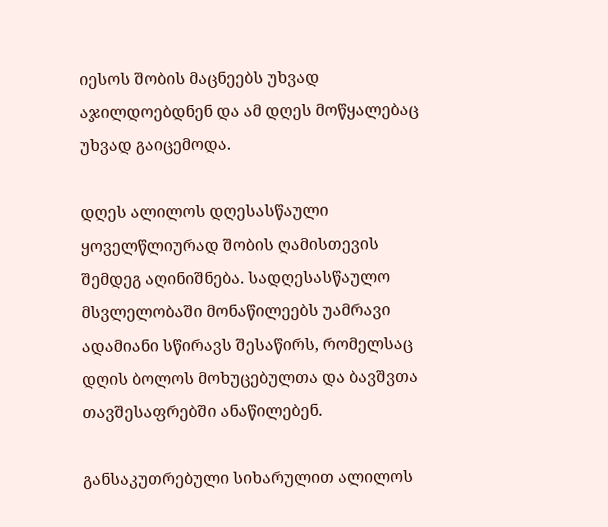იესოს შობის მაცნეებს უხვად აჯილდოებდნენ და ამ დღეს მოწყალებაც უხვად გაიცემოდა.

დღეს ალილოს დღესასწაული ყოველწლიურად შობის ღამისთევის შემდეგ აღინიშნება. სადღესასწაულო მსვლელობაში მონაწილეებს უამრავი ადამიანი სწირავს შესაწირს, რომელსაც დღის ბოლოს მოხუცებულთა და ბავშვთა თავშესაფრებში ანაწილებენ.

განსაკუთრებული სიხარულით ალილოს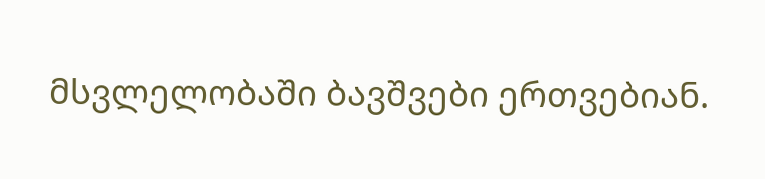მსვლელობაში ბავშვები ერთვებიან.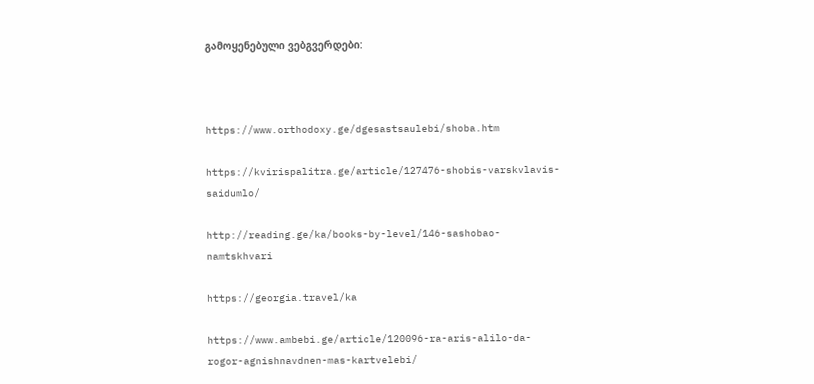გამოყენებული ვებგვერდები:



https://www.orthodoxy.ge/dgesastsaulebi/shoba.htm

https://kvirispalitra.ge/article/127476-shobis-varskvlavis-saidumlo/

http://reading.ge/ka/books-by-level/146-sashobao-namtskhvari

https://georgia.travel/ka

https://www.ambebi.ge/article/120096-ra-aris-alilo-da-rogor-agnishnavdnen-mas-kartvelebi/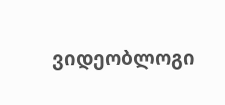ვიდეობლოგი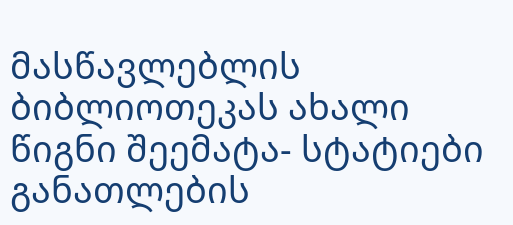მასწავლებლის ბიბლიოთეკას ახალი წიგნი შეემატა- სტატიები განათლების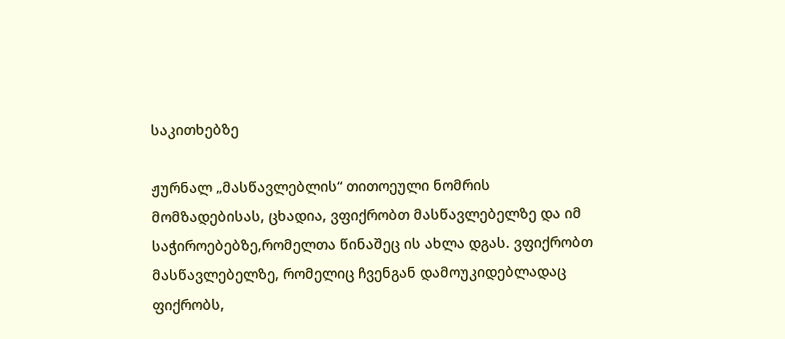საკითხებზე

ჟურნალ „მასწავლებლის“ თითოეული ნომრის მომზადებისას, ცხადია, ვფიქრობთ მასწავლებელზე და იმ საჭიროებებზე,რომელთა წინაშეც ის ახლა დგას. ვფიქრობთ მასწავლებელზე, რომელიც ჩვენგან დამოუკიდებლადაც ფიქრობს,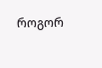როგორ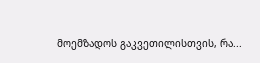მოემზადოს გაკვეთილისთვის, რა...